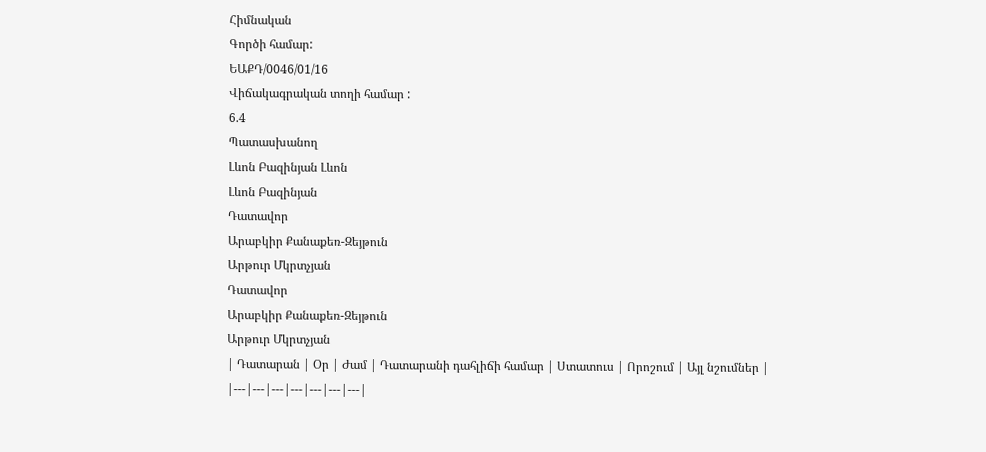Հիմնական
Գործի համար:
ԵԱՔԴ/0046/01/16
Վիճակագրական տողի համար :
6.4
Պատասխանող
Լևոն Բազինյան Լևոն
Լևոն Բազինյան
Դատավոր
Արաբկիր Քանաքեռ-Զեյթուն
Արթուր Մկրտչյան
Դատավոր
Արաբկիր Քանաքեռ-Զեյթուն
Արթուր Մկրտչյան
| Դատարան | Օր | Ժամ | Դատարանի դահլիճի համար | Ստատուս | Որոշում | Այլ նշումներ |
|---|---|---|---|---|---|---|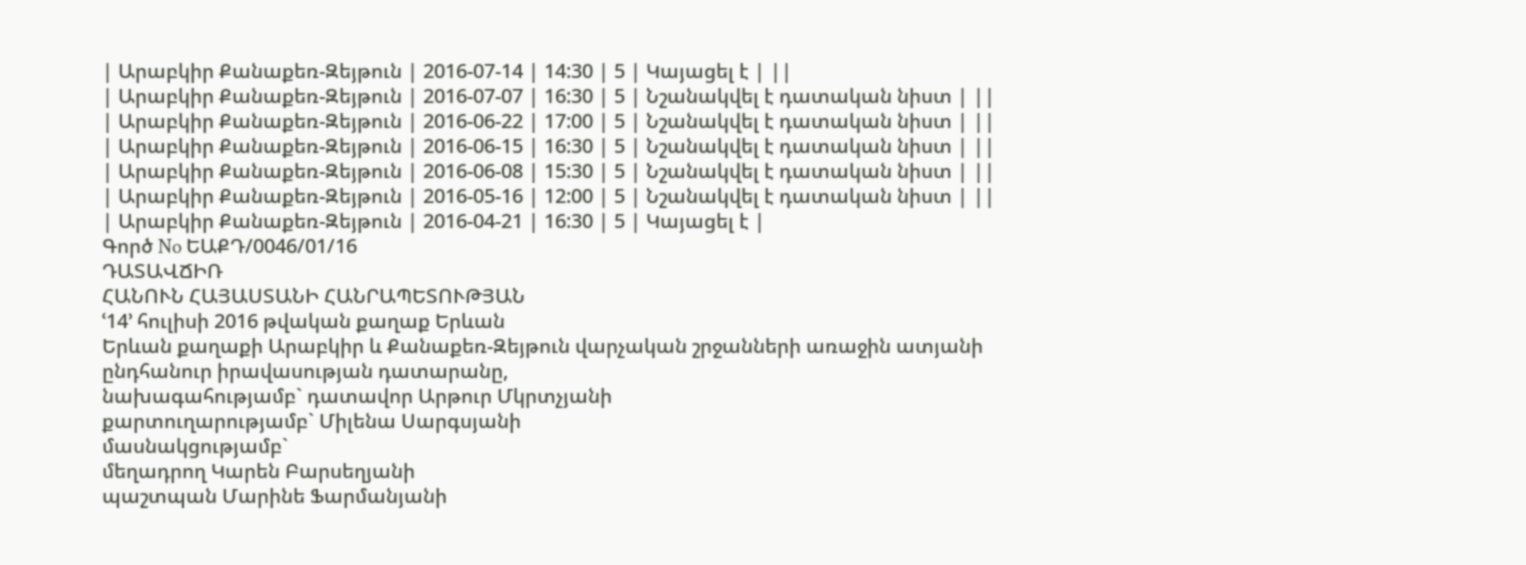| Արաբկիր Քանաքեռ-Զեյթուն | 2016-07-14 | 14:30 | 5 | Կայացել է | ||
| Արաբկիր Քանաքեռ-Զեյթուն | 2016-07-07 | 16:30 | 5 | Նշանակվել է դատական նիստ | ||
| Արաբկիր Քանաքեռ-Զեյթուն | 2016-06-22 | 17:00 | 5 | Նշանակվել է դատական նիստ | ||
| Արաբկիր Քանաքեռ-Զեյթուն | 2016-06-15 | 16:30 | 5 | Նշանակվել է դատական նիստ | ||
| Արաբկիր Քանաքեռ-Զեյթուն | 2016-06-08 | 15:30 | 5 | Նշանակվել է դատական նիստ | ||
| Արաբկիր Քանաքեռ-Զեյթուն | 2016-05-16 | 12:00 | 5 | Նշանակվել է դատական նիստ | ||
| Արաբկիր Քանաքեռ-Զեյթուն | 2016-04-21 | 16:30 | 5 | Կայացել է |
Գործ No ԵԱՔԴ/0046/01/16
ԴԱՏԱՎՃԻՌ
ՀԱՆՈՒՆ ՀԱՅԱՍՏԱՆԻ ՀԱՆՐԱՊԵՏՈՒԹՅԱՆ
ՙ14՚ հուլիսի 2016 թվական քաղաք Երևան
Երևան քաղաքի Արաբկիր և Քանաքեռ-Զեյթուն վարչական շրջանների առաջին ատյանի ընդհանուր իրավասության դատարանը,
նախագահությամբ` դատավոր Արթուր Մկրտչյանի
քարտուղարությամբ` Միլենա Սարգսյանի
մասնակցությամբ`
մեղադրող Կարեն Բարսեղյանի
պաշտպան Մարինե Ֆարմանյանի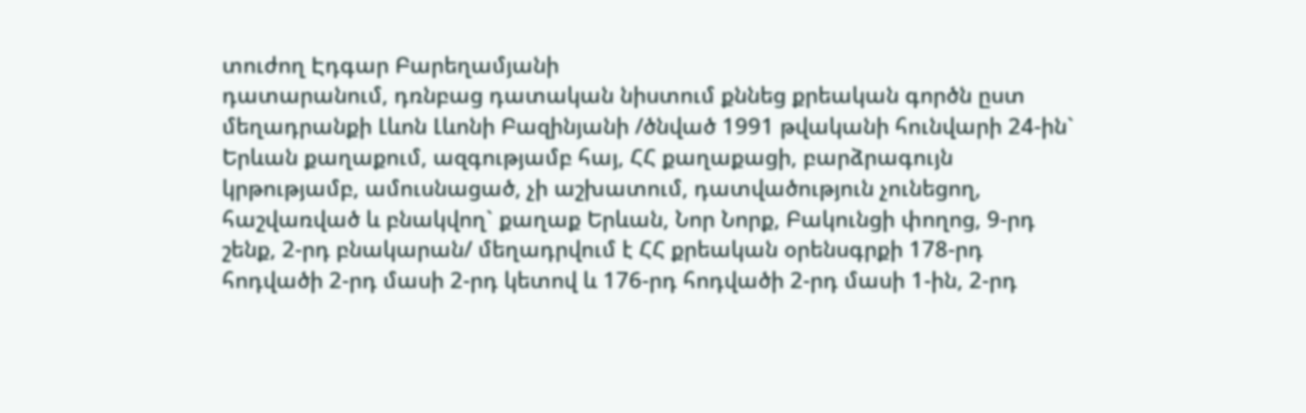տուժող Էդգար Բարեղամյանի
դատարանում, դռնբաց դատական նիստում քննեց քրեական գործն ըստ մեղադրանքի Լևոն Լևոնի Բազինյանի /ծնված 1991 թվականի հունվարի 24-ին` Երևան քաղաքում, ազգությամբ հայ, ՀՀ քաղաքացի, բարձրագույն կրթությամբ, ամուսնացած, չի աշխատում, դատվածություն չունեցող, հաշվառված և բնակվող` քաղաք Երևան, Նոր Նորք, Բակունցի փողոց, 9-րդ շենք, 2-րդ բնակարան/ մեղադրվում է ՀՀ քրեական օրենսգրքի 178-րդ հոդվածի 2-րդ մասի 2-րդ կետով և 176-րդ հոդվածի 2-րդ մասի 1-ին, 2-րդ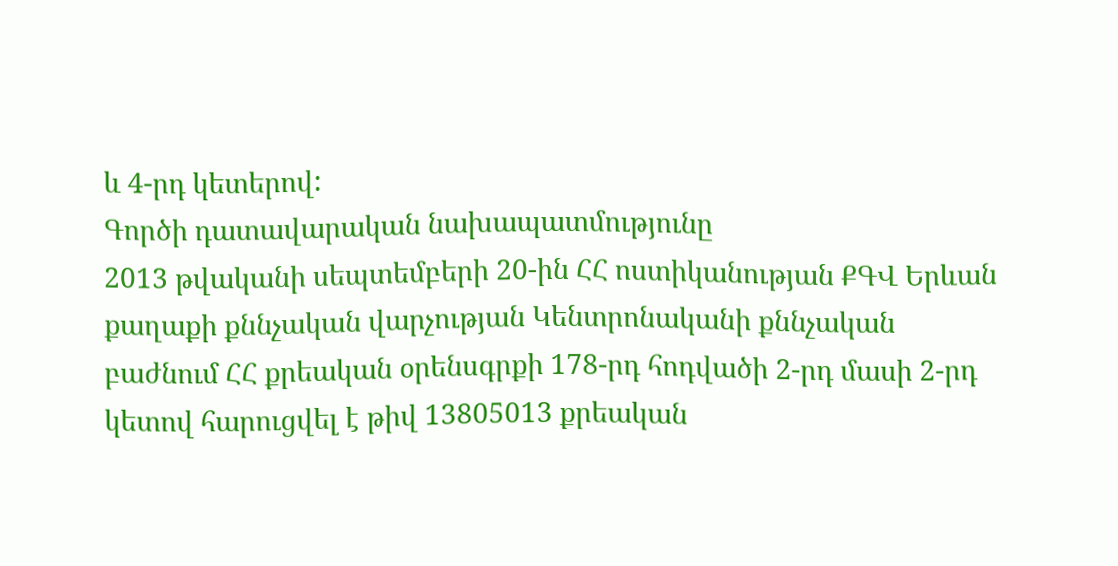և 4-րդ կետերով:
Գործի դատավարական նախապատմությունը
2013 թվականի սեպտեմբերի 20-ին ՀՀ ոստիկանության ՔԳՎ Երևան քաղաքի քննչական վարչության Կենտրոնականի քննչական բաժնում ՀՀ քրեական օրենսգրքի 178-րդ հոդվածի 2-րդ մասի 2-րդ կետով հարուցվել է թիվ 13805013 քրեական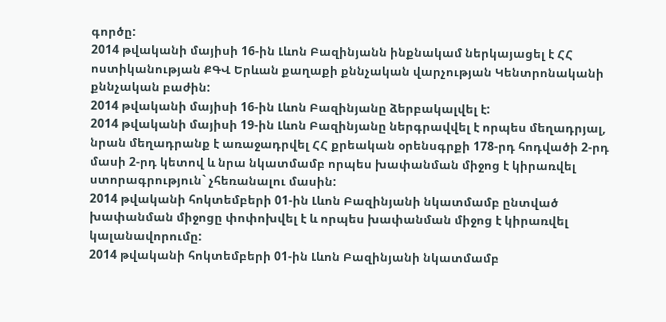գործը:
2014 թվականի մայիսի 16-ին Լևոն Բազինյանն ինքնակամ ներկայացել է ՀՀ ոստիկանության ՔԳՎ Երևան քաղաքի քննչական վարչության Կենտրոնականի քննչական բաժին:
2014 թվականի մայիսի 16-ին Լևոն Բազինյանը ձերբակալվել է:
2014 թվականի մայիսի 19-ին Լևոն Բազինյանը ներգրավվել է որպես մեղադրյալ, նրան մեղադրանք է առաջադրվել ՀՀ քրեական օրենսգրքի 178-րդ հոդվածի 2-րդ մասի 2-րդ կետով և նրա նկատմամբ որպես խափանման միջոց է կիրառվել ստորագրություն` չհեռանալու մասին:
2014 թվականի հոկտեմբերի 01-ին Լևոն Բազինյանի նկատմամբ ընտված խափանման միջոցը փոփոխվել է և որպես խափանման միջոց է կիրառվել կալանավորումը:
2014 թվականի հոկտեմբերի 01-ին Լևոն Բազինյանի նկատմամբ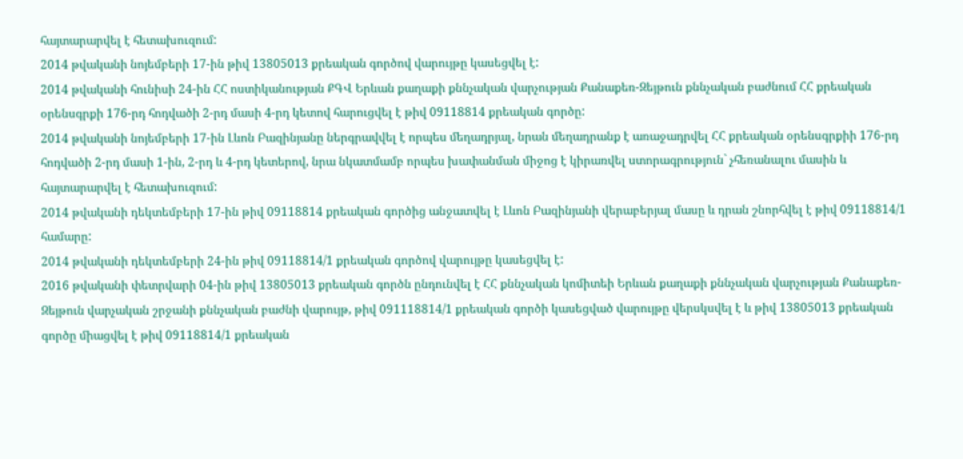հայտարարվել է հետախուզում:
2014 թվականի նոյեմբերի 17-ին թիվ 13805013 քրեական գործով վարույթը կասեցվել է:
2014 թվականի հունիսի 24-ին ՀՀ ոստիկանության ՔԳՎ Երևան քաղաքի քննչական վարչության Քանաքեռ-Զեյթուն քննչական բաժնում ՀՀ քրեական օրենսգրքի 176-րդ հոդվածի 2-րդ մասի 4-րդ կետով հարուցվել է թիվ 09118814 քրեական գործը:
2014 թվականի նոյեմբերի 17-ին Լևոն Բազինյանը ներգրավվել է որպես մեղադրյալ, նրան մեղադրանք է առաջադրվել ՀՀ քրեական օրենսգրքիի 176-րդ հոդվածի 2-րդ մասի 1-ին, 2-րդ և 4-րդ կետերով, նրա նկատմամբ որպես խափանման միջոց է կիրառվել ստորագրություն` չհեռանալու մասին և հայտարարվել է հետախուզում:
2014 թվականի դեկտեմբերի 17-ին թիվ 09118814 քրեական գործից անջատվել է Լևոն Բազինյանի վերաբերյալ մասը և դրան շնորհվել է թիվ 09118814/1 համարը:
2014 թվականի դեկտեմբերի 24-ին թիվ 09118814/1 քրեական գործով վարույթը կասեցվել է:
2016 թվականի փետրվարի 04-ին թիվ 13805013 քրեական գործն ընդունվել է ՀՀ քննչական կոմիտեի Երևան քաղաքի քննչական վարչության Քանաքեռ-Զեյթուն վարչական շրջանի քննչական բաժնի վարույթ, թիվ 091118814/1 քրեական գործի կասեցված վարույթը վերսկսվել է և թիվ 13805013 քրեական գործը միացվել է թիվ 09118814/1 քրեական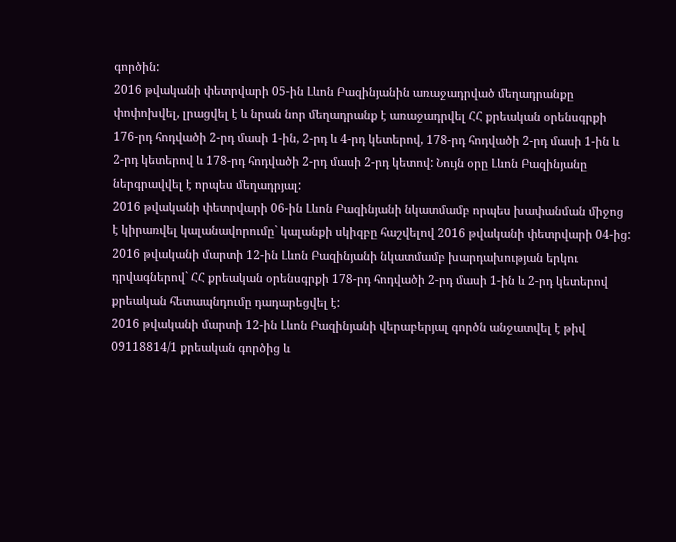գործին:
2016 թվականի փետրվարի 05-ին Լևոն Բազինյանին առաջադրված մեղադրանքը փոփոխվել, լրացվել է և նրան նոր մեղադրանք է առաջադրվել ՀՀ քրեական օրենսգրքի 176-րդ հոդվածի 2-րդ մասի 1-ին, 2-րդ և 4-րդ կետերով, 178-րդ հոդվածի 2-րդ մասի 1-ին և 2-րդ կետերով և 178-րդ հոդվածի 2-րդ մասի 2-րդ կետով: Նույն օրը Լևոն Բազինյանը ներգրավվել է որպես մեղադրյալ:
2016 թվականի փետրվարի 06-ին Լևոն Բազինյանի նկատմամբ որպես խափանման միջոց է կիրառվել կալանավորումը` կալանքի սկիզբը հաշվելով 2016 թվականի փետրվարի 04-ից:
2016 թվականի մարտի 12-ին Լևոն Բազինյանի նկատմամբ խարդախության երկու դրվագներով` ՀՀ քրեական օրենսգրքի 178-րդ հոդվածի 2-րդ մասի 1-ին և 2-րդ կետերով քրեական հետապնդումը դադարեցվել է:
2016 թվականի մարտի 12-ին Լևոն Բազինյանի վերաբերյալ գործն անջատվել է թիվ 09118814/1 քրեական գործից և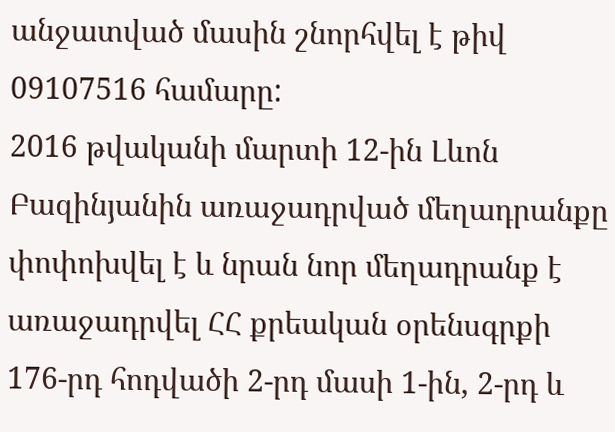անջատված մասին շնորհվել է թիվ 09107516 համարը:
2016 թվականի մարտի 12-ին Լևոն Բազինյանին առաջադրված մեղադրանքը փոփոխվել է և նրան նոր մեղադրանք է առաջադրվել ՀՀ քրեական օրենսգրքի 176-րդ հոդվածի 2-րդ մասի 1-ին, 2-րդ և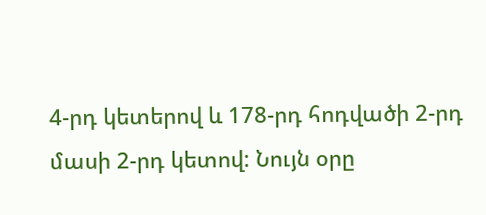4-րդ կետերով և 178-րդ հոդվածի 2-րդ մասի 2-րդ կետով: Նույն օրը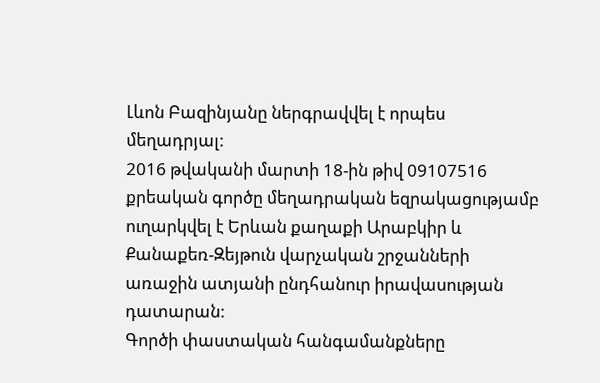Լևոն Բազինյանը ներգրավվել է որպես մեղադրյալ:
2016 թվականի մարտի 18-ին թիվ 09107516 քրեական գործը մեղադրական եզրակացությամբ ուղարկվել է Երևան քաղաքի Արաբկիր և Քանաքեռ-Զեյթուն վարչական շրջանների առաջին ատյանի ընդհանուր իրավասության դատարան:
Գործի փաստական հանգամանքները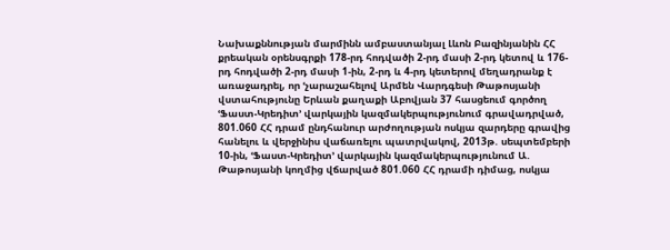Նախաքննության մարմինն ամբաստանյալ Լևոն Բազինյանին ՀՀ քրեական օրենսգրքի 178-րդ հոդվածի 2-րդ մասի 2-րդ կետով և 176-րդ հոդվածի 2-րդ մասի 1-ին, 2-րդ և 4-րդ կետերով մեղադրանք է առաջադրել, որ ՙչարաշահելով Արմեն Վարդգեսի Թաթոսյանի վստահությունը Երևան քաղաքի Աբովյան 37 հասցեում գործող ՙՖաստ-Կրեդիտ՚ վարկային կազմակերպությունում գրավադրված, 801.060 ՀՀ դրամ ընդհանուր արժողության ոսկյա զարդերը գրավից հանելու և վերջինիս վաճառելու պատրվակով, 2013թ. սեպտեմբերի 10-ին, ՙՖաստ-Կրեդիտ՚ վարկային կազմակերպությունում Ա. Թաթոսյանի կողմից վճարված 801.060 ՀՀ դրամի դիմաց, ոսկյա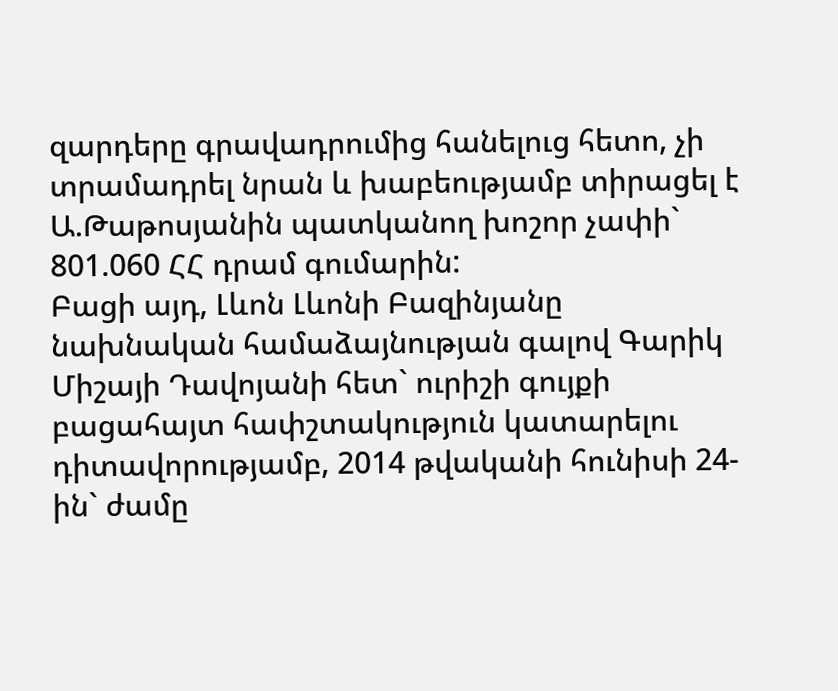զարդերը գրավադրումից հանելուց հետո, չի տրամադրել նրան և խաբեությամբ տիրացել է Ա.Թաթոսյանին պատկանող խոշոր չափի` 801.060 ՀՀ դրամ գումարին:
Բացի այդ, Լևոն Լևոնի Բազինյանը նախնական համաձայնության գալով Գարիկ Միշայի Դավոյանի հետ` ուրիշի գույքի բացահայտ հափշտակություն կատարելու դիտավորությամբ, 2014 թվականի հունիսի 24-ին` ժամը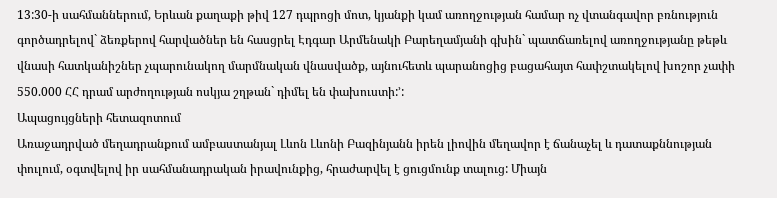13:30-ի սահմաններում, Երևան քաղաքի թիվ 127 դպրոցի մոտ, կյանքի կամ առողջության համար ոչ վտանգավոր բռնություն գործադրելով` ձեռքերով հարվածներ են հասցրել Էդգար Արմենակի Բարեղամյանի գխին` պատճառելով առողջությանը թեթև վնասի հատկանիշներ չպարունակող մարմնական վնասվածք, այնուհետև պարանոցից բացահայտ հափշտակելով խոշոր չափի 550.000 ՀՀ դրամ արժողության ոսկյա շղթան` դիմել են փախուստի:՚:
Ապացույցների հետազոտում
Առաջադրված մեղադրանքում ամբաստանյալ Լևոն Լևոնի Բազինյանն իրեն լիովին մեղավոր է ճանաչել և դատաքննության փուլում, օգտվելով իր սահմանադրական իրավունքից, հրաժարվել է ցուցմունք տալուց: Միայն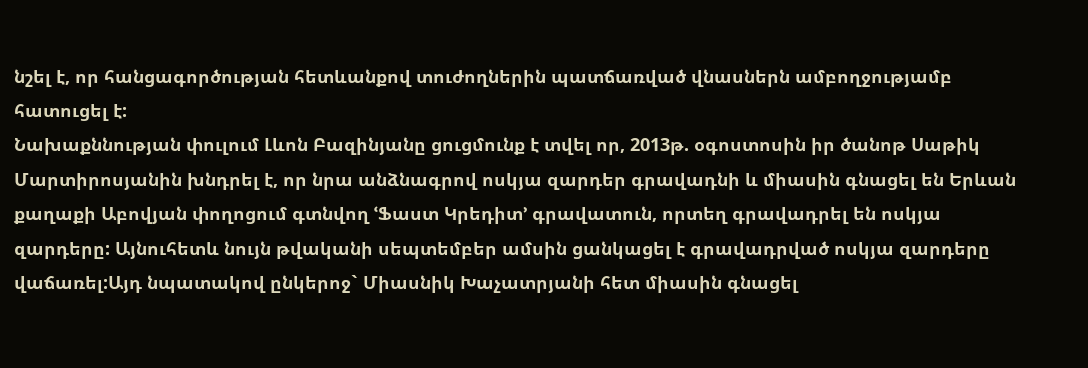նշել է, որ հանցագործության հետևանքով տուժողներին պատճառված վնասներն ամբողջությամբ հատուցել է:
Նախաքննության փուլում Լևոն Բազինյանը ցուցմունք է տվել որ, 2013թ. օգոստոսին իր ծանոթ Սաթիկ Մարտիրոսյանին խնդրել է, որ նրա անձնագրով ոսկյա զարդեր գրավադնի և միասին գնացել են Երևան քաղաքի Աբովյան փողոցում գտնվող ՙՖաստ Կրեդիտ՚ գրավատուն, որտեղ գրավադրել են ոսկյա զարդերը: Այնուհետև նույն թվականի սեպտեմբեր ամսին ցանկացել է գրավադրված ոսկյա զարդերը վաճառել:Այդ նպատակով ընկերոջ` Միասնիկ Խաչատրյանի հետ միասին գնացել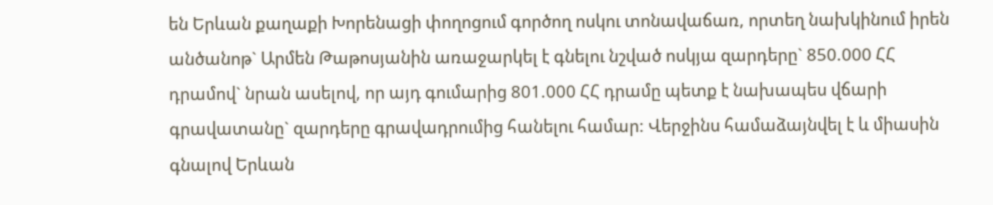են Երևան քաղաքի Խորենացի փողոցում գործող ոսկու տոնավաճառ, որտեղ նախկինում իրեն անծանոթ` Արմեն Թաթոսյանին առաջարկել է գնելու նշված ոսկյա զարդերը` 850.000 ՀՀ դրամով` նրան ասելով, որ այդ գումարից 801.000 ՀՀ դրամը պետք է նախապես վճարի գրավատանը` զարդերը գրավադրումից հանելու համար: Վերջինս համաձայնվել է և միասին գնալով Երևան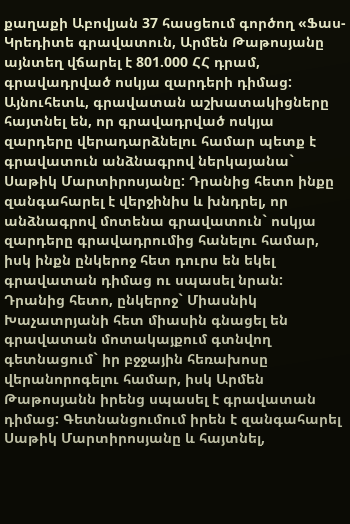քաղաքի Աբովյան 37 հասցեում գործող «Ֆաս-Կրեդիտե գրավատուն, Արմեն Թաթոսյանը այնտեղ վճարել է 801.000 ՀՀ դրամ, գրավադրված ոսկյա զարդերի դիմաց: Այնուհետև, գրավատան աշխատակիցները հայտնել են, որ գրավադրված ոսկյա զարդերը վերադարձնելու համար պետք է գրավատուն անձնագրով ներկայանա` Սաթիկ Մարտիրոսյանը: Դրանից հետո ինքը զանգահարել է վերջինիս և խնդրել, որ անձնագրով մոտենա գրավատուն` ոսկյա զարդերը գրավադրումից հանելու համար, իսկ ինքն ընկերոջ հետ դուրս են եկել գրավատան դիմաց ու սպասել նրան: Դրանից հետո, ընկերոջ` Միասնիկ Խաչատրյանի հետ միասին գնացել են գրավատան մոտակայքում գտնվող գետնացում` իր բջջային հեռախոսը վերանորոգելու համար, իսկ Արմեն Թաթոսյանն իրենց սպասել է գրավատան դիմաց: Գետնանցումում իրեն է զանգահարել Սաթիկ Մարտիրոսյանը և հայտնել,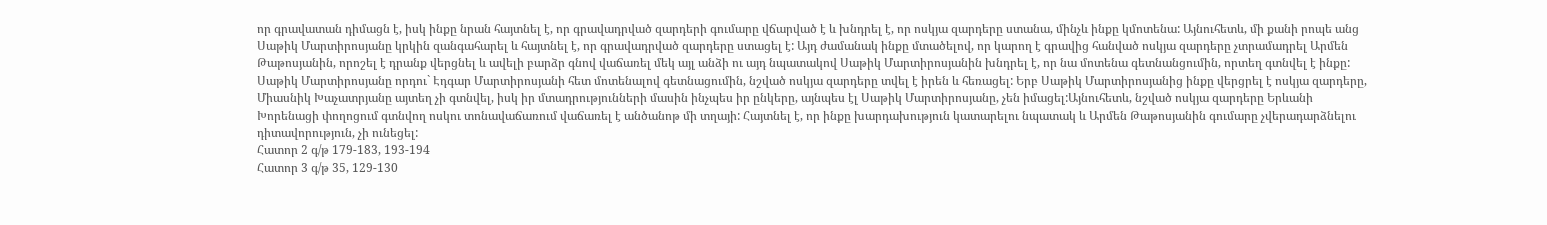որ գրավատան դիմացն է, իսկ ինքը նրան հայտնել է, որ գրավադրված զարդերի գումարը վճարված է և խնդրել է, որ ոսկյա զարդերը ստանա, մինչև ինքը կմոտենա: Այնուհետև, մի քանի րոպե անց Սաթիկ Մարտիրոսյանը կրկին զանգահարել և հայտնել է, որ գրավադրված զարդերը ստացել է: Այդ ժամանակ ինքը մտածելով, որ կարող է գրավից հանված ոսկյա զարդերը չտրամադրել Արմեն Թաթոսյանին, որոշել է դրանք վերցնել և ավելի բարձր գնով վաճառել մեկ այլ անձի ու այդ նպատակով Սաթիկ Մարտիրոսյանին խնդրել է, որ նա մոտենա գետնանցումին, որտեղ գտնվել է ինքը: Սաթիկ Մարտիրոսյանը որդու` Էդգար Մարտիրոսյանի հետ մոտենալով գետնացումին, նշված ոսկյա զարդերը տվել է իրեն և հեռացել: Երբ Սաթիկ Մարտիրոսյանից ինքը վերցրել է ոսկյա զարդերը, Միասնիկ Խաչատրյանը այտեղ չի գտնվել, իսկ իր մտադրությունների մասին ինչպես իր ընկերը, այնպես էլ Սաթիկ Մարտիրոսյանը, չեն իմացել:Այնուհետև, նշված ոսկյա զարդերը Երևանի Խորենացի փողոցում գտնվող ոսկու տոնավաճառում վաճառել է անծանոթ մի տղայի: Հայտնել է, որ ինքը խարդախություն կատարելու նպատակ և Արմեն Թաթոսյանին գումարը չվերադարձնելու դիտավորություն, չի ունեցել:
Հատոր 2 գ/թ 179-183, 193-194
Հատոր 3 գ/թ 35, 129-130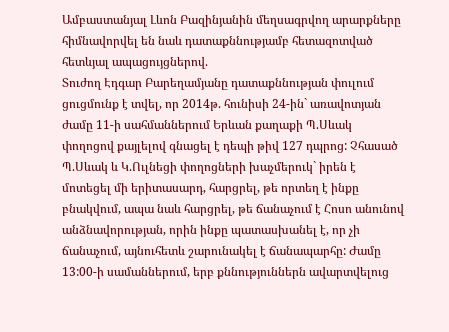Ամբաստանյալ Լևոն Բազինյանին մեղսագրվող արարքները հիմնավորվել են նաև դատաքննությամբ հետազոտված հետևյալ ապացույցներով.
Տուժող Էդգար Բարեղամյանը դատաքննության փուլում ցուցմունք է տվել, որ 2014թ. հունիսի 24-ին` առավոտյան ժամը 11-ի սահմաններում Երևան քաղաքի Պ.Սևակ փողոցով քայլելով գնացել է դեպի թիվ 127 դպրոց: Չհասած Պ.Սևակ և Կ.Ուլնեցի փողոցների խաչմերուկ` իրեն է մոտեցել մի երիտասարդ, հարցրել, թե որտեղ է ինքը բնակվում, ապա նաև հարցրել, թե ճանաչում է Հոսո անունով անձնավորության, որին ինքը պատասխանել է, որ չի ճանաչում, այնուհետև շարունակել է ճանապարհը: Ժամը 13:00-ի սամաններում, երբ քննություններն ավարտվելուց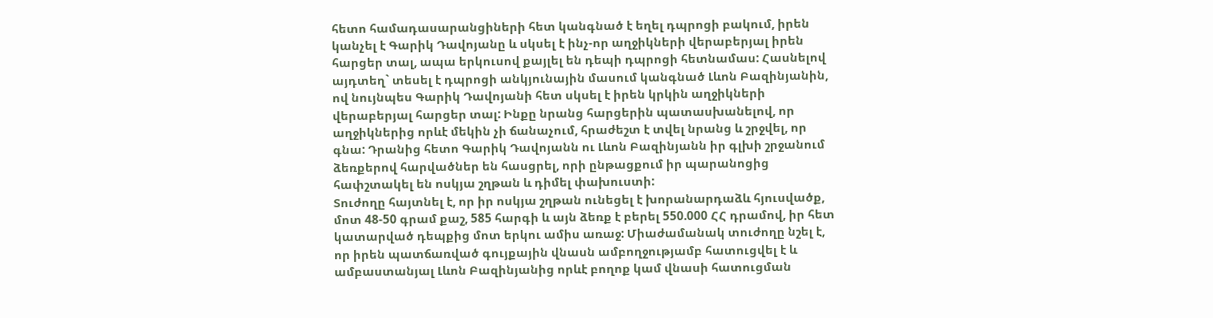հետո համադասարանցիների հետ կանգնած է եղել դպրոցի բակում, իրեն կանչել է Գարիկ Դավոյանը և սկսել է ինչ-որ աղջիկների վերաբերյալ իրեն հարցեր տալ, ապա երկուսով քայլել են դեպի դպրոցի հետնամաս: Հասնելով այդտեղ` տեսել է դպրոցի անկյունային մասում կանգնած Լևոն Բազինյանին, ով նույնպես Գարիկ Դավոյանի հետ սկսել է իրեն կրկին աղջիկների վերաբերյալ հարցեր տալ: Ինքը նրանց հարցերին պատասխանելով, որ աղջիկներից որևէ մեկին չի ճանաչում, հրաժեշտ է տվել նրանց և շրջվել, որ գնա: Դրանից հետո Գարիկ Դավոյանն ու Լևոն Բազինյանն իր գլխի շրջանում ձեռքերով հարվածներ են հասցրել, որի ընթացքում իր պարանոցից հափշտակել են ոսկյա շղթան և դիմել փախուստի:
Տուժողը հայտնել է, որ իր ոսկյա շղթան ունեցել է խորանարդաձև հյուսվածք, մոտ 48-50 գրամ քաշ, 585 հարգի և այն ձեռք է բերել 550.000 ՀՀ դրամով, իր հետ կատարված դեպքից մոտ երկու ամիս առաջ: Միաժամանակ տուժողը նշել է, որ իրեն պատճառված գույքային վնասն ամբողջությամբ հատուցվել է և ամբաստանյալ Լևոն Բազինյանից որևէ բողոք կամ վնասի հատուցման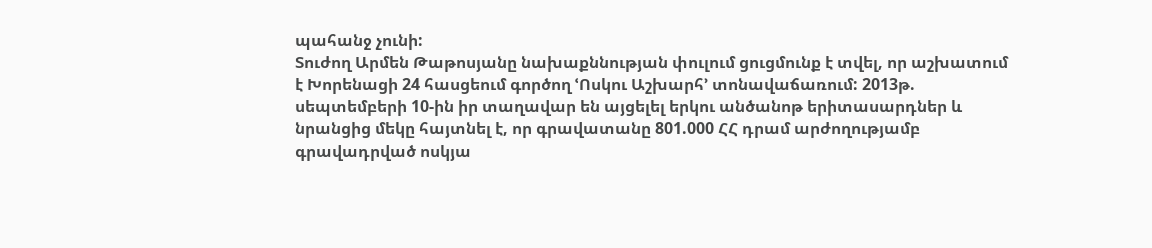պահանջ չունի:
Տուժող Արմեն Թաթոսյանը նախաքննության փուլում ցուցմունք է տվել, որ աշխատում է Խորենացի 24 հասցեում գործող ՙՈսկու Աշխարհ՚ տոնավաճառում: 2013թ. սեպտեմբերի 10-ին իր տաղավար են այցելել երկու անծանոթ երիտասարդներ և նրանցից մեկը հայտնել է, որ գրավատանը 801.000 ՀՀ դրամ արժողությամբ գրավադրված ոսկյա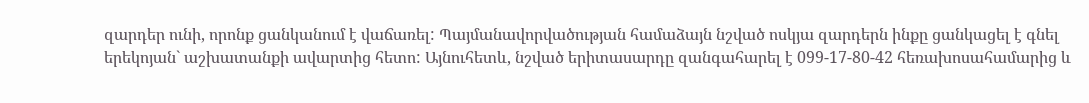զարդեր ունի, որոնք ցանկանում է վաճառել: Պայմանավորվածության համաձայն նշված ոսկյա զարդերն ինքը ցանկացել է գնել երեկոյան` աշխատանքի ավարտից հետո: Այնուհետև, նշված երիտասարդը զանգահարել է 099-17-80-42 հեռախոսահամարից և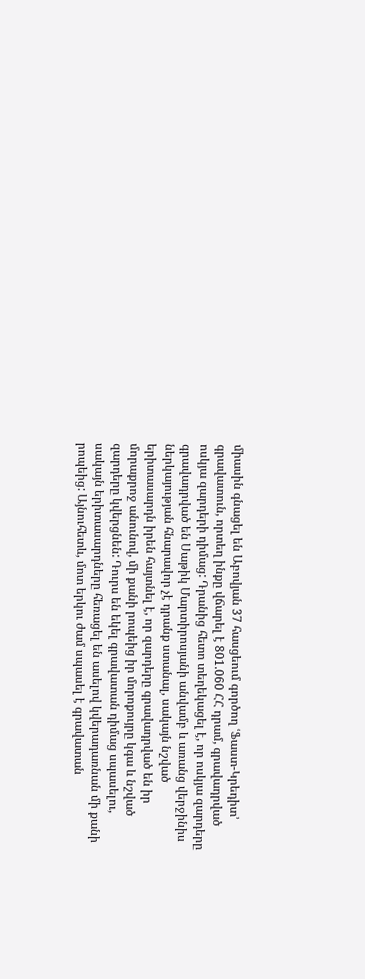միասին գնացել են Աբովյան 37 հասցեում գործող ՙՖաստ-Կրեդիտ՚ գրավատուն, որտեղ ինքը վճարել է 801.060 ՀՀ դրամ, գրավադրված ոսկյա զարդերի դիմաց: Դրանից հետո տեղեկացել է, որ ոսկյա զարդերը գրավադրված են Սաթիկ Մարտիրոսյանի անվամբ և առանց վերջինիս ներկայության հնարավոր չէ դրանք ստանալ, սակայն նշված երիտասարդն իրեն հայտնել է, որ զարդերը գրավադրված են իր մորաքրոջ անունով, մի քանի րոպեից իր մորոքույրը կգա և նշված զարդերը կվերցնեն: Դուրս են եկել գրավատան դիմաց սպասելու, սակայն երիտասարդները հեռացել են ասելով կվերադառնան մի քանի րոպեից: Այնուհետև, մոտ երկու ժամ սպասել է գրավատան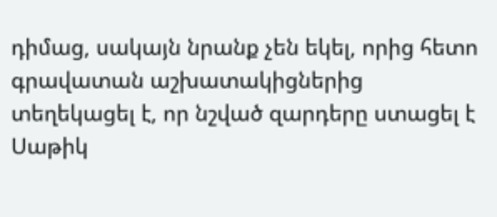դիմաց, սակայն նրանք չեն եկել, որից հետո գրավատան աշխատակիցներից տեղեկացել է, որ նշված զարդերը ստացել է Սաթիկ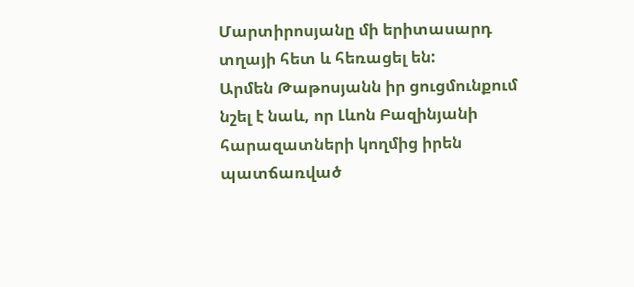Մարտիրոսյանը մի երիտասարդ տղայի հետ և հեռացել են:
Արմեն Թաթոսյանն իր ցուցմունքում նշել է նաև, որ Լևոն Բազինյանի հարազատների կողմից իրեն պատճառված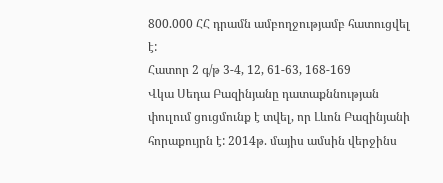800.000 ՀՀ դրամն ամբողջությամբ հատուցվել է:
Հատոր 2 գ/թ 3-4, 12, 61-63, 168-169
Վկա Սեդա Բազինյանը դատաքննության փուլում ցուցմունք է տվել, որ Լևոն Բազինյանի հորաքույրն է: 2014թ. մայիս ամսին վերջինս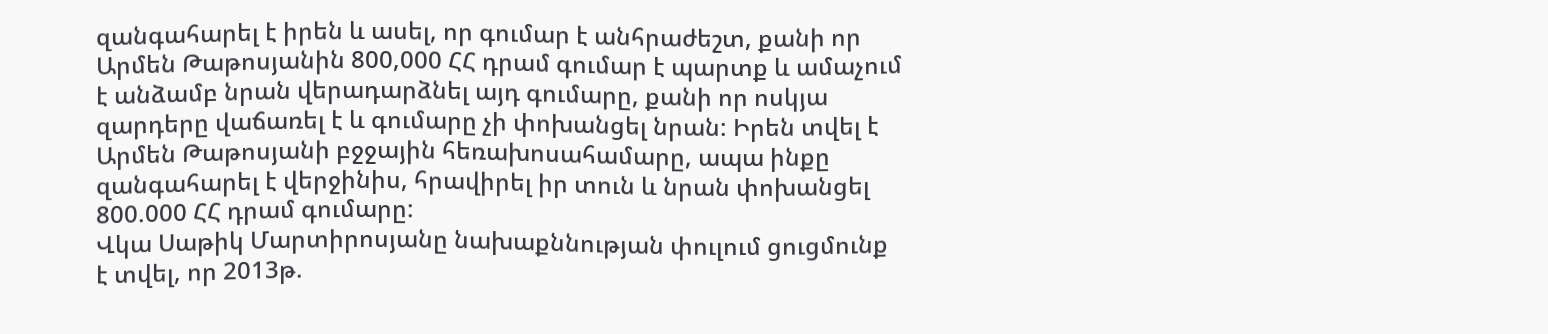զանգահարել է իրեն և ասել, որ գումար է անհրաժեշտ, քանի որ Արմեն Թաթոսյանին 800,000 ՀՀ դրամ գումար է պարտք և ամաչում է անձամբ նրան վերադարձնել այդ գումարը, քանի որ ոսկյա զարդերը վաճառել է և գումարը չի փոխանցել նրան: Իրեն տվել է Արմեն Թաթոսյանի բջջային հեռախոսահամարը, ապա ինքը զանգահարել է վերջինիս, հրավիրել իր տուն և նրան փոխանցել 800.000 ՀՀ դրամ գումարը:
Վկա Սաթիկ Մարտիրոսյանը նախաքննության փուլում ցուցմունք է տվել, որ 2013թ.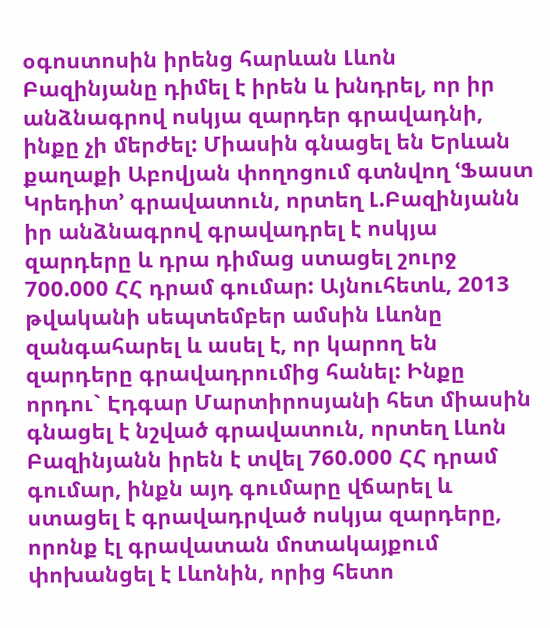օգոստոսին իրենց հարևան Լևոն Բազինյանը դիմել է իրեն և խնդրել, որ իր անձնագրով ոսկյա զարդեր գրավադնի, ինքը չի մերժել: Միասին գնացել են Երևան քաղաքի Աբովյան փողոցում գտնվող ՙՖաստ Կրեդիտ՚ գրավատուն, որտեղ Լ.Բազինյանն իր անձնագրով գրավադրել է ոսկյա զարդերը և դրա դիմաց ստացել շուրջ 700.000 ՀՀ դրամ գումար: Այնուհետև, 2013 թվականի սեպտեմբեր ամսին Լևոնը զանգահարել և ասել է, որ կարող են զարդերը գրավադրումից հանել: Ինքը որդու` Էդգար Մարտիրոսյանի հետ միասին գնացել է նշված գրավատուն, որտեղ Լևոն Բազինյանն իրեն է տվել 760.000 ՀՀ դրամ գումար, ինքն այդ գումարը վճարել և ստացել է գրավադրված ոսկյա զարդերը, որոնք էլ գրավատան մոտակայքում փոխանցել է Լևոնին, որից հետո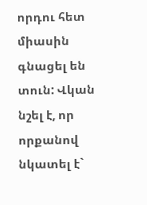որդու հետ միասին գնացել են տուն: Վկան նշել է, որ որքանով նկատել է`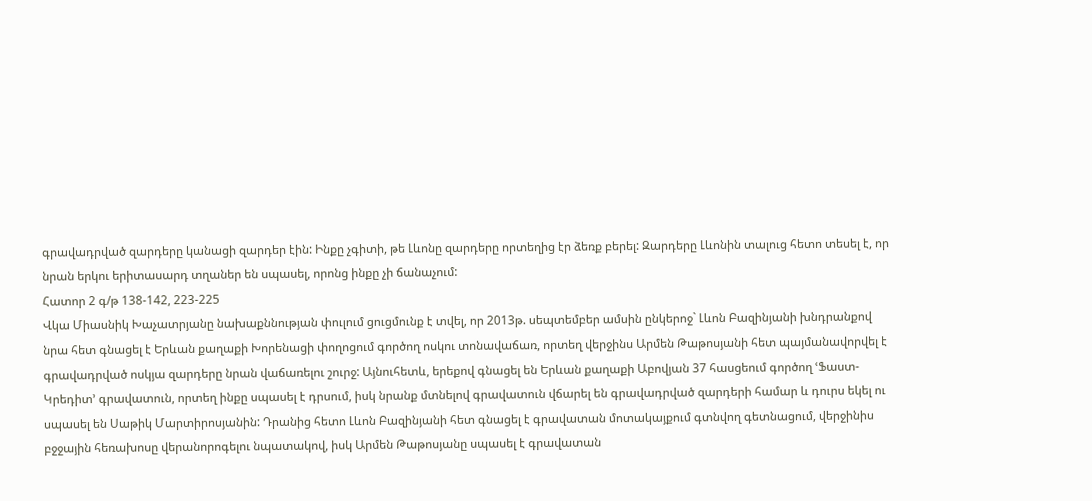գրավադրված զարդերը կանացի զարդեր էին: Ինքը չգիտի, թե Լևոնը զարդերը որտեղից էր ձեռք բերել: Զարդերը Լևոնին տալուց հետո տեսել է, որ նրան երկու երիտասարդ տղաներ են սպասել, որոնց ինքը չի ճանաչում:
Հատոր 2 գ/թ 138-142, 223-225
Վկա Միասնիկ Խաչատրյանը նախաքննության փուլում ցուցմունք է տվել, որ 2013թ. սեպտեմբեր ամսին ընկերոջ` Լևոն Բազինյանի խնդրանքով նրա հետ գնացել է Երևան քաղաքի Խորենացի փողոցում գործող ոսկու տոնավաճառ, որտեղ վերջինս Արմեն Թաթոսյանի հետ պայմանավորվել է գրավադրված ոսկյա զարդերը նրան վաճառելու շուրջ: Այնուհետև, երեքով գնացել են Երևան քաղաքի Աբովյան 37 հասցեում գործող ՙՖաստ-Կրեդիտ՚ գրավատուն, որտեղ ինքը սպասել է դրսում, իսկ նրանք մտնելով գրավատուն վճարել են գրավադրված զարդերի համար և դուրս եկել ու սպասել են Սաթիկ Մարտիրոսյանին: Դրանից հետո Լևոն Բազինյանի հետ գնացել է գրավատան մոտակայքում գտնվող գետնացում, վերջինիս բջջային հեռախոսը վերանորոգելու նպատակով, իսկ Արմեն Թաթոսյանը սպասել է գրավատան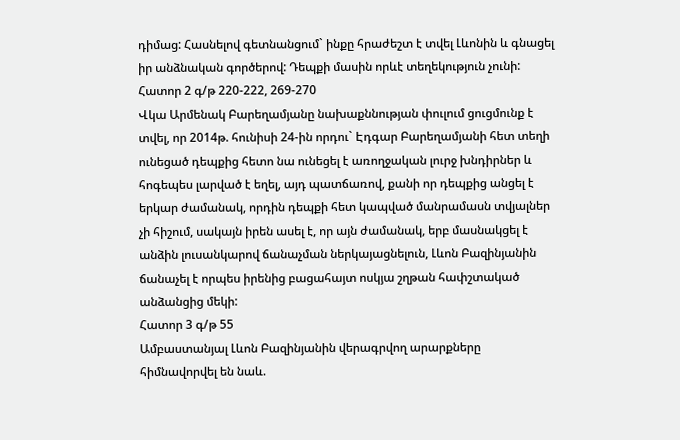դիմաց: Հասնելով գետնանցում` ինքը հրաժեշտ է տվել Լևոնին և գնացել իր անձնական գործերով: Դեպքի մասին որևէ տեղեկություն չունի:
Հատոր 2 գ/թ 220-222, 269-270
Վկա Արմենակ Բարեղամյանը նախաքննության փուլում ցուցմունք է տվել, որ 2014թ. հունիսի 24-ին որդու` Էդգար Բարեղամյանի հետ տեղի ունեցած դեպքից հետո նա ունեցել է առողջական լուրջ խնդիրներ և հոգեպես լարված է եղել, այդ պատճառով, քանի որ դեպքից անցել է երկար ժամանակ, որդին դեպքի հետ կապված մանրամասն տվյալներ չի հիշում, սակայն իրեն ասել է, որ այն ժամանակ, երբ մասնակցել է անձին լուսանկարով ճանաչման ներկայացնելուն, Լևոն Բազինյանին ճանաչել է որպես իրենից բացահայտ ոսկյա շղթան հափշտակած անձանցից մեկի:
Հատոր 3 գ/թ 55
Ամբաստանյալ Լևոն Բազինյանին վերագրվող արարքները հիմնավորվել են նաև.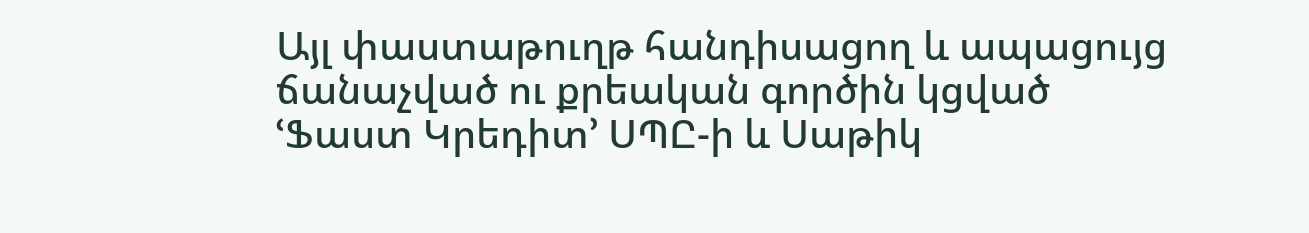Այլ փաստաթուղթ հանդիսացող և ապացույց ճանաչված ու քրեական գործին կցված ՙՖաստ Կրեդիտ՚ ՍՊԸ-ի և Սաթիկ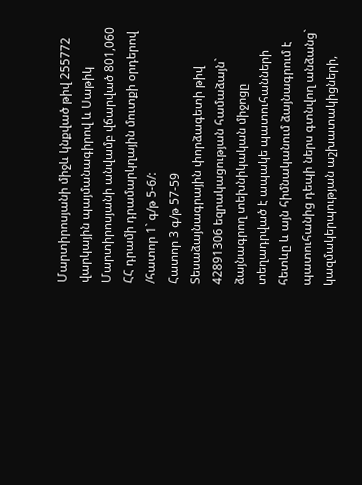Մարտիրոսյանի միջև կնքված թիվ 255772 վարկային պայմանագիրով և Սաթիկ Մարտիրոսյանի անվամբ վճարված 801,060 ՀՀ դրամի դրամարկղային մուտքի օրդերով /հատոր 1` գ/թ 5-6/:
Հատոր 3 գ/թ 57-59
Տեսաձայնագրային փորձագետի թիվ 42891306 եզրակացության համաձայն` ձայնագրող տեխնիկական միջոցը տեղադրված է ապակե պատուհանների հետևը և այն հիմնականում ձայնագրում է պատուհանից դեպի ներս գտնվող անձանց` կազմակերպության աշխատակիցների,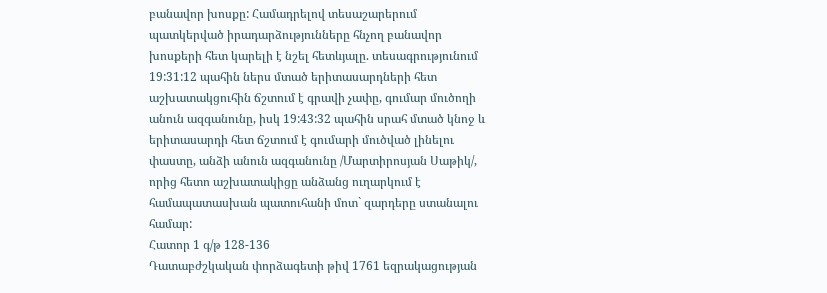բանավոր խոսքը: Համադրելով տեսաշարերում պատկերված իրադարձությունները հնչող բանավոր խոսքերի հետ կարելի է նշել հետևյալը. տեսագրությունում 19:31:12 պահին ներս մտած երիտասարդների հետ աշխատակցուհին ճշտում է գրավի չափը, գումար մուծողի անուն ազգանունը, իսկ 19:43:32 պահին սրահ մտած կնոջ և երիտասարդի հետ ճշտում է գումարի մուծված լինելու փաստը, անձի անուն ազգանունը /Մարտիրոսյան Սաթիկ/, որից հետո աշխատակիցը անձանց ուղարկում է համապատասխան պատուհանի մոտ` զարդերը ստանալու համար:
Հատոր 1 գ/թ 128-136
Դատաբժշկական փորձագետի թիվ 1761 եզրակացության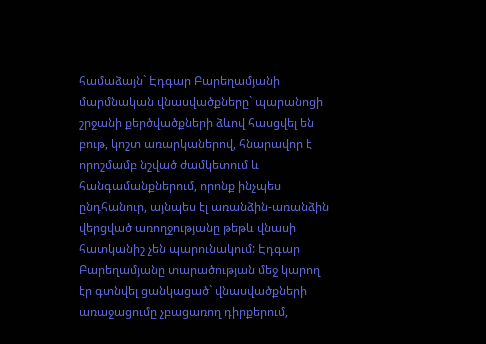համաձայն` Էդգար Բարեղամյանի մարմնական վնասվածքները` պարանոցի շրջանի քերծվածքների ձևով հասցվել են բութ, կոշտ առարկաներով, հնարավոր է որոշմամբ նշված ժամկետում և հանգամանքներում, որոնք ինչպես ընդհանուր, այնպես էլ առանձին-առանձին վերցված առողջությանը թեթև վնասի հատկանիշ չեն պարունակում: Էդգար Բարեղամյանը տարածության մեջ կարող էր գտնվել ցանկացած` վնասվածքների առաջացումը չբացառող դիրքերում,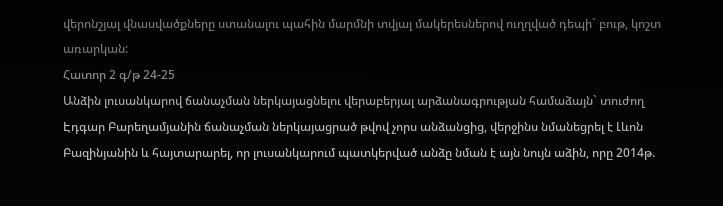վերոնշյալ վնասվածքները ստանալու պահին մարմնի տվյալ մակերեսներով ուղղված դեպի` բութ, կոշտ առարկան:
Հատոր 2 գ/թ 24-25
Անձին լուսանկարով ճանաչման ներկայացնելու վերաբերյալ արձանագրության համաձայն` տուժող Էդգար Բարեղամյանին ճանաչման ներկայացրած թվով չորս անձանցից, վերջինս նմանեցրել է Լևոն Բազինյանին և հայտարարել, որ լուսանկարում պատկերված անձը նման է այն նույն աձին, որը 2014թ.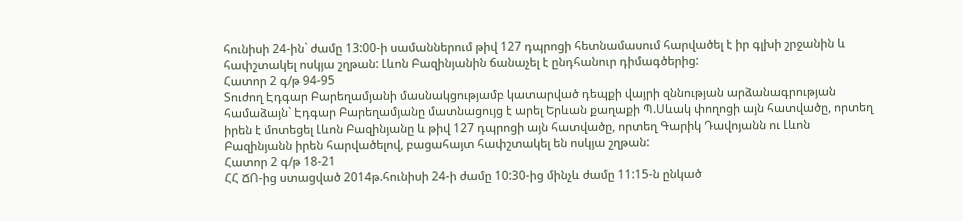հունիսի 24-ին` ժամը 13:00-ի սամաններում թիվ 127 դպրոցի հետնամասում հարվածել է իր գլխի շրջանին և հափշտակել ոսկյա շղթան: Լևոն Բազինյանին ճանաչել է ընդհանուր դիմագծերից:
Հատոր 2 գ/թ 94-95
Տուժող Էդգար Բարեղամյանի մասնակցությամբ կատարված դեպքի վայրի զննության արձանագրության համաձայն` Էդգար Բարեղամյանը մատնացույց է արել Երևան քաղաքի Պ.Սևակ փողոցի այն հատվածը, որտեղ իրեն է մոտեցել Լևոն Բազինյանը և թիվ 127 դպրոցի այն հատվածը, որտեղ Գարիկ Դավոյանն ու Լևոն Բազինյանն իրեն հարվածելով, բացահայտ հափշտակել են ոսկյա շղթան:
Հատոր 2 գ/թ 18-21
ՀՀ ՃՈ-ից ստացված 2014թ.հունիսի 24-ի ժամը 10:30-ից մինչև ժամը 11:15-ն ընկած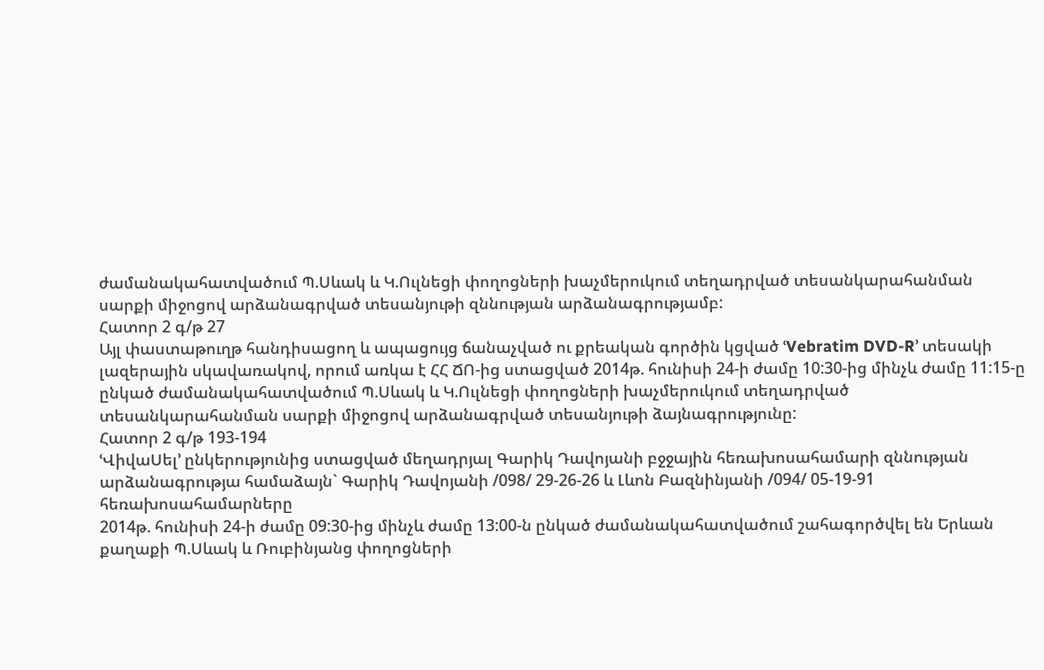ժամանակահատվածում Պ.Սևակ և Կ.Ուլնեցի փողոցների խաչմերուկում տեղադրված տեսանկարահանման սարքի միջոցով արձանագրված տեսանյութի զննության արձանագրությամբ:
Հատոր 2 գ/թ 27
Այլ փաստաթուղթ հանդիսացող և ապացույց ճանաչված ու քրեական գործին կցված ՙVebratim DVD-R՚ տեսակի լազերային սկավառակով, որում առկա է ՀՀ ՃՈ-ից ստացված 2014թ. հունիսի 24-ի ժամը 10:30-ից մինչև ժամը 11:15-ը ընկած ժամանակահատվածում Պ.Սևակ և Կ.Ուլնեցի փողոցների խաչմերուկում տեղադրված տեսանկարահանման սարքի միջոցով արձանագրված տեսանյութի ձայնագրությունը:
Հատոր 2 գ/թ 193-194
ՙՎիվաՍել՚ ընկերությունից ստացված մեղադրյալ Գարիկ Դավոյանի բջջային հեռախոսահամարի զննության արձանագրությա համաձայն` Գարիկ Դավոյանի /098/ 29-26-26 և Լևոն Բազնինյանի /094/ 05-19-91 հեռախոսահամարները
2014թ. հունիսի 24-ի ժամը 09:30-ից մինչև ժամը 13:00-ն ընկած ժամանակահատվածում շահագործվել են Երևան քաղաքի Պ.Սևակ և Ռուբինյանց փողոցների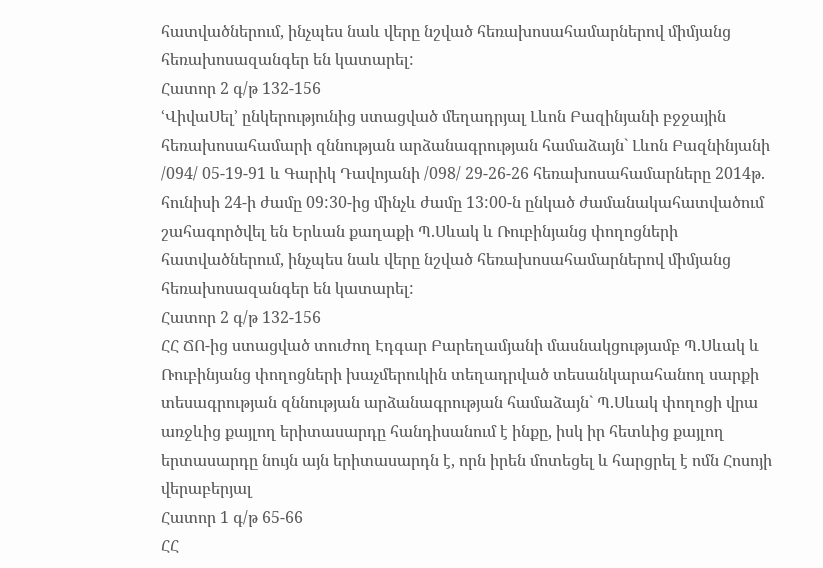հատվածներում, ինչպես նաև վերը նշված հեռախոսահամարներով միմյանց հեռախոսազանգեր են կատարել:
Հատոր 2 գ/թ 132-156
ՙՎիվաՍել՚ ընկերությունից ստացված մեղադրյալ Լևոն Բազինյանի բջջային հեռախոսահամարի զննության արձանագրության համաձայն` Լևոն Բազնինյանի /094/ 05-19-91 և Գարիկ Դավոյանի /098/ 29-26-26 հեռախոսահամարները 2014թ. հունիսի 24-ի ժամը 09:30-ից մինչև ժամը 13:00-ն ընկած ժամանակահատվածում շահագործվել են Երևան քաղաքի Պ.Սևակ և Ռուբինյանց փողոցների հատվածներում, ինչպես նաև վերը նշված հեռախոսահամարներով միմյանց հեռախոսազանգեր են կատարել:
Հատոր 2 գ/թ 132-156
ՀՀ ՃՈ-ից ստացված տուժող Էդգար Բարեղամյանի մասնակցությամբ Պ.Սևակ և Ռուբինյանց փողոցների խաչմերուկին տեղադրված տեսանկարահանող սարքի տեսագրության զննության արձանագրության համաձայն` Պ.Սևակ փողոցի վրա առջևից քայլող երիտասարդը հանդիսանում է ինքը, իսկ իր հետևից քայլող երտասարդը նույն այն երիտասարդն է, որն իրեն մոտեցել և հարցրել է ոմն Հոսոյի վերաբերյալ
Հատոր 1 գ/թ 65-66
ՀՀ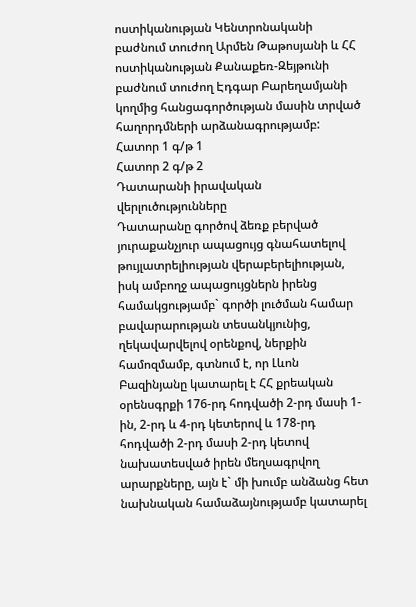ոստիկանության Կենտրոնականի բաժնում տուժող Արմեն Թաթոսյանի և ՀՀ ոստիկանության Քանաքեռ-Զեյթունի բաժնում տուժող Էդգար Բարեղամյանի կողմից հանցագործության մասին տրված հաղորդմների արձանագրությամբ:
Հատոր 1 գ/թ 1
Հատոր 2 գ/թ 2
Դատարանի իրավական վերլուծությունները
Դատարանը գործով ձեռք բերված յուրաքանչյուր ապացույց գնահատելով թույլատրելիության վերաբերելիության, իսկ ամբողջ ապացույցներն իրենց համակցությամբ` գործի լուծման համար բավարարության տեսանկյունից, ղեկավարվելով օրենքով, ներքին համոզմամբ, գտնում է, որ Լևոն Բազինյանը կատարել է ՀՀ քրեական օրենսգրքի 176-րդ հոդվածի 2-րդ մասի 1-ին, 2-րդ և 4-րդ կետերով և 178-րդ հոդվածի 2-րդ մասի 2-րդ կետով նախատեսված իրեն մեղսագրվող արարքները, այն է` մի խումբ անձանց հետ նախնական համաձայնությամբ կատարել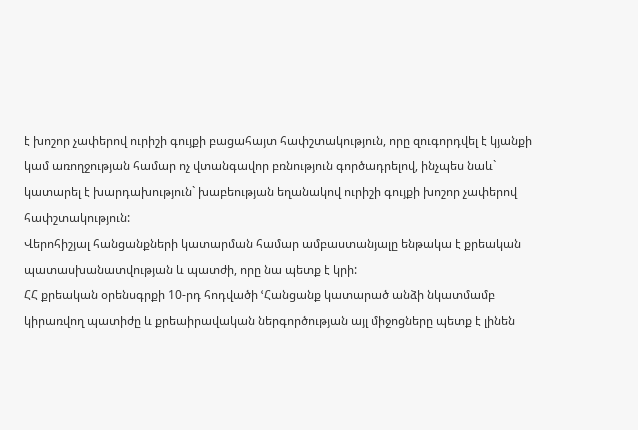է խոշոր չափերով ուրիշի գույքի բացահայտ հափշտակություն, որը զուգորդվել է կյանքի կամ առողջության համար ոչ վտանգավոր բռնություն գործադրելով, ինչպես նաև` կատարել է խարդախություն` խաբեության եղանակով ուրիշի գույքի խոշոր չափերով հափշտակություն:
Վերոհիշյալ հանցանքների կատարման համար ամբաստանյալը ենթակա է քրեական պատասխանատվության և պատժի, որը նա պետք է կրի:
ՀՀ քրեական օրենսգրքի 10-րդ հոդվածի ՙՀանցանք կատարած անձի նկատմամբ կիրառվող պատիժը և քրեաիրավական ներգործության այլ միջոցները պետք է լինեն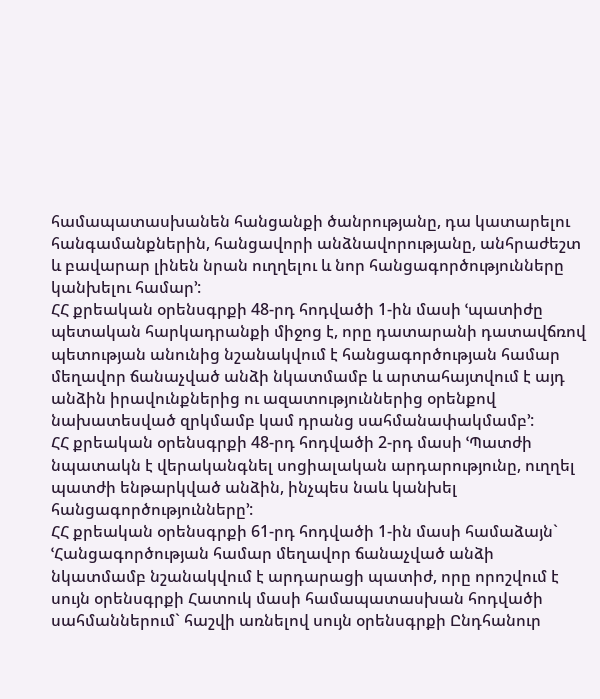համապատասխանեն հանցանքի ծանրությանը, դա կատարելու հանգամանքներին, հանցավորի անձնավորությանը, անհրաժեշտ և բավարար լինեն նրան ուղղելու և նոր հանցագործությունները կանխելու համար՚:
ՀՀ քրեական օրենսգրքի 48-րդ հոդվածի 1-ին մասի ՙպատիժը պետական հարկադրանքի միջոց է, որը դատարանի դատավճռով պետության անունից նշանակվում է հանցագործության համար մեղավոր ճանաչված անձի նկատմամբ և արտահայտվում է այդ անձին իրավունքներից ու ազատություններից օրենքով նախատեսված զրկմամբ կամ դրանց սահմանափակմամբ՚:
ՀՀ քրեական օրենսգրքի 48-րդ հոդվածի 2-րդ մասի ՙՊատժի նպատակն է վերականգնել սոցիալական արդարությունը, ուղղել պատժի ենթարկված անձին, ինչպես նաև կանխել հանցագործությունները՚:
ՀՀ քրեական օրենսգրքի 61-րդ հոդվածի 1-ին մասի համաձայն` ՙՀանցագործության համար մեղավոր ճանաչված անձի նկատմամբ նշանակվում է արդարացի պատիժ, որը որոշվում է սույն օրենսգրքի Հատուկ մասի համապատասխան հոդվածի սահմաններում` հաշվի առնելով սույն օրենսգրքի Ընդհանուր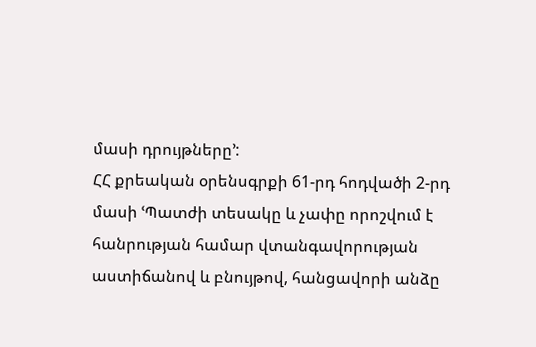մասի դրույթները՚:
ՀՀ քրեական օրենսգրքի 61-րդ հոդվածի 2-րդ մասի ՙՊատժի տեսակը և չափը որոշվում է հանրության համար վտանգավորության աստիճանով և բնույթով, հանցավորի անձը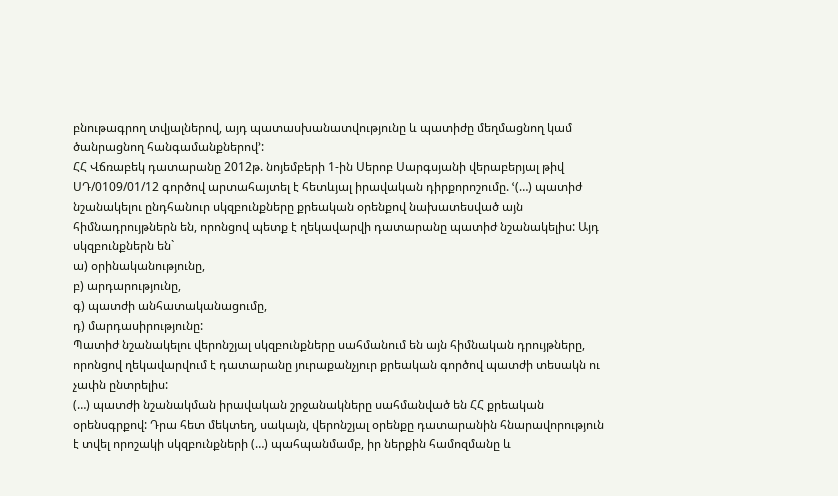բնութագրող տվյալներով, այդ պատասխանատվությունը և պատիժը մեղմացնող կամ ծանրացնող հանգամանքներով՚:
ՀՀ Վճռաբեկ դատարանը 2012թ. նոյեմբերի 1-ին Սերոբ Սարգսյանի վերաբերյալ թիվ ՍԴ/0109/01/12 գործով արտահայտել է հետևյալ իրավական դիրքորոշումը. ՙ(…) պատիժ նշանակելու ընդհանուր սկզբունքները քրեական օրենքով նախատեսված այն հիմնադրույթներն են, որոնցով պետք է ղեկավարվի դատարանը պատիժ նշանակելիս: Այդ սկզբունքներն են`
ա) օրինականությունը,
բ) արդարությունը,
գ) պատժի անհատականացումը,
դ) մարդասիրությունը:
Պատիժ նշանակելու վերոնշյալ սկզբունքները սահմանում են այն հիմնական դրույթները, որոնցով ղեկավարվում է դատարանը յուրաքանչյուր քրեական գործով պատժի տեսակն ու չափն ընտրելիս:
(…) պատժի նշանակման իրավական շրջանակները սահմանված են ՀՀ քրեական օրենսգրքով: Դրա հետ մեկտեղ, սակայն, վերոնշյալ օրենքը դատարանին հնարավորություն է տվել որոշակի սկզբունքների (…) պահպանմամբ, իր ներքին համոզմանը և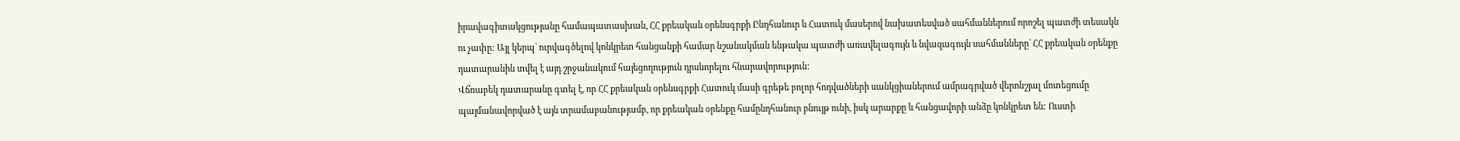իրավագիտակցությանը համապատասխան, ՀՀ քրեական օրենսգրքի Ընդհանուր և Հատուկ մասերով նախատեսված սահմաններում որոշել պատժի տեսակն ու չափը: Այլ կերպ` ուրվագծելով կոնկրետ հանցանքի համար նշանակման ենթակա պատժի առավելագույն և նվազագույն սահմանները` ՀՀ քրեական օրենքը դատարանին տվել է այդ շրջանակում հայեցողություն դրսևորելու հնարավորություն:
Վճռաբեկ դատարանը գտել է, որ ՀՀ քրեական օրենսգրքի Հատուկ մասի գրեթե բոլոր հոդվածների սանկցիաներում ամրագրված վերոնշյալ մոտեցումը պայմանավորված է այն տրամաբանությամբ, որ քրեական օրենքը համընդհանուր բնույթ ունի, իսկ արարքը և հանցավորի անձը կոնկրետ են: Ուստի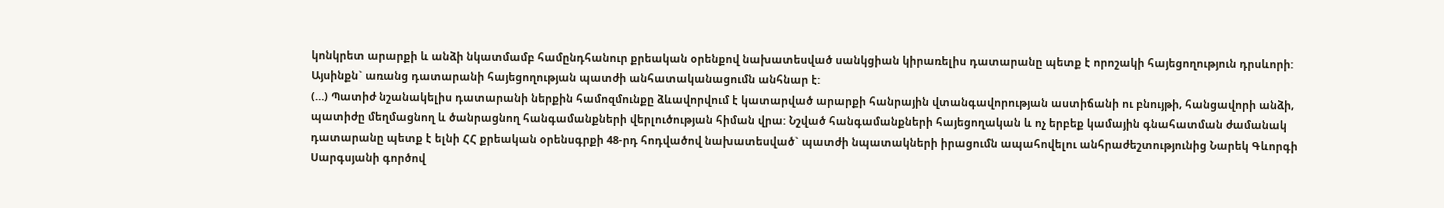կոնկրետ արարքի և անձի նկատմամբ համընդհանուր քրեական օրենքով նախատեսված սանկցիան կիրառելիս դատարանը պետք է որոշակի հայեցողություն դրսևորի:
Այսինքն` առանց դատարանի հայեցողության պատժի անհատականացումն անհնար է:
(…) Պատիժ նշանակելիս դատարանի ներքին համոզմունքը ձևավորվում է կատարված արարքի հանրային վտանգավորության աստիճանի ու բնույթի, հանցավորի անձի, պատիժը մեղմացնող և ծանրացնող հանգամանքների վերլուծության հիման վրա: Նշված հանգամանքների հայեցողական և ոչ երբեք կամային գնահատման ժամանակ դատարանը պետք է ելնի ՀՀ քրեական օրենսգրքի 48-րդ հոդվածով նախատեսված` պատժի նպատակների իրացումն ապահովելու անհրաժեշտությունից Նարեկ Գևորգի Սարգսյանի գործով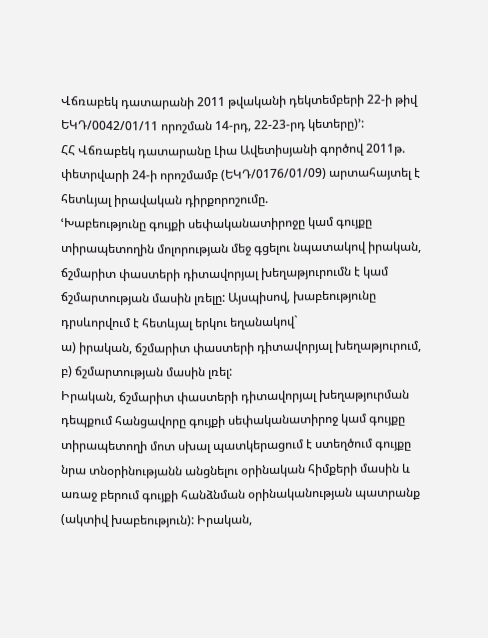Վճռաբեկ դատարանի 2011 թվականի դեկտեմբերի 22-ի թիվ ԵԿԴ/0042/01/11 որոշման 14-րդ, 22-23-րդ կետերը)՚:
ՀՀ Վճռաբեկ դատարանը Լիա Ավետիսյանի գործով 2011թ. փետրվարի 24-ի որոշմամբ (ԵԿԴ/0176/01/09) արտահայտել է հետևյալ իրավական դիրքորոշումը.
ՙԽաբեությունը գույքի սեփականատիրոջը կամ գույքը տիրապետողին մոլորության մեջ գցելու նպատակով իրական, ճշմարիտ փաստերի դիտավորյալ խեղաթյուրումն է կամ ճշմարտության մասին լռելը: Այսպիսով, խաբեությունը դրսևորվում է հետևյալ երկու եղանակով`
ա) իրական, ճշմարիտ փաստերի դիտավորյալ խեղաթյուրում,
բ) ճշմարտության մասին լռել:
Իրական, ճշմարիտ փաստերի դիտավորյալ խեղաթյուրման դեպքում հանցավորը գույքի սեփականատիրոջ կամ գույքը տիրապետողի մոտ սխալ պատկերացում է ստեղծում գույքը նրա տնօրինությանն անցնելու օրինական հիմքերի մասին և առաջ բերում գույքի հանձնման օրինականության պատրանք (ակտիվ խաբեություն): Իրական,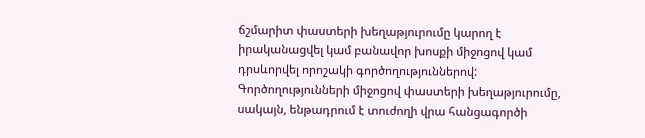ճշմարիտ փաստերի խեղաթյուրումը կարող է իրականացվել կամ բանավոր խոսքի միջոցով կամ դրսևորվել որոշակի գործողություններով: Գործողությունների միջոցով փաստերի խեղաթյուրումը, սակայն, ենթադրում է տուժողի վրա հանցագործի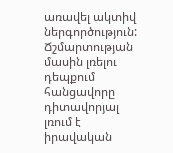առավել ակտիվ ներգործություն:
Ճշմարտության մասին լռելու դեպքում հանցավորը դիտավորյալ լռում է իրավական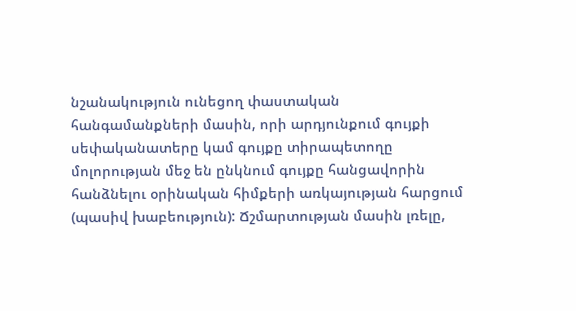նշանակություն ունեցող փաստական հանգամանքների մասին, որի արդյունքում գույքի սեփականատերը կամ գույքը տիրապետողը մոլորության մեջ են ընկնում գույքը հանցավորին հանձնելու օրինական հիմքերի առկայության հարցում (պասիվ խաբեություն): Ճշմարտության մասին լռելը,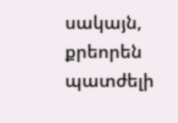սակայն, քրեորեն պատժելի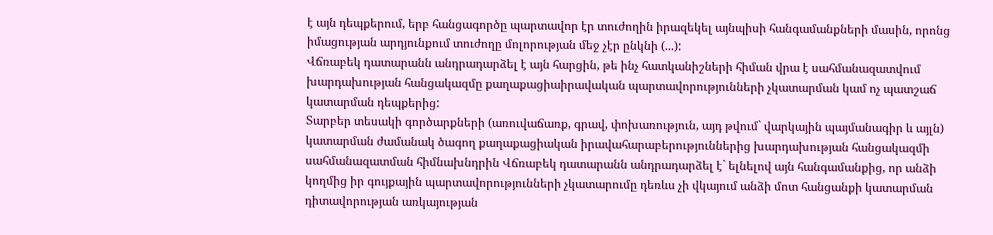է այն դեպքերում, երբ հանցագործը պարտավոր էր տուժողին իրազեկել այնպիսի հանգամանքների մասին, որոնց իմացության արդյունքում տուժողը մոլորության մեջ չէր ընկնի (...):
Վճռաբեկ դատարանն անդրադարձել է այն հարցին, թե ինչ հատկանիշների հիման վրա է սահմանազատվում խարդախության հանցակազմը քաղաքացիաիրավական պարտավորությունների չկատարման կամ ոչ պատշաճ կատարման դեպքերից:
Տարբեր տեսակի գործարքների (առուվաճառք, գրավ, փոխառություն, այդ թվում` վարկային պայմանագիր և այլն) կատարման ժամանակ ծագող քաղաքացիական իրավահարաբերություններից խարդախության հանցակազմի սահմանազատման հիմնախնդրին Վճռաբեկ դատարանն անդրադարձել է` ելնելով այն հանգամանքից, որ անձի կողմից իր գույքային պարտավորությունների չկատարումը դեռևս չի վկայում անձի մոտ հանցանքի կատարման դիտավորության առկայության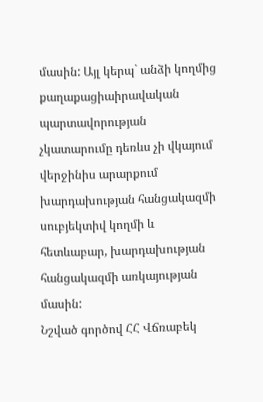մասին: Այլ կերպ` անձի կողմից քաղաքացիաիրավական պարտավորության չկատարումը դեռևս չի վկայում վերջինիս արարքում խարդախության հանցակազմի սուբյեկտիվ կողմի և հետևաբար, խարդախության հանցակազմի առկայության մասին:
Նշված գործով ՀՀ Վճռաբեկ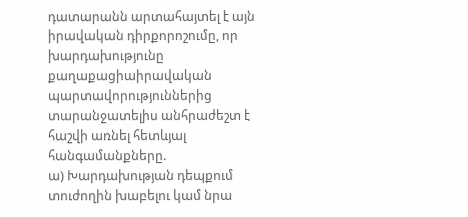դատարանն արտահայտել է այն իրավական դիրքորոշումը, որ խարդախությունը քաղաքացիաիրավական պարտավորություններից տարանջատելիս անհրաժեշտ է հաշվի առնել հետևյալ հանգամանքները.
ա) Խարդախության դեպքում տուժողին խաբելու կամ նրա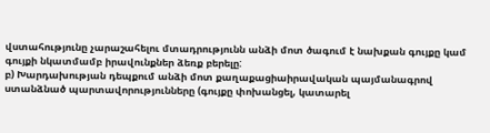վստահությունը չարաշահելու մտադրությունն անձի մոտ ծագում է նախքան գույքը կամ գույքի նկատմամբ իրավունքներ ձեռք բերելը:
բ) Խարդախության դեպքում անձի մոտ քաղաքացիաիրավական պայմանագրով ստանձնած պարտավորությունները (գույքը փոխանցել, կատարել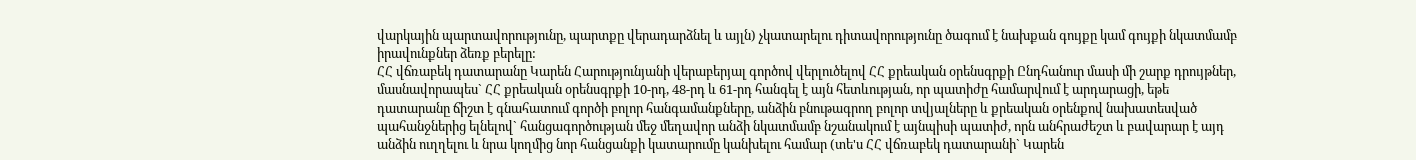վարկային պարտավորությունը, պարտքը վերադարձնել և այլն) չկատարելու դիտավորությունը ծագում է նախքան գույքը կամ գույքի նկատմամբ իրավունքներ ձեռք բերելը:
ՀՀ վճռաբեկ դատարանը Կարեն Հարությունյանի վերաբերյալ գործով վերլուծելով ՀՀ քրեական օրենսգրքի Ընդհանուր մասի մի շարք դրույթներ, մասնավորապես` ՀՀ քրեական օրենսգրքի 10-րդ, 48-րդ և 61-րդ հանգել է այն հետևության, որ պատիժը համարվում է արդարացի, եթե դատարանը ճիշտ է գնահատում գործի բոլոր հանգամանքները, անձին բնութագրող բոլոր տվյալները և քրեական օրենքով նախատեսված պահանջներից ելնելով` հանցագործության մեջ մեղավոր անձի նկատմամբ նշանակում է այնպիսի պատիժ, որն անհրաժեշտ և բավարար է այդ անձին ուղղելու և նրա կողմից նոր հանցանքի կատարումը կանխելու համար (տե'ս ՀՀ վճռաբեկ դատարանի` Կարեն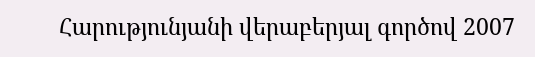Հարությունյանի վերաբերյալ գործով 2007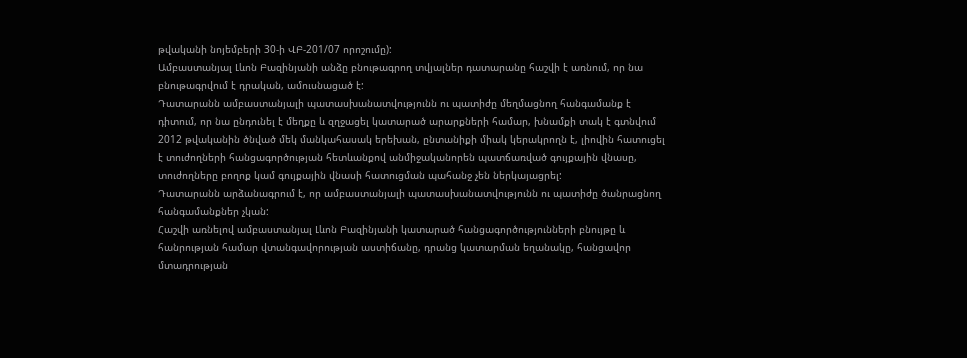թվականի նոյեմբերի 30-ի ՎԲ-201/07 որոշումը):
Ամբաստանյալ Լևոն Բազինյանի անձը բնութագրող տվյալներ դատարանը հաշվի է առնում, որ նա բնութագրվում է դրական, ամուսնացած է:
Դատարանն ամբաստանյալի պատասխանատվությունն ու պատիժը մեղմացնող հանգամանք է դիտում, որ նա ընդունել է մեղքը և զղջացել կատարած արարքների համար, խնամքի տակ է գտնվում 2012 թվականին ծնված մեկ մանկահասակ երեխան, ընտանիքի միակ կերակրողն է, լիովին հատուցել է տուժողների հանցագործության հետևանքով անմիջականորեն պատճառված գույքային վնասը, տուժողները բողոք կամ գույքային վնասի հատուցման պահանջ չեն ներկայացրել:
Դատարանն արձանագրում է, որ ամբաստանյալի պատասխանատվությունն ու պատիժը ծանրացնող հանգամանքներ չկան:
Հաշվի առնելով ամբաստանյալ Լևոն Բազինյանի կատարած հանցագործությունների բնույթը և հանրության համար վտանգավորության աստիճանը, դրանց կատարման եղանակը, հանցավոր մտադրության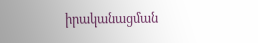իրականացման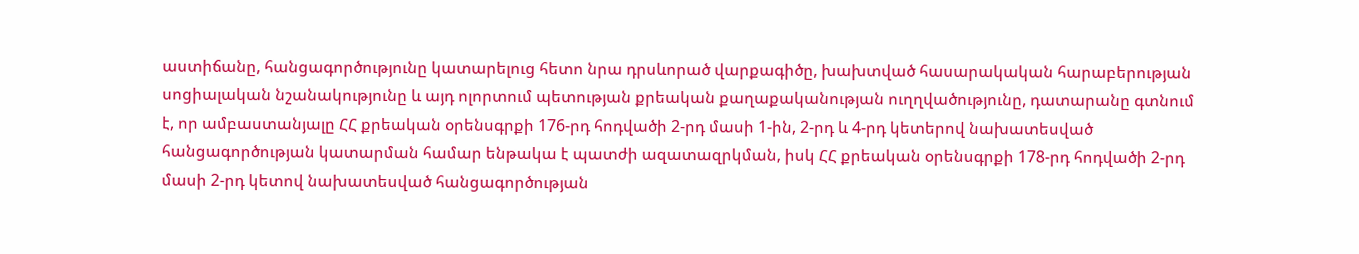աստիճանը, հանցագործությունը կատարելուց հետո նրա դրսևորած վարքագիծը, խախտված հասարակական հարաբերության սոցիալական նշանակությունը և այդ ոլորտում պետության քրեական քաղաքականության ուղղվածությունը, դատարանը գտնում է, որ ամբաստանյալը ՀՀ քրեական օրենսգրքի 176-րդ հոդվածի 2-րդ մասի 1-ին, 2-րդ և 4-րդ կետերով նախատեսված հանցագործության կատարման համար ենթակա է պատժի ազատազրկման, իսկ ՀՀ քրեական օրենսգրքի 178-րդ հոդվածի 2-րդ մասի 2-րդ կետով նախատեսված հանցագործության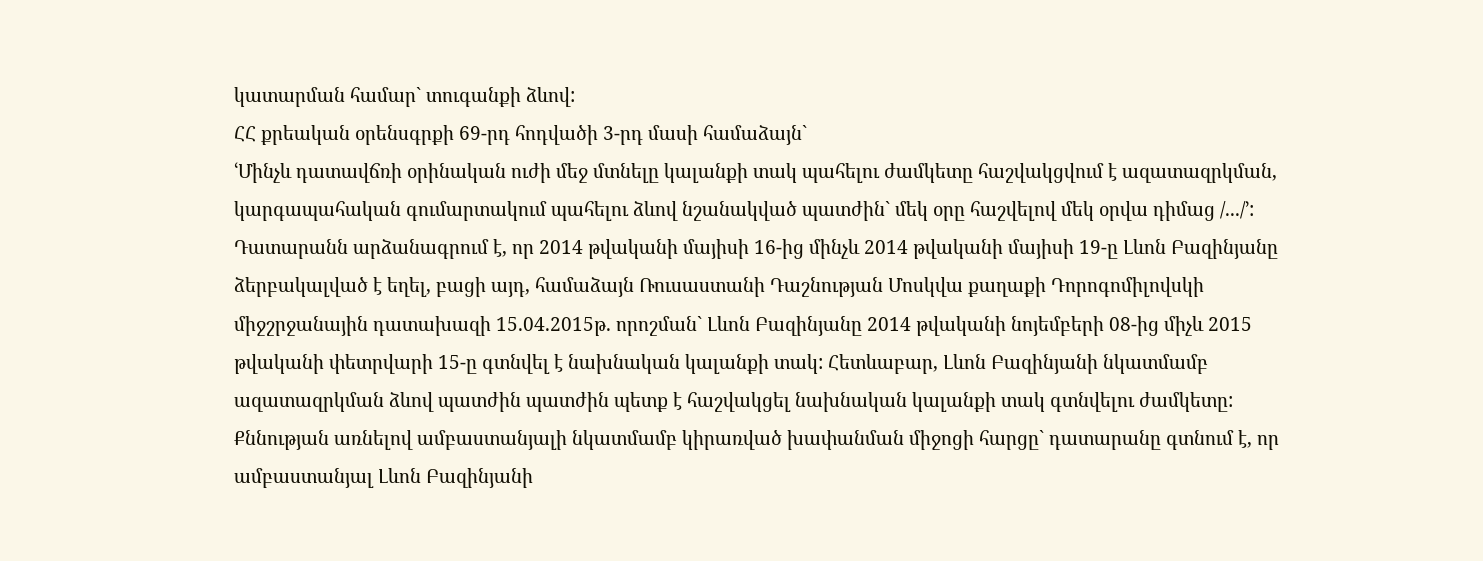կատարման համար` տուգանքի ձևով:
ՀՀ քրեական օրենսգրքի 69-րդ հոդվածի 3-րդ մասի համաձայն`
ՙՄինչև դատավճռի օրինական ուժի մեջ մտնելը կալանքի տակ պահելու ժամկետը հաշվակցվում է ազատազրկման, կարգապահական գումարտակում պահելու ձևով նշանակված պատժին` մեկ օրը հաշվելով մեկ օրվա դիմաց /.../՚:
Դատարանն արձանագրում է, որ 2014 թվականի մայիսի 16-ից մինչև 2014 թվականի մայիսի 19-ը Լևոն Բազինյանը ձերբակալված է եղել, բացի այդ, համաձայն Ռուսաստանի Դաշնության Մոսկվա քաղաքի Դորոգոմիլովսկի միջշրջանային դատախազի 15.04.2015թ. որոշման` Լևոն Բազինյանը 2014 թվականի նոյեմբերի 08-ից միչև 2015 թվականի փետրվարի 15-ը գտնվել է նախնական կալանքի տակ: Հետևաբար, Լևոն Բազինյանի նկատմամբ ազատազրկման ձևով պատժին պատժին պետք է հաշվակցել նախնական կալանքի տակ գտնվելու ժամկետը:
Քննության առնելով ամբաստանյալի նկատմամբ կիրառված խափանման միջոցի հարցը` դատարանը գտնում է, որ ամբաստանյալ Լևոն Բազինյանի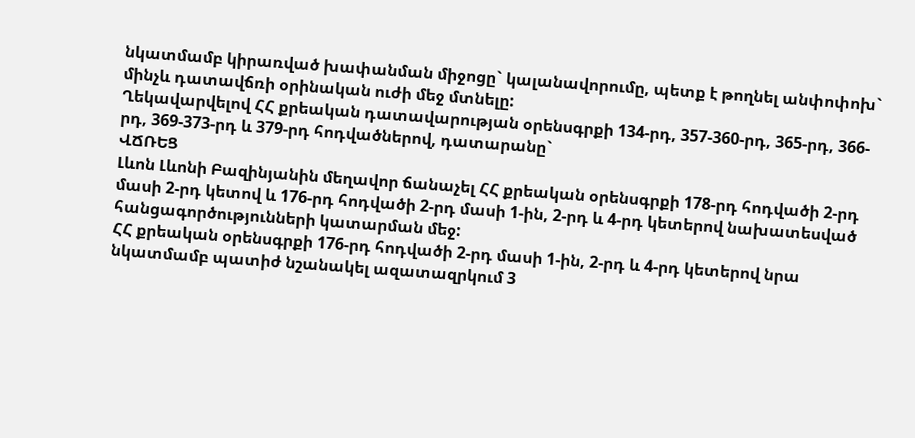նկատմամբ կիրառված խափանման միջոցը` կալանավորումը, պետք է թողնել անփոփոխ` մինչև դատավճռի օրինական ուժի մեջ մտնելը:
Ղեկավարվելով ՀՀ քրեական դատավարության օրենսգրքի 134-րդ, 357-360-րդ, 365-րդ, 366-րդ, 369-373-րդ և 379-րդ հոդվածներով, դատարանը`
ՎՃՌԵՑ
Լևոն Լևոնի Բազինյանին մեղավոր ճանաչել ՀՀ քրեական օրենսգրքի 178-րդ հոդվածի 2-րդ մասի 2-րդ կետով և 176-րդ հոդվածի 2-րդ մասի 1-ին, 2-րդ և 4-րդ կետերով նախատեսված հանցագործությունների կատարման մեջ:
ՀՀ քրեական օրենսգրքի 176-րդ հոդվածի 2-րդ մասի 1-ին, 2-րդ և 4-րդ կետերով նրա նկատմամբ պատիժ նշանակել ազատազրկում 3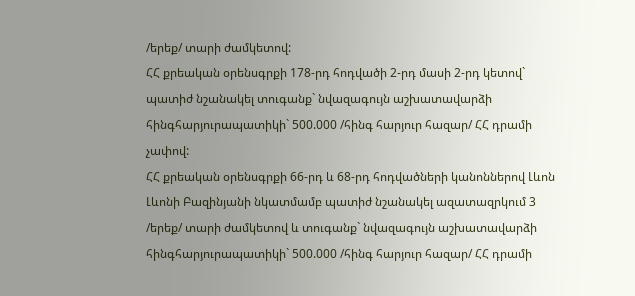/երեք/ տարի ժամկետով:
ՀՀ քրեական օրենսգրքի 178-րդ հոդվածի 2-րդ մասի 2-րդ կետով` պատիժ նշանակել տուգանք` նվազագույն աշխատավարձի հինգհարյուրապատիկի` 500.000 /հինգ հարյուր հազար/ ՀՀ դրամի չափով:
ՀՀ քրեական օրենսգրքի 66-րդ և 68-րդ հոդվածների կանոններով Լևոն Լևոնի Բազինյանի նկատմամբ պատիժ նշանակել ազատազրկում 3 /երեք/ տարի ժամկետով և տուգանք` նվազագույն աշխատավարձի հինգհարյուրապատիկի` 500.000 /հինգ հարյուր հազար/ ՀՀ դրամի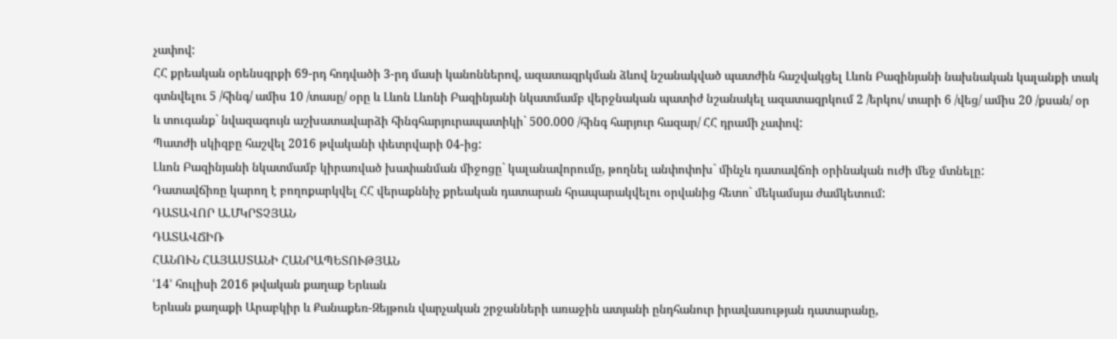չափով:
ՀՀ քրեական օրենսգրքի 69-րդ հոդվածի 3-րդ մասի կանոններով, ազատազրկման ձևով նշանակված պատժին հաշվակցել Լևոն Բազինյանի նախնական կալանքի տակ գտնվելու 5 /հինգ/ ամիս 10 /տասը/ օրը և Լևոն Լևոնի Բազինյանի նկատմամբ վերջնական պատիժ նշանակել ազատազրկում 2 /երկու/ տարի 6 /վեց/ ամիս 20 /քսան/ օր և տուգանք` նվազագույն աշխատավարձի հինգհարյուրապատիկի` 500.000 /հինգ հարյուր հազար/ ՀՀ դրամի չափով:
Պատժի սկիզբը հաշվել 2016 թվականի փետրվարի 04-ից:
Լևոն Բազինյանի նկատմամբ կիրառված խափանման միջոցը` կալանավորումը, թողնել անփոփոխ` մինչև դատավճռի օրինական ուժի մեջ մտնելը:
Դատավճիռը կարող է բողոքարկվել ՀՀ վերաքննիչ քրեական դատարան հրապարակվելու օրվանից հետո` մեկամսյա ժամկետում:
ԴԱՏԱՎՈՐ Ա.ՄԿՐՏՉՅԱՆ
ԴԱՏԱՎՃԻՌ
ՀԱՆՈՒՆ ՀԱՅԱՍՏԱՆԻ ՀԱՆՐԱՊԵՏՈՒԹՅԱՆ
ՙ14՚ հուլիսի 2016 թվական քաղաք Երևան
Երևան քաղաքի Արաբկիր և Քանաքեռ-Զեյթուն վարչական շրջանների առաջին ատյանի ընդհանուր իրավասության դատարանը,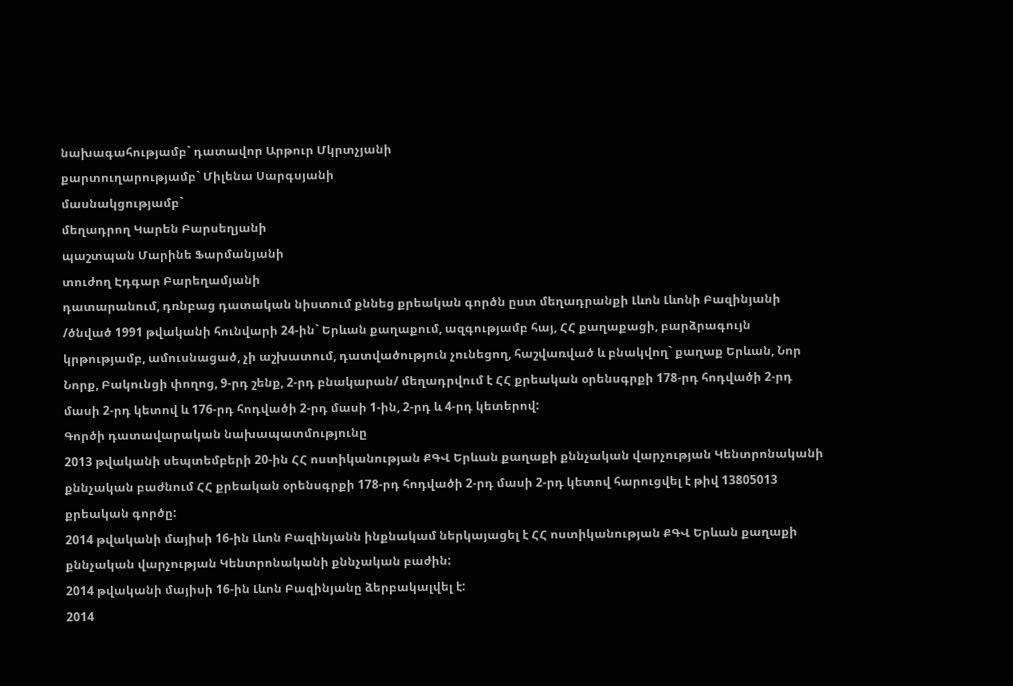նախագահությամբ` դատավոր Արթուր Մկրտչյանի
քարտուղարությամբ` Միլենա Սարգսյանի
մասնակցությամբ`
մեղադրող Կարեն Բարսեղյանի
պաշտպան Մարինե Ֆարմանյանի
տուժող Էդգար Բարեղամյանի
դատարանում, դռնբաց դատական նիստում քննեց քրեական գործն ըստ մեղադրանքի Լևոն Լևոնի Բազինյանի /ծնված 1991 թվականի հունվարի 24-ին` Երևան քաղաքում, ազգությամբ հայ, ՀՀ քաղաքացի, բարձրագույն կրթությամբ, ամուսնացած, չի աշխատում, դատվածություն չունեցող, հաշվառված և բնակվող` քաղաք Երևան, Նոր Նորք, Բակունցի փողոց, 9-րդ շենք, 2-րդ բնակարան/ մեղադրվում է ՀՀ քրեական օրենսգրքի 178-րդ հոդվածի 2-րդ մասի 2-րդ կետով և 176-րդ հոդվածի 2-րդ մասի 1-ին, 2-րդ և 4-րդ կետերով:
Գործի դատավարական նախապատմությունը
2013 թվականի սեպտեմբերի 20-ին ՀՀ ոստիկանության ՔԳՎ Երևան քաղաքի քննչական վարչության Կենտրոնականի քննչական բաժնում ՀՀ քրեական օրենսգրքի 178-րդ հոդվածի 2-րդ մասի 2-րդ կետով հարուցվել է թիվ 13805013 քրեական գործը:
2014 թվականի մայիսի 16-ին Լևոն Բազինյանն ինքնակամ ներկայացել է ՀՀ ոստիկանության ՔԳՎ Երևան քաղաքի քննչական վարչության Կենտրոնականի քննչական բաժին:
2014 թվականի մայիսի 16-ին Լևոն Բազինյանը ձերբակալվել է:
2014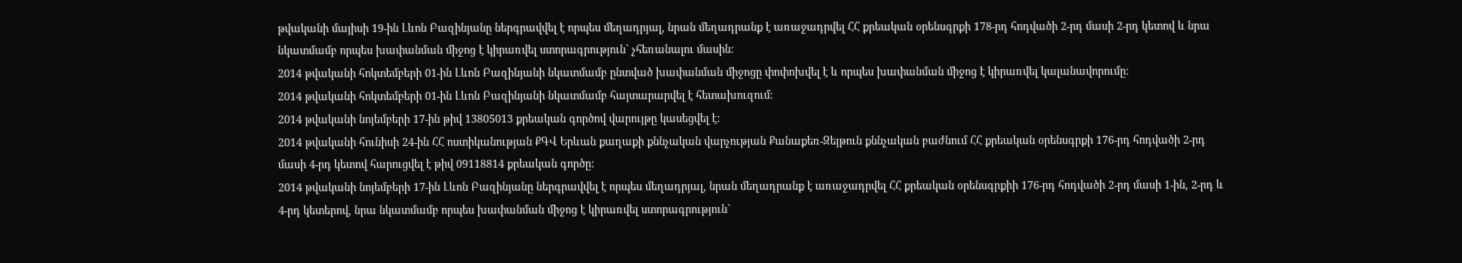թվականի մայիսի 19-ին Լևոն Բազինյանը ներգրավվել է որպես մեղադրյալ, նրան մեղադրանք է առաջադրվել ՀՀ քրեական օրենսգրքի 178-րդ հոդվածի 2-րդ մասի 2-րդ կետով և նրա նկատմամբ որպես խափանման միջոց է կիրառվել ստորագրություն` չհեռանալու մասին:
2014 թվականի հոկտեմբերի 01-ին Լևոն Բազինյանի նկատմամբ ընտված խափանման միջոցը փոփոխվել է և որպես խափանման միջոց է կիրառվել կալանավորումը:
2014 թվականի հոկտեմբերի 01-ին Լևոն Բազինյանի նկատմամբ հայտարարվել է հետախուզում:
2014 թվականի նոյեմբերի 17-ին թիվ 13805013 քրեական գործով վարույթը կասեցվել է:
2014 թվականի հունիսի 24-ին ՀՀ ոստիկանության ՔԳՎ Երևան քաղաքի քննչական վարչության Քանաքեռ-Զեյթուն քննչական բաժնում ՀՀ քրեական օրենսգրքի 176-րդ հոդվածի 2-րդ մասի 4-րդ կետով հարուցվել է թիվ 09118814 քրեական գործը:
2014 թվականի նոյեմբերի 17-ին Լևոն Բազինյանը ներգրավվել է որպես մեղադրյալ, նրան մեղադրանք է առաջադրվել ՀՀ քրեական օրենսգրքիի 176-րդ հոդվածի 2-րդ մասի 1-ին, 2-րդ և 4-րդ կետերով, նրա նկատմամբ որպես խափանման միջոց է կիրառվել ստորագրություն`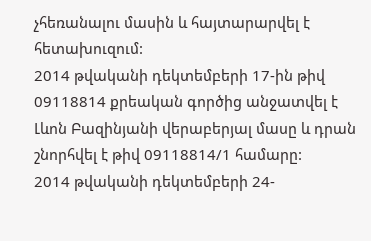չհեռանալու մասին և հայտարարվել է հետախուզում:
2014 թվականի դեկտեմբերի 17-ին թիվ 09118814 քրեական գործից անջատվել է Լևոն Բազինյանի վերաբերյալ մասը և դրան շնորհվել է թիվ 09118814/1 համարը:
2014 թվականի դեկտեմբերի 24-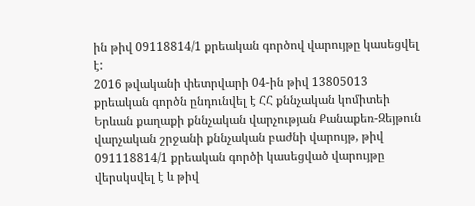ին թիվ 09118814/1 քրեական գործով վարույթը կասեցվել է:
2016 թվականի փետրվարի 04-ին թիվ 13805013 քրեական գործն ընդունվել է ՀՀ քննչական կոմիտեի Երևան քաղաքի քննչական վարչության Քանաքեռ-Զեյթուն վարչական շրջանի քննչական բաժնի վարույթ, թիվ 091118814/1 քրեական գործի կասեցված վարույթը վերսկսվել է և թիվ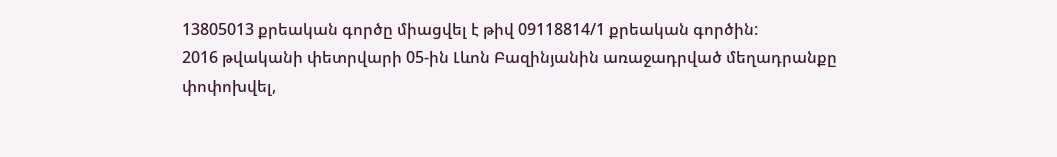13805013 քրեական գործը միացվել է թիվ 09118814/1 քրեական գործին:
2016 թվականի փետրվարի 05-ին Լևոն Բազինյանին առաջադրված մեղադրանքը փոփոխվել,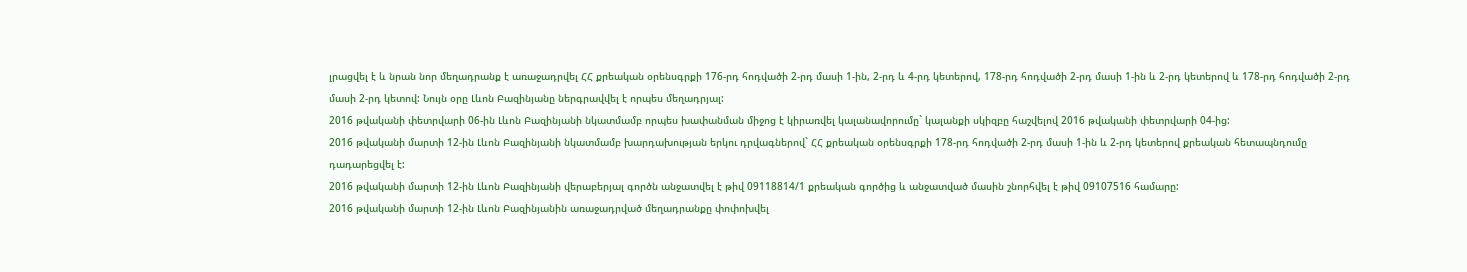լրացվել է և նրան նոր մեղադրանք է առաջադրվել ՀՀ քրեական օրենսգրքի 176-րդ հոդվածի 2-րդ մասի 1-ին, 2-րդ և 4-րդ կետերով, 178-րդ հոդվածի 2-րդ մասի 1-ին և 2-րդ կետերով և 178-րդ հոդվածի 2-րդ մասի 2-րդ կետով: Նույն օրը Լևոն Բազինյանը ներգրավվել է որպես մեղադրյալ:
2016 թվականի փետրվարի 06-ին Լևոն Բազինյանի նկատմամբ որպես խափանման միջոց է կիրառվել կալանավորումը` կալանքի սկիզբը հաշվելով 2016 թվականի փետրվարի 04-ից:
2016 թվականի մարտի 12-ին Լևոն Բազինյանի նկատմամբ խարդախության երկու դրվագներով` ՀՀ քրեական օրենսգրքի 178-րդ հոդվածի 2-րդ մասի 1-ին և 2-րդ կետերով քրեական հետապնդումը դադարեցվել է:
2016 թվականի մարտի 12-ին Լևոն Բազինյանի վերաբերյալ գործն անջատվել է թիվ 09118814/1 քրեական գործից և անջատված մասին շնորհվել է թիվ 09107516 համարը:
2016 թվականի մարտի 12-ին Լևոն Բազինյանին առաջադրված մեղադրանքը փոփոխվել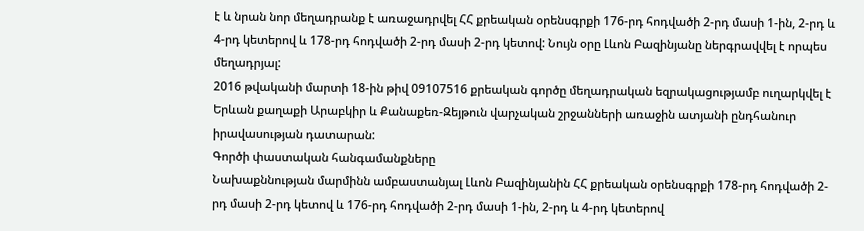է և նրան նոր մեղադրանք է առաջադրվել ՀՀ քրեական օրենսգրքի 176-րդ հոդվածի 2-րդ մասի 1-ին, 2-րդ և 4-րդ կետերով և 178-րդ հոդվածի 2-րդ մասի 2-րդ կետով: Նույն օրը Լևոն Բազինյանը ներգրավվել է որպես մեղադրյալ:
2016 թվականի մարտի 18-ին թիվ 09107516 քրեական գործը մեղադրական եզրակացությամբ ուղարկվել է Երևան քաղաքի Արաբկիր և Քանաքեռ-Զեյթուն վարչական շրջանների առաջին ատյանի ընդհանուր իրավասության դատարան:
Գործի փաստական հանգամանքները
Նախաքննության մարմինն ամբաստանյալ Լևոն Բազինյանին ՀՀ քրեական օրենսգրքի 178-րդ հոդվածի 2-րդ մասի 2-րդ կետով և 176-րդ հոդվածի 2-րդ մասի 1-ին, 2-րդ և 4-րդ կետերով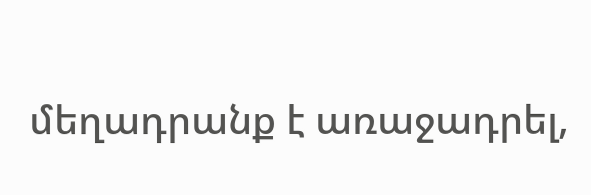մեղադրանք է առաջադրել,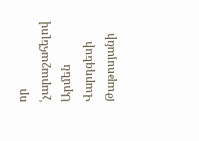որ ՙչարաշահելով Արմեն Վարդգեսի Թաթոսյանի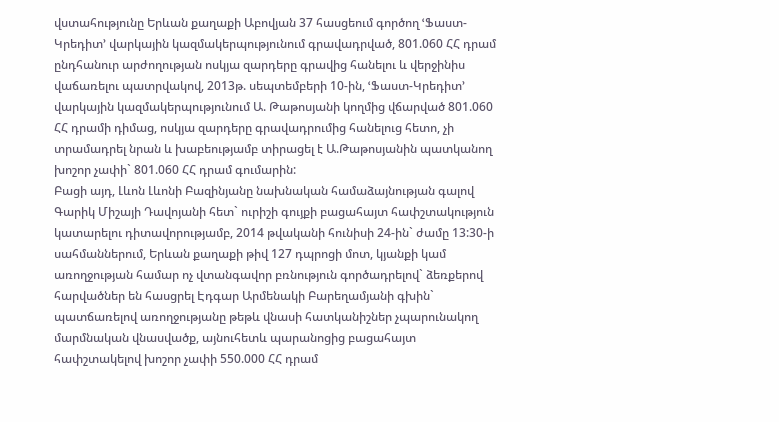վստահությունը Երևան քաղաքի Աբովյան 37 հասցեում գործող ՙՖաստ-Կրեդիտ՚ վարկային կազմակերպությունում գրավադրված, 801.060 ՀՀ դրամ ընդհանուր արժողության ոսկյա զարդերը գրավից հանելու և վերջինիս վաճառելու պատրվակով, 2013թ. սեպտեմբերի 10-ին, ՙՖաստ-Կրեդիտ՚ վարկային կազմակերպությունում Ա. Թաթոսյանի կողմից վճարված 801.060 ՀՀ դրամի դիմաց, ոսկյա զարդերը գրավադրումից հանելուց հետո, չի տրամադրել նրան և խաբեությամբ տիրացել է Ա.Թաթոսյանին պատկանող խոշոր չափի` 801.060 ՀՀ դրամ գումարին:
Բացի այդ, Լևոն Լևոնի Բազինյանը նախնական համաձայնության գալով Գարիկ Միշայի Դավոյանի հետ` ուրիշի գույքի բացահայտ հափշտակություն կատարելու դիտավորությամբ, 2014 թվականի հունիսի 24-ին` ժամը 13:30-ի սահմաններում, Երևան քաղաքի թիվ 127 դպրոցի մոտ, կյանքի կամ առողջության համար ոչ վտանգավոր բռնություն գործադրելով` ձեռքերով հարվածներ են հասցրել Էդգար Արմենակի Բարեղամյանի գխին` պատճառելով առողջությանը թեթև վնասի հատկանիշներ չպարունակող մարմնական վնասվածք, այնուհետև պարանոցից բացահայտ հափշտակելով խոշոր չափի 550.000 ՀՀ դրամ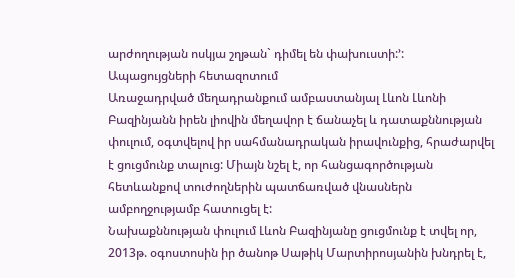արժողության ոսկյա շղթան` դիմել են փախուստի:՚:
Ապացույցների հետազոտում
Առաջադրված մեղադրանքում ամբաստանյալ Լևոն Լևոնի Բազինյանն իրեն լիովին մեղավոր է ճանաչել և դատաքննության փուլում, օգտվելով իր սահմանադրական իրավունքից, հրաժարվել է ցուցմունք տալուց: Միայն նշել է, որ հանցագործության հետևանքով տուժողներին պատճառված վնասներն ամբողջությամբ հատուցել է:
Նախաքննության փուլում Լևոն Բազինյանը ցուցմունք է տվել որ, 2013թ. օգոստոսին իր ծանոթ Սաթիկ Մարտիրոսյանին խնդրել է,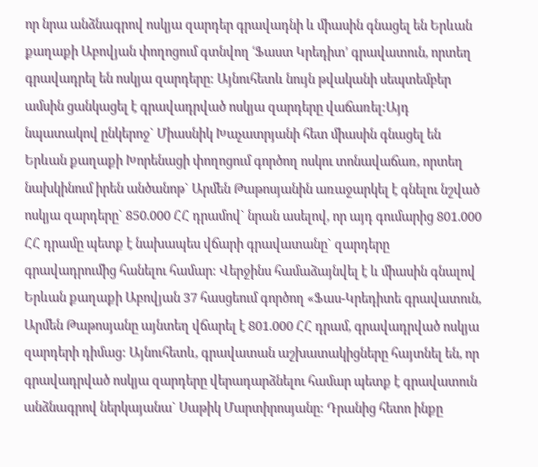որ նրա անձնագրով ոսկյա զարդեր գրավադնի և միասին գնացել են Երևան քաղաքի Աբովյան փողոցում գտնվող ՙՖաստ Կրեդիտ՚ գրավատուն, որտեղ գրավադրել են ոսկյա զարդերը: Այնուհետև նույն թվականի սեպտեմբեր ամսին ցանկացել է գրավադրված ոսկյա զարդերը վաճառել:Այդ նպատակով ընկերոջ` Միասնիկ Խաչատրյանի հետ միասին գնացել են Երևան քաղաքի Խորենացի փողոցում գործող ոսկու տոնավաճառ, որտեղ նախկինում իրեն անծանոթ` Արմեն Թաթոսյանին առաջարկել է գնելու նշված ոսկյա զարդերը` 850.000 ՀՀ դրամով` նրան ասելով, որ այդ գումարից 801.000 ՀՀ դրամը պետք է նախապես վճարի գրավատանը` զարդերը գրավադրումից հանելու համար: Վերջինս համաձայնվել է և միասին գնալով Երևան քաղաքի Աբովյան 37 հասցեում գործող «Ֆաս-Կրեդիտե գրավատուն, Արմեն Թաթոսյանը այնտեղ վճարել է 801.000 ՀՀ դրամ, գրավադրված ոսկյա զարդերի դիմաց: Այնուհետև, գրավատան աշխատակիցները հայտնել են, որ գրավադրված ոսկյա զարդերը վերադարձնելու համար պետք է գրավատուն անձնագրով ներկայանա` Սաթիկ Մարտիրոսյանը: Դրանից հետո ինքը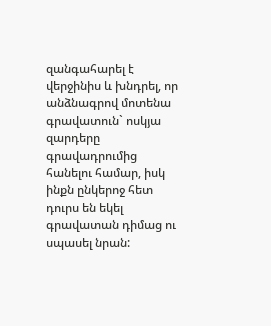զանգահարել է վերջինիս և խնդրել, որ անձնագրով մոտենա գրավատուն` ոսկյա զարդերը գրավադրումից հանելու համար, իսկ ինքն ընկերոջ հետ դուրս են եկել գրավատան դիմաց ու սպասել նրան: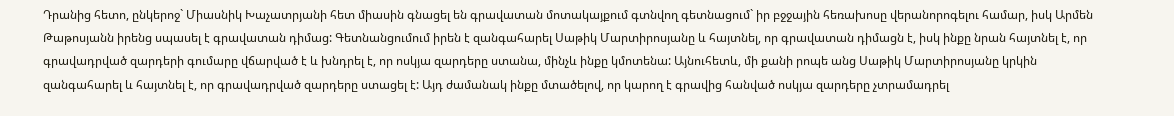Դրանից հետո, ընկերոջ` Միասնիկ Խաչատրյանի հետ միասին գնացել են գրավատան մոտակայքում գտնվող գետնացում` իր բջջային հեռախոսը վերանորոգելու համար, իսկ Արմեն Թաթոսյանն իրենց սպասել է գրավատան դիմաց: Գետնանցումում իրեն է զանգահարել Սաթիկ Մարտիրոսյանը և հայտնել, որ գրավատան դիմացն է, իսկ ինքը նրան հայտնել է, որ գրավադրված զարդերի գումարը վճարված է և խնդրել է, որ ոսկյա զարդերը ստանա, մինչև ինքը կմոտենա: Այնուհետև, մի քանի րոպե անց Սաթիկ Մարտիրոսյանը կրկին զանգահարել և հայտնել է, որ գրավադրված զարդերը ստացել է: Այդ ժամանակ ինքը մտածելով, որ կարող է գրավից հանված ոսկյա զարդերը չտրամադրել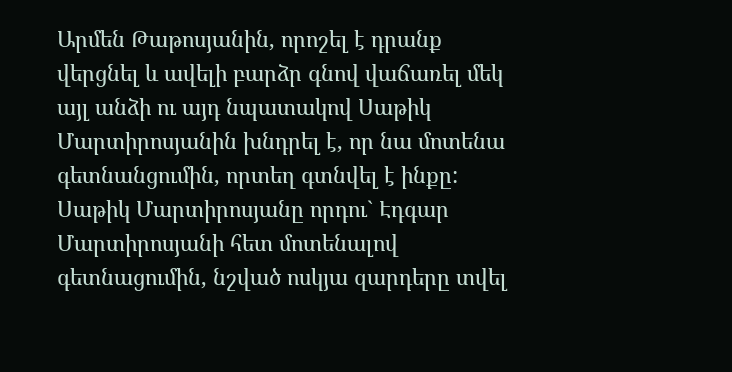Արմեն Թաթոսյանին, որոշել է դրանք վերցնել և ավելի բարձր գնով վաճառել մեկ այլ անձի ու այդ նպատակով Սաթիկ Մարտիրոսյանին խնդրել է, որ նա մոտենա գետնանցումին, որտեղ գտնվել է ինքը: Սաթիկ Մարտիրոսյանը որդու` Էդգար Մարտիրոսյանի հետ մոտենալով գետնացումին, նշված ոսկյա զարդերը տվել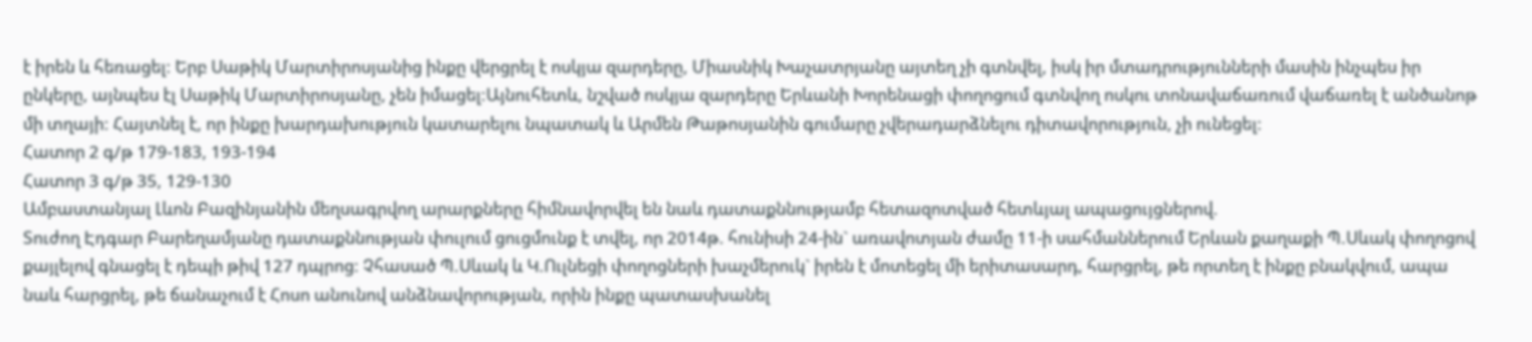է իրեն և հեռացել: Երբ Սաթիկ Մարտիրոսյանից ինքը վերցրել է ոսկյա զարդերը, Միասնիկ Խաչատրյանը այտեղ չի գտնվել, իսկ իր մտադրությունների մասին ինչպես իր ընկերը, այնպես էլ Սաթիկ Մարտիրոսյանը, չեն իմացել:Այնուհետև, նշված ոսկյա զարդերը Երևանի Խորենացի փողոցում գտնվող ոսկու տոնավաճառում վաճառել է անծանոթ մի տղայի: Հայտնել է, որ ինքը խարդախություն կատարելու նպատակ և Արմեն Թաթոսյանին գումարը չվերադարձնելու դիտավորություն, չի ունեցել:
Հատոր 2 գ/թ 179-183, 193-194
Հատոր 3 գ/թ 35, 129-130
Ամբաստանյալ Լևոն Բազինյանին մեղսագրվող արարքները հիմնավորվել են նաև դատաքննությամբ հետազոտված հետևյալ ապացույցներով.
Տուժող Էդգար Բարեղամյանը դատաքննության փուլում ցուցմունք է տվել, որ 2014թ. հունիսի 24-ին` առավոտյան ժամը 11-ի սահմաններում Երևան քաղաքի Պ.Սևակ փողոցով քայլելով գնացել է դեպի թիվ 127 դպրոց: Չհասած Պ.Սևակ և Կ.Ուլնեցի փողոցների խաչմերուկ` իրեն է մոտեցել մի երիտասարդ, հարցրել, թե որտեղ է ինքը բնակվում, ապա նաև հարցրել, թե ճանաչում է Հոսո անունով անձնավորության, որին ինքը պատասխանել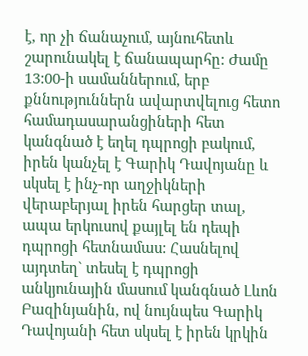է, որ չի ճանաչում, այնուհետև շարունակել է ճանապարհը: Ժամը 13:00-ի սամաններում, երբ քննություններն ավարտվելուց հետո համադասարանցիների հետ կանգնած է եղել դպրոցի բակում, իրեն կանչել է Գարիկ Դավոյանը և սկսել է ինչ-որ աղջիկների վերաբերյալ իրեն հարցեր տալ, ապա երկուսով քայլել են դեպի դպրոցի հետնամաս: Հասնելով այդտեղ` տեսել է դպրոցի անկյունային մասում կանգնած Լևոն Բազինյանին, ով նույնպես Գարիկ Դավոյանի հետ սկսել է իրեն կրկին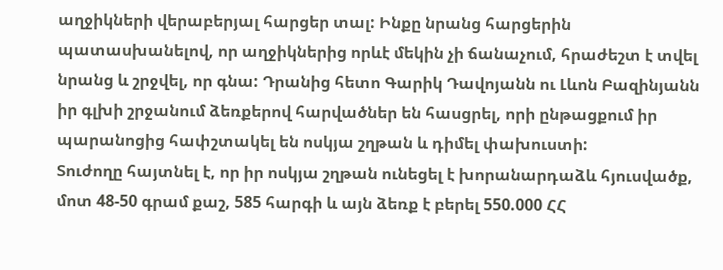աղջիկների վերաբերյալ հարցեր տալ: Ինքը նրանց հարցերին պատասխանելով, որ աղջիկներից որևէ մեկին չի ճանաչում, հրաժեշտ է տվել նրանց և շրջվել, որ գնա: Դրանից հետո Գարիկ Դավոյանն ու Լևոն Բազինյանն իր գլխի շրջանում ձեռքերով հարվածներ են հասցրել, որի ընթացքում իր պարանոցից հափշտակել են ոսկյա շղթան և դիմել փախուստի:
Տուժողը հայտնել է, որ իր ոսկյա շղթան ունեցել է խորանարդաձև հյուսվածք, մոտ 48-50 գրամ քաշ, 585 հարգի և այն ձեռք է բերել 550.000 ՀՀ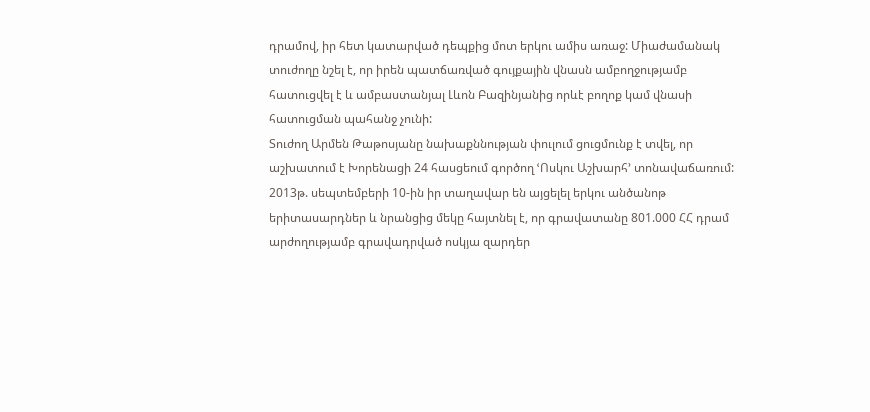դրամով, իր հետ կատարված դեպքից մոտ երկու ամիս առաջ: Միաժամանակ տուժողը նշել է, որ իրեն պատճառված գույքային վնասն ամբողջությամբ հատուցվել է և ամբաստանյալ Լևոն Բազինյանից որևէ բողոք կամ վնասի հատուցման պահանջ չունի:
Տուժող Արմեն Թաթոսյանը նախաքննության փուլում ցուցմունք է տվել, որ աշխատում է Խորենացի 24 հասցեում գործող ՙՈսկու Աշխարհ՚ տոնավաճառում: 2013թ. սեպտեմբերի 10-ին իր տաղավար են այցելել երկու անծանոթ երիտասարդներ և նրանցից մեկը հայտնել է, որ գրավատանը 801.000 ՀՀ դրամ արժողությամբ գրավադրված ոսկյա զարդեր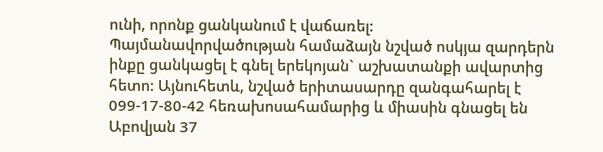ունի, որոնք ցանկանում է վաճառել: Պայմանավորվածության համաձայն նշված ոսկյա զարդերն ինքը ցանկացել է գնել երեկոյան` աշխատանքի ավարտից հետո: Այնուհետև, նշված երիտասարդը զանգահարել է 099-17-80-42 հեռախոսահամարից և միասին գնացել են Աբովյան 37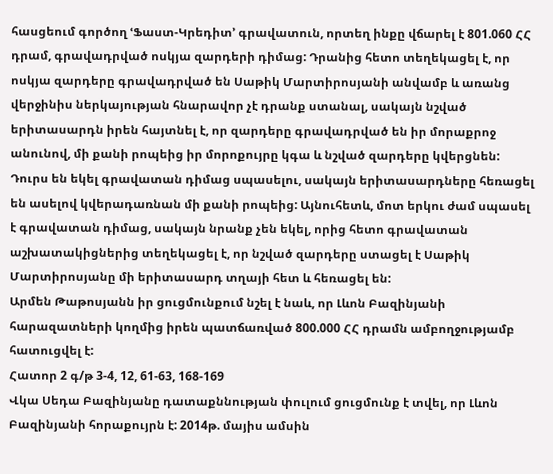հասցեում գործող ՙՖաստ-Կրեդիտ՚ գրավատուն, որտեղ ինքը վճարել է 801.060 ՀՀ դրամ, գրավադրված ոսկյա զարդերի դիմաց: Դրանից հետո տեղեկացել է, որ ոսկյա զարդերը գրավադրված են Սաթիկ Մարտիրոսյանի անվամբ և առանց վերջինիս ներկայության հնարավոր չէ դրանք ստանալ, սակայն նշված երիտասարդն իրեն հայտնել է, որ զարդերը գրավադրված են իր մորաքրոջ անունով, մի քանի րոպեից իր մորոքույրը կգա և նշված զարդերը կվերցնեն: Դուրս են եկել գրավատան դիմաց սպասելու, սակայն երիտասարդները հեռացել են ասելով կվերադառնան մի քանի րոպեից: Այնուհետև, մոտ երկու ժամ սպասել է գրավատան դիմաց, սակայն նրանք չեն եկել, որից հետո գրավատան աշխատակիցներից տեղեկացել է, որ նշված զարդերը ստացել է Սաթիկ Մարտիրոսյանը մի երիտասարդ տղայի հետ և հեռացել են:
Արմեն Թաթոսյանն իր ցուցմունքում նշել է նաև, որ Լևոն Բազինյանի հարազատների կողմից իրեն պատճառված 800.000 ՀՀ դրամն ամբողջությամբ հատուցվել է:
Հատոր 2 գ/թ 3-4, 12, 61-63, 168-169
Վկա Սեդա Բազինյանը դատաքննության փուլում ցուցմունք է տվել, որ Լևոն Բազինյանի հորաքույրն է: 2014թ. մայիս ամսին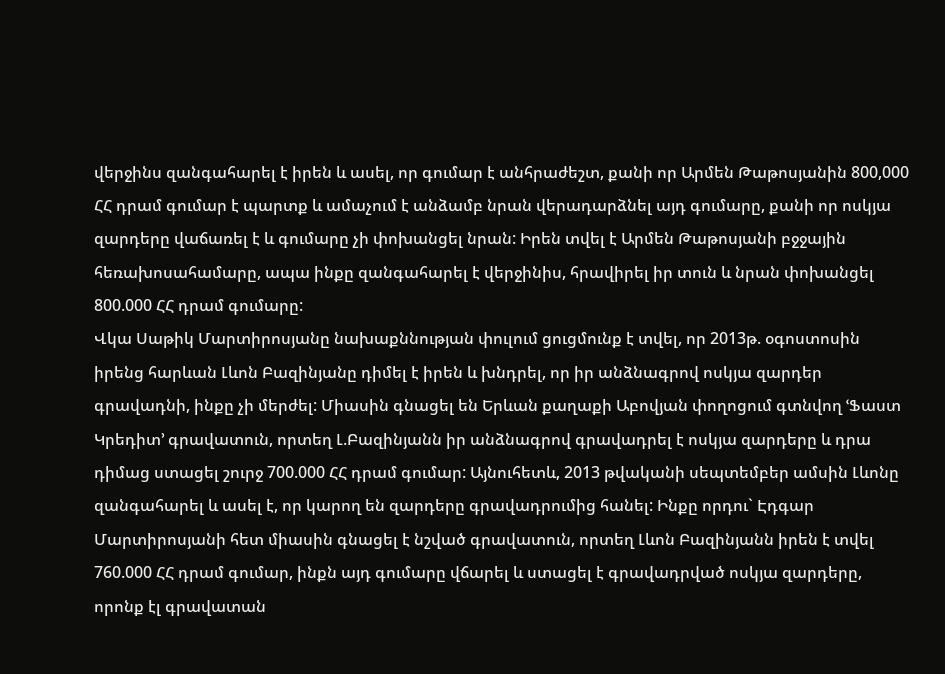վերջինս զանգահարել է իրեն և ասել, որ գումար է անհրաժեշտ, քանի որ Արմեն Թաթոսյանին 800,000 ՀՀ դրամ գումար է պարտք և ամաչում է անձամբ նրան վերադարձնել այդ գումարը, քանի որ ոսկյա զարդերը վաճառել է և գումարը չի փոխանցել նրան: Իրեն տվել է Արմեն Թաթոսյանի բջջային հեռախոսահամարը, ապա ինքը զանգահարել է վերջինիս, հրավիրել իր տուն և նրան փոխանցել 800.000 ՀՀ դրամ գումարը:
Վկա Սաթիկ Մարտիրոսյանը նախաքննության փուլում ցուցմունք է տվել, որ 2013թ. օգոստոսին իրենց հարևան Լևոն Բազինյանը դիմել է իրեն և խնդրել, որ իր անձնագրով ոսկյա զարդեր գրավադնի, ինքը չի մերժել: Միասին գնացել են Երևան քաղաքի Աբովյան փողոցում գտնվող ՙՖաստ Կրեդիտ՚ գրավատուն, որտեղ Լ.Բազինյանն իր անձնագրով գրավադրել է ոսկյա զարդերը և դրա դիմաց ստացել շուրջ 700.000 ՀՀ դրամ գումար: Այնուհետև, 2013 թվականի սեպտեմբեր ամսին Լևոնը զանգահարել և ասել է, որ կարող են զարդերը գրավադրումից հանել: Ինքը որդու` Էդգար Մարտիրոսյանի հետ միասին գնացել է նշված գրավատուն, որտեղ Լևոն Բազինյանն իրեն է տվել 760.000 ՀՀ դրամ գումար, ինքն այդ գումարը վճարել և ստացել է գրավադրված ոսկյա զարդերը, որոնք էլ գրավատան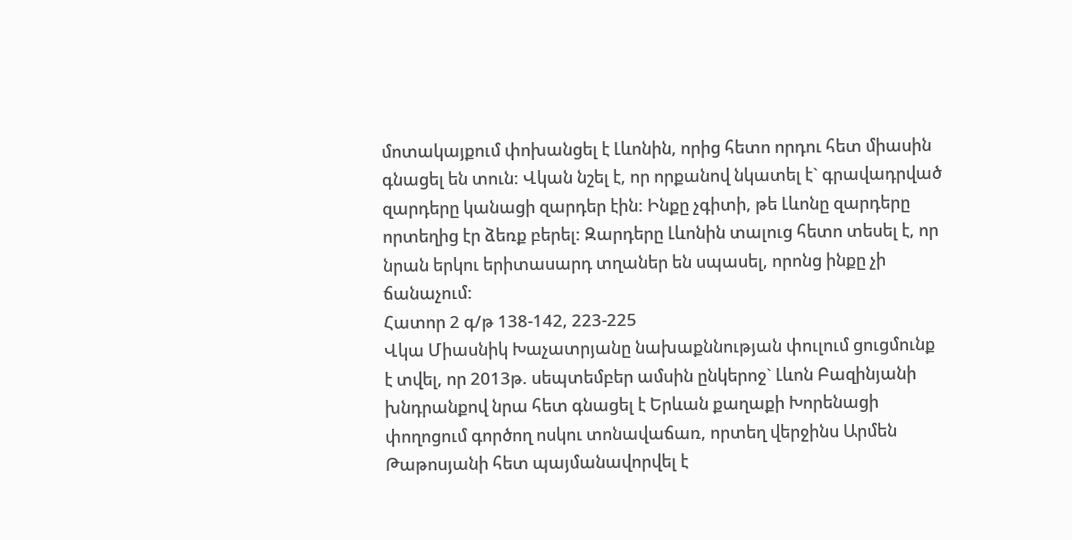մոտակայքում փոխանցել է Լևոնին, որից հետո որդու հետ միասին գնացել են տուն: Վկան նշել է, որ որքանով նկատել է` գրավադրված զարդերը կանացի զարդեր էին: Ինքը չգիտի, թե Լևոնը զարդերը որտեղից էր ձեռք բերել: Զարդերը Լևոնին տալուց հետո տեսել է, որ նրան երկու երիտասարդ տղաներ են սպասել, որոնց ինքը չի ճանաչում:
Հատոր 2 գ/թ 138-142, 223-225
Վկա Միասնիկ Խաչատրյանը նախաքննության փուլում ցուցմունք է տվել, որ 2013թ. սեպտեմբեր ամսին ընկերոջ` Լևոն Բազինյանի խնդրանքով նրա հետ գնացել է Երևան քաղաքի Խորենացի փողոցում գործող ոսկու տոնավաճառ, որտեղ վերջինս Արմեն Թաթոսյանի հետ պայմանավորվել է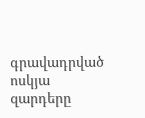գրավադրված ոսկյա զարդերը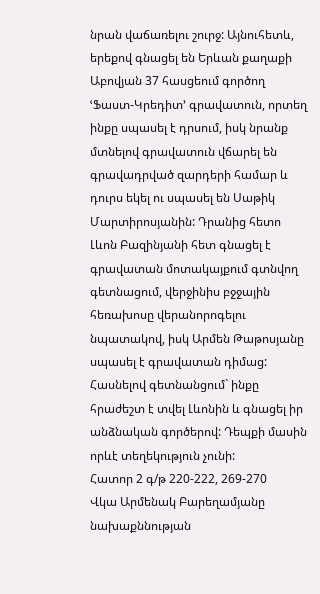նրան վաճառելու շուրջ: Այնուհետև, երեքով գնացել են Երևան քաղաքի Աբովյան 37 հասցեում գործող ՙՖաստ-Կրեդիտ՚ գրավատուն, որտեղ ինքը սպասել է դրսում, իսկ նրանք մտնելով գրավատուն վճարել են գրավադրված զարդերի համար և դուրս եկել ու սպասել են Սաթիկ Մարտիրոսյանին: Դրանից հետո Լևոն Բազինյանի հետ գնացել է գրավատան մոտակայքում գտնվող գետնացում, վերջինիս բջջային հեռախոսը վերանորոգելու նպատակով, իսկ Արմեն Թաթոսյանը սպասել է գրավատան դիմաց: Հասնելով գետնանցում` ինքը հրաժեշտ է տվել Լևոնին և գնացել իր անձնական գործերով: Դեպքի մասին որևէ տեղեկություն չունի:
Հատոր 2 գ/թ 220-222, 269-270
Վկա Արմենակ Բարեղամյանը նախաքննության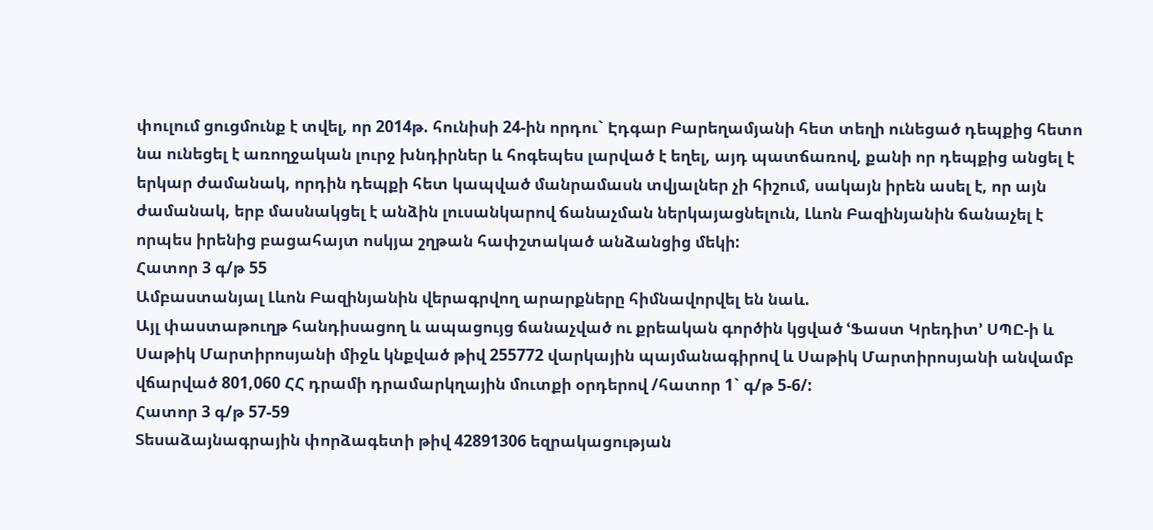փուլում ցուցմունք է տվել, որ 2014թ. հունիսի 24-ին որդու` Էդգար Բարեղամյանի հետ տեղի ունեցած դեպքից հետո նա ունեցել է առողջական լուրջ խնդիրներ և հոգեպես լարված է եղել, այդ պատճառով, քանի որ դեպքից անցել է երկար ժամանակ, որդին դեպքի հետ կապված մանրամասն տվյալներ չի հիշում, սակայն իրեն ասել է, որ այն ժամանակ, երբ մասնակցել է անձին լուսանկարով ճանաչման ներկայացնելուն, Լևոն Բազինյանին ճանաչել է որպես իրենից բացահայտ ոսկյա շղթան հափշտակած անձանցից մեկի:
Հատոր 3 գ/թ 55
Ամբաստանյալ Լևոն Բազինյանին վերագրվող արարքները հիմնավորվել են նաև.
Այլ փաստաթուղթ հանդիսացող և ապացույց ճանաչված ու քրեական գործին կցված ՙՖաստ Կրեդիտ՚ ՍՊԸ-ի և Սաթիկ Մարտիրոսյանի միջև կնքված թիվ 255772 վարկային պայմանագիրով և Սաթիկ Մարտիրոսյանի անվամբ վճարված 801,060 ՀՀ դրամի դրամարկղային մուտքի օրդերով /հատոր 1` գ/թ 5-6/:
Հատոր 3 գ/թ 57-59
Տեսաձայնագրային փորձագետի թիվ 42891306 եզրակացության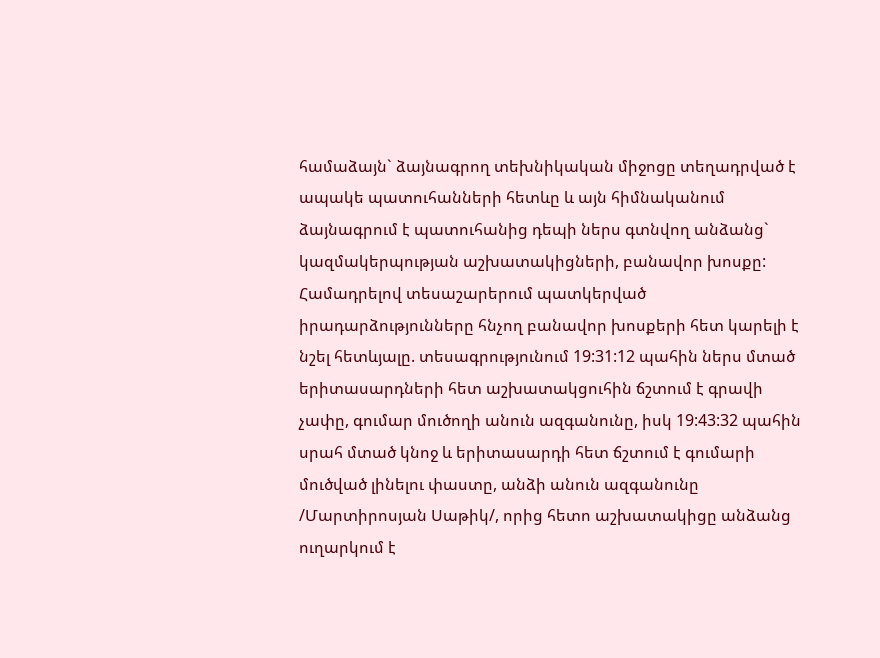համաձայն` ձայնագրող տեխնիկական միջոցը տեղադրված է ապակե պատուհանների հետևը և այն հիմնականում ձայնագրում է պատուհանից դեպի ներս գտնվող անձանց` կազմակերպության աշխատակիցների, բանավոր խոսքը: Համադրելով տեսաշարերում պատկերված իրադարձությունները հնչող բանավոր խոսքերի հետ կարելի է նշել հետևյալը. տեսագրությունում 19:31:12 պահին ներս մտած երիտասարդների հետ աշխատակցուհին ճշտում է գրավի չափը, գումար մուծողի անուն ազգանունը, իսկ 19:43:32 պահին սրահ մտած կնոջ և երիտասարդի հետ ճշտում է գումարի մուծված լինելու փաստը, անձի անուն ազգանունը /Մարտիրոսյան Սաթիկ/, որից հետո աշխատակիցը անձանց ուղարկում է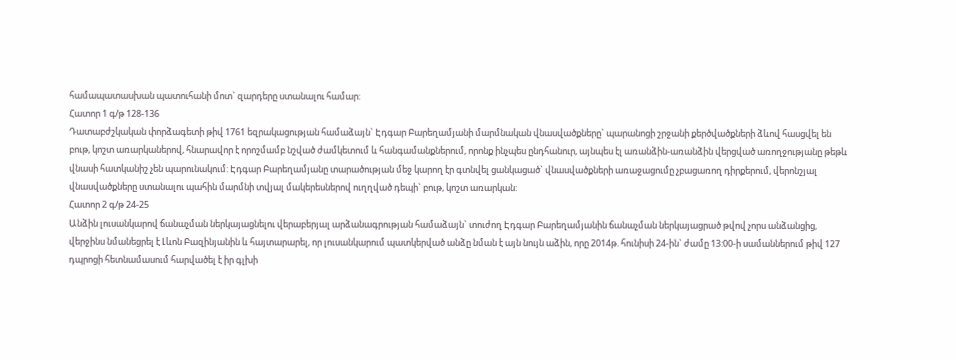համապատասխան պատուհանի մոտ` զարդերը ստանալու համար:
Հատոր 1 գ/թ 128-136
Դատաբժշկական փորձագետի թիվ 1761 եզրակացության համաձայն` Էդգար Բարեղամյանի մարմնական վնասվածքները` պարանոցի շրջանի քերծվածքների ձևով հասցվել են բութ, կոշտ առարկաներով, հնարավոր է որոշմամբ նշված ժամկետում և հանգամանքներում, որոնք ինչպես ընդհանուր, այնպես էլ առանձին-առանձին վերցված առողջությանը թեթև վնասի հատկանիշ չեն պարունակում: Էդգար Բարեղամյանը տարածության մեջ կարող էր գտնվել ցանկացած` վնասվածքների առաջացումը չբացառող դիրքերում, վերոնշյալ վնասվածքները ստանալու պահին մարմնի տվյալ մակերեսներով ուղղված դեպի` բութ, կոշտ առարկան:
Հատոր 2 գ/թ 24-25
Անձին լուսանկարով ճանաչման ներկայացնելու վերաբերյալ արձանագրության համաձայն` տուժող Էդգար Բարեղամյանին ճանաչման ներկայացրած թվով չորս անձանցից, վերջինս նմանեցրել է Լևոն Բազինյանին և հայտարարել, որ լուսանկարում պատկերված անձը նման է այն նույն աձին, որը 2014թ. հունիսի 24-ին` ժամը 13:00-ի սամաններում թիվ 127 դպրոցի հետնամասում հարվածել է իր գլխի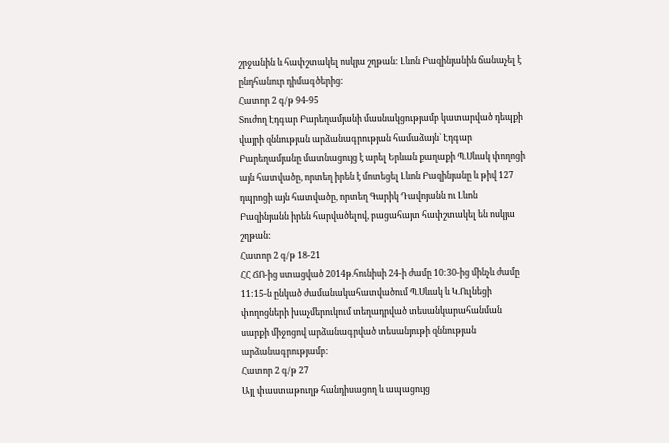շրջանին և հափշտակել ոսկյա շղթան: Լևոն Բազինյանին ճանաչել է ընդհանուր դիմագծերից:
Հատոր 2 գ/թ 94-95
Տուժող Էդգար Բարեղամյանի մասնակցությամբ կատարված դեպքի վայրի զննության արձանագրության համաձայն` Էդգար Բարեղամյանը մատնացույց է արել Երևան քաղաքի Պ.Սևակ փողոցի այն հատվածը, որտեղ իրեն է մոտեցել Լևոն Բազինյանը և թիվ 127 դպրոցի այն հատվածը, որտեղ Գարիկ Դավոյանն ու Լևոն Բազինյանն իրեն հարվածելով, բացահայտ հափշտակել են ոսկյա շղթան:
Հատոր 2 գ/թ 18-21
ՀՀ ՃՈ-ից ստացված 2014թ.հունիսի 24-ի ժամը 10:30-ից մինչև ժամը 11:15-ն ընկած ժամանակահատվածում Պ.Սևակ և Կ.Ուլնեցի փողոցների խաչմերուկում տեղադրված տեսանկարահանման սարքի միջոցով արձանագրված տեսանյութի զննության արձանագրությամբ:
Հատոր 2 գ/թ 27
Այլ փաստաթուղթ հանդիսացող և ապացույց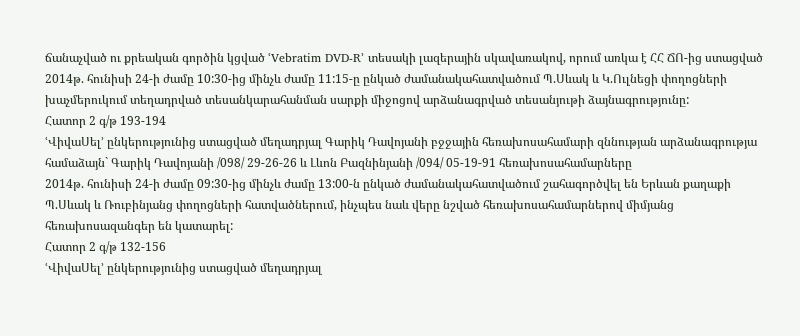ճանաչված ու քրեական գործին կցված ՙVebratim DVD-R՚ տեսակի լազերային սկավառակով, որում առկա է ՀՀ ՃՈ-ից ստացված 2014թ. հունիսի 24-ի ժամը 10:30-ից մինչև ժամը 11:15-ը ընկած ժամանակահատվածում Պ.Սևակ և Կ.Ուլնեցի փողոցների խաչմերուկում տեղադրված տեսանկարահանման սարքի միջոցով արձանագրված տեսանյութի ձայնագրությունը:
Հատոր 2 գ/թ 193-194
ՙՎիվաՍել՚ ընկերությունից ստացված մեղադրյալ Գարիկ Դավոյանի բջջային հեռախոսահամարի զննության արձանագրությա համաձայն` Գարիկ Դավոյանի /098/ 29-26-26 և Լևոն Բազնինյանի /094/ 05-19-91 հեռախոսահամարները
2014թ. հունիսի 24-ի ժամը 09:30-ից մինչև ժամը 13:00-ն ընկած ժամանակահատվածում շահագործվել են Երևան քաղաքի Պ.Սևակ և Ռուբինյանց փողոցների հատվածներում, ինչպես նաև վերը նշված հեռախոսահամարներով միմյանց հեռախոսազանգեր են կատարել:
Հատոր 2 գ/թ 132-156
ՙՎիվաՍել՚ ընկերությունից ստացված մեղադրյալ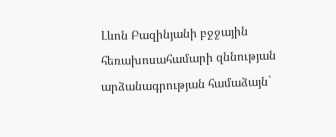Լևոն Բազինյանի բջջային հեռախոսահամարի զննության արձանագրության համաձայն`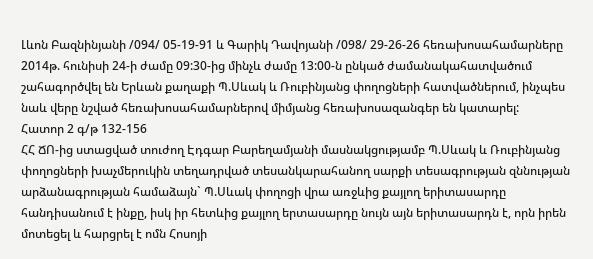Լևոն Բազնինյանի /094/ 05-19-91 և Գարիկ Դավոյանի /098/ 29-26-26 հեռախոսահամարները 2014թ. հունիսի 24-ի ժամը 09:30-ից մինչև ժամը 13:00-ն ընկած ժամանակահատվածում շահագործվել են Երևան քաղաքի Պ.Սևակ և Ռուբինյանց փողոցների հատվածներում, ինչպես նաև վերը նշված հեռախոսահամարներով միմյանց հեռախոսազանգեր են կատարել:
Հատոր 2 գ/թ 132-156
ՀՀ ՃՈ-ից ստացված տուժող Էդգար Բարեղամյանի մասնակցությամբ Պ.Սևակ և Ռուբինյանց փողոցների խաչմերուկին տեղադրված տեսանկարահանող սարքի տեսագրության զննության արձանագրության համաձայն` Պ.Սևակ փողոցի վրա առջևից քայլող երիտասարդը հանդիսանում է ինքը, իսկ իր հետևից քայլող երտասարդը նույն այն երիտասարդն է, որն իրեն մոտեցել և հարցրել է ոմն Հոսոյի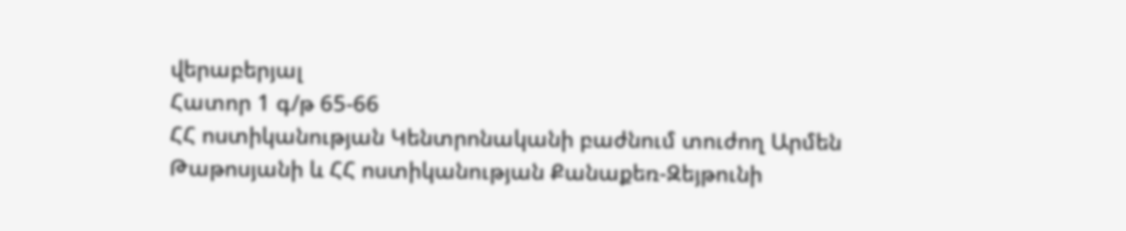վերաբերյալ
Հատոր 1 գ/թ 65-66
ՀՀ ոստիկանության Կենտրոնականի բաժնում տուժող Արմեն Թաթոսյանի և ՀՀ ոստիկանության Քանաքեռ-Զեյթունի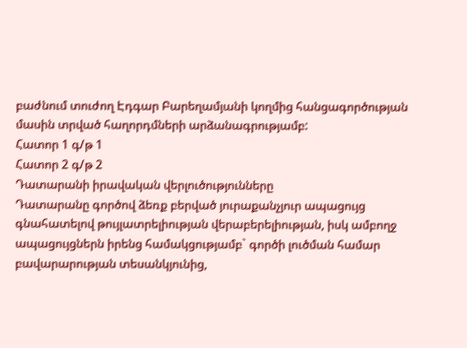բաժնում տուժող Էդգար Բարեղամյանի կողմից հանցագործության մասին տրված հաղորդմների արձանագրությամբ:
Հատոր 1 գ/թ 1
Հատոր 2 գ/թ 2
Դատարանի իրավական վերլուծությունները
Դատարանը գործով ձեռք բերված յուրաքանչյուր ապացույց գնահատելով թույլատրելիության վերաբերելիության, իսկ ամբողջ ապացույցներն իրենց համակցությամբ` գործի լուծման համար բավարարության տեսանկյունից,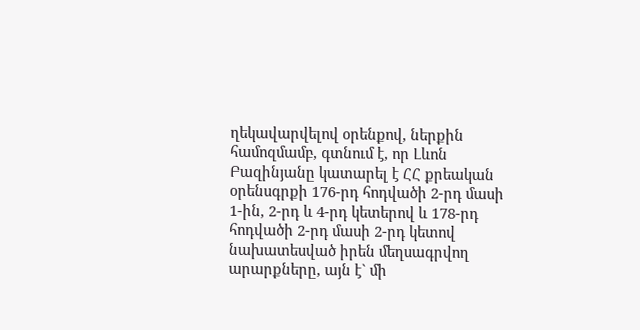ղեկավարվելով օրենքով, ներքին համոզմամբ, գտնում է, որ Լևոն Բազինյանը կատարել է ՀՀ քրեական օրենսգրքի 176-րդ հոդվածի 2-րդ մասի 1-ին, 2-րդ և 4-րդ կետերով և 178-րդ հոդվածի 2-րդ մասի 2-րդ կետով նախատեսված իրեն մեղսագրվող արարքները, այն է` մի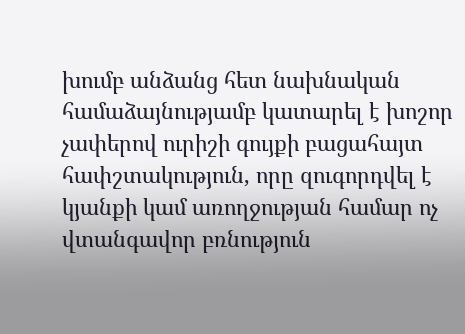խումբ անձանց հետ նախնական համաձայնությամբ կատարել է խոշոր չափերով ուրիշի գույքի բացահայտ հափշտակություն, որը զուգորդվել է կյանքի կամ առողջության համար ոչ վտանգավոր բռնություն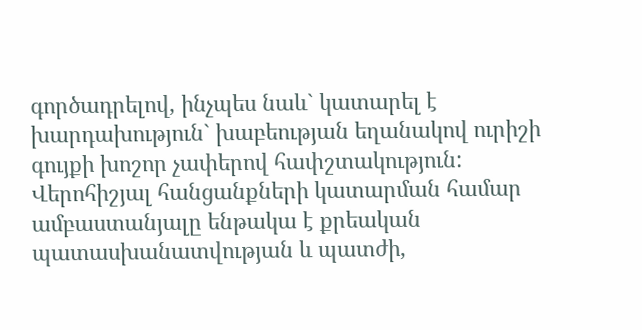գործադրելով, ինչպես նաև` կատարել է խարդախություն` խաբեության եղանակով ուրիշի գույքի խոշոր չափերով հափշտակություն:
Վերոհիշյալ հանցանքների կատարման համար ամբաստանյալը ենթակա է քրեական պատասխանատվության և պատժի,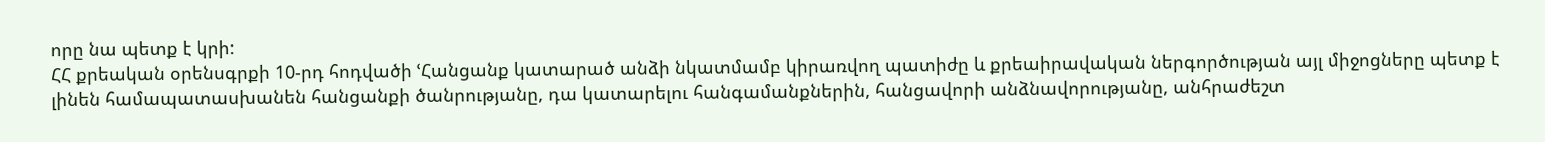որը նա պետք է կրի:
ՀՀ քրեական օրենսգրքի 10-րդ հոդվածի ՙՀանցանք կատարած անձի նկատմամբ կիրառվող պատիժը և քրեաիրավական ներգործության այլ միջոցները պետք է լինեն համապատասխանեն հանցանքի ծանրությանը, դա կատարելու հանգամանքներին, հանցավորի անձնավորությանը, անհրաժեշտ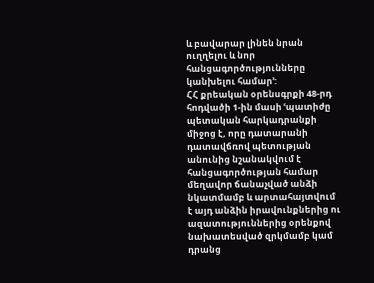և բավարար լինեն նրան ուղղելու և նոր հանցագործությունները կանխելու համար՚:
ՀՀ քրեական օրենսգրքի 48-րդ հոդվածի 1-ին մասի ՙպատիժը պետական հարկադրանքի միջոց է, որը դատարանի դատավճռով պետության անունից նշանակվում է հանցագործության համար մեղավոր ճանաչված անձի նկատմամբ և արտահայտվում է այդ անձին իրավունքներից ու ազատություններից օրենքով նախատեսված զրկմամբ կամ դրանց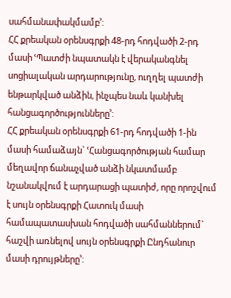սահմանափակմամբ՚:
ՀՀ քրեական օրենսգրքի 48-րդ հոդվածի 2-րդ մասի ՙՊատժի նպատակն է վերականգնել սոցիալական արդարությունը, ուղղել պատժի ենթարկված անձին, ինչպես նաև կանխել հանցագործությունները՚:
ՀՀ քրեական օրենսգրքի 61-րդ հոդվածի 1-ին մասի համաձայն` ՙՀանցագործության համար մեղավոր ճանաչված անձի նկատմամբ նշանակվում է արդարացի պատիժ, որը որոշվում է սույն օրենսգրքի Հատուկ մասի համապատասխան հոդվածի սահմաններում` հաշվի առնելով սույն օրենսգրքի Ընդհանուր մասի դրույթները՚: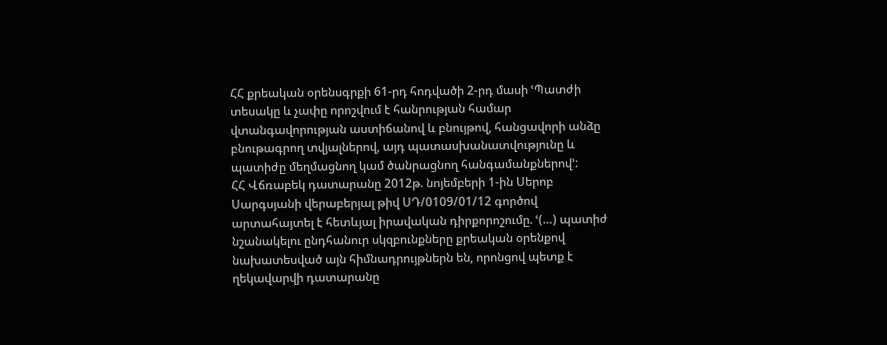ՀՀ քրեական օրենսգրքի 61-րդ հոդվածի 2-րդ մասի ՙՊատժի տեսակը և չափը որոշվում է հանրության համար վտանգավորության աստիճանով և բնույթով, հանցավորի անձը բնութագրող տվյալներով, այդ պատասխանատվությունը և պատիժը մեղմացնող կամ ծանրացնող հանգամանքներով՚:
ՀՀ Վճռաբեկ դատարանը 2012թ. նոյեմբերի 1-ին Սերոբ Սարգսյանի վերաբերյալ թիվ ՍԴ/0109/01/12 գործով արտահայտել է հետևյալ իրավական դիրքորոշումը. ՙ(…) պատիժ նշանակելու ընդհանուր սկզբունքները քրեական օրենքով նախատեսված այն հիմնադրույթներն են, որոնցով պետք է ղեկավարվի դատարանը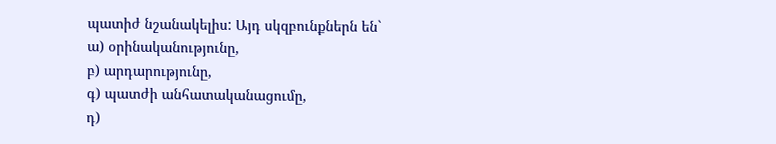պատիժ նշանակելիս: Այդ սկզբունքներն են`
ա) օրինականությունը,
բ) արդարությունը,
գ) պատժի անհատականացումը,
դ)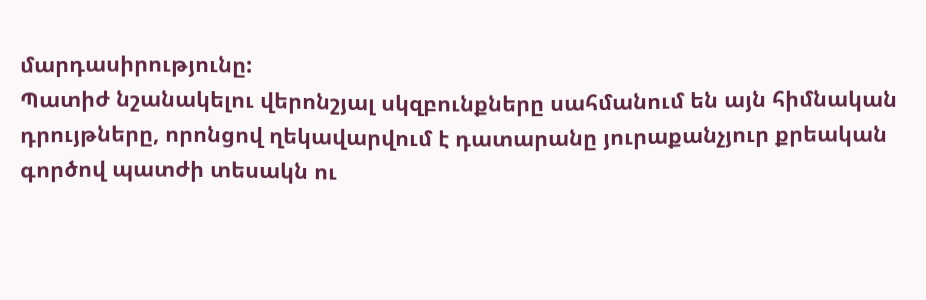մարդասիրությունը:
Պատիժ նշանակելու վերոնշյալ սկզբունքները սահմանում են այն հիմնական դրույթները, որոնցով ղեկավարվում է դատարանը յուրաքանչյուր քրեական գործով պատժի տեսակն ու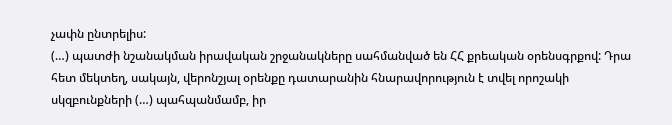չափն ընտրելիս:
(…) պատժի նշանակման իրավական շրջանակները սահմանված են ՀՀ քրեական օրենսգրքով: Դրա հետ մեկտեղ, սակայն, վերոնշյալ օրենքը դատարանին հնարավորություն է տվել որոշակի սկզբունքների (…) պահպանմամբ, իր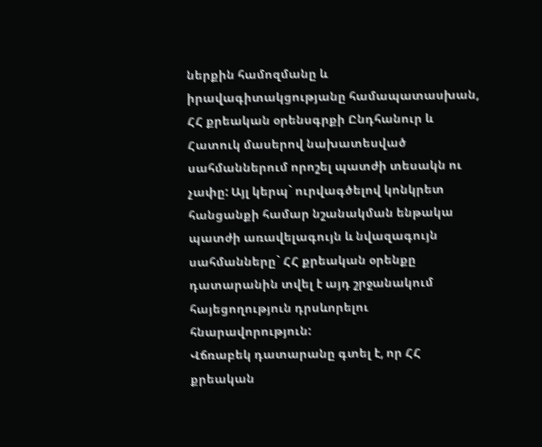ներքին համոզմանը և իրավագիտակցությանը համապատասխան, ՀՀ քրեական օրենսգրքի Ընդհանուր և Հատուկ մասերով նախատեսված սահմաններում որոշել պատժի տեսակն ու չափը: Այլ կերպ` ուրվագծելով կոնկրետ հանցանքի համար նշանակման ենթակա պատժի առավելագույն և նվազագույն սահմանները` ՀՀ քրեական օրենքը դատարանին տվել է այդ շրջանակում հայեցողություն դրսևորելու հնարավորություն:
Վճռաբեկ դատարանը գտել է, որ ՀՀ քրեական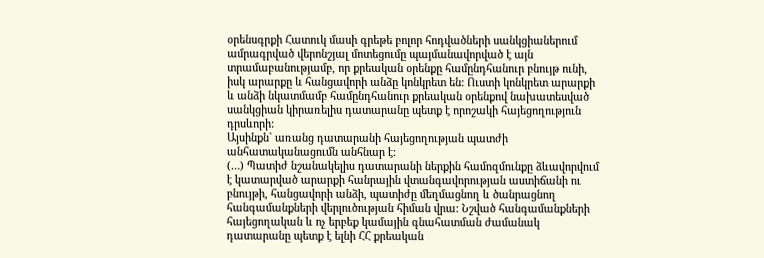օրենսգրքի Հատուկ մասի գրեթե բոլոր հոդվածների սանկցիաներում ամրագրված վերոնշյալ մոտեցումը պայմանավորված է այն տրամաբանությամբ, որ քրեական օրենքը համընդհանուր բնույթ ունի, իսկ արարքը և հանցավորի անձը կոնկրետ են: Ուստի կոնկրետ արարքի և անձի նկատմամբ համընդհանուր քրեական օրենքով նախատեսված սանկցիան կիրառելիս դատարանը պետք է որոշակի հայեցողություն դրսևորի:
Այսինքն` առանց դատարանի հայեցողության պատժի անհատականացումն անհնար է:
(…) Պատիժ նշանակելիս դատարանի ներքին համոզմունքը ձևավորվում է կատարված արարքի հանրային վտանգավորության աստիճանի ու բնույթի, հանցավորի անձի, պատիժը մեղմացնող և ծանրացնող հանգամանքների վերլուծության հիման վրա: Նշված հանգամանքների հայեցողական և ոչ երբեք կամային գնահատման ժամանակ դատարանը պետք է ելնի ՀՀ քրեական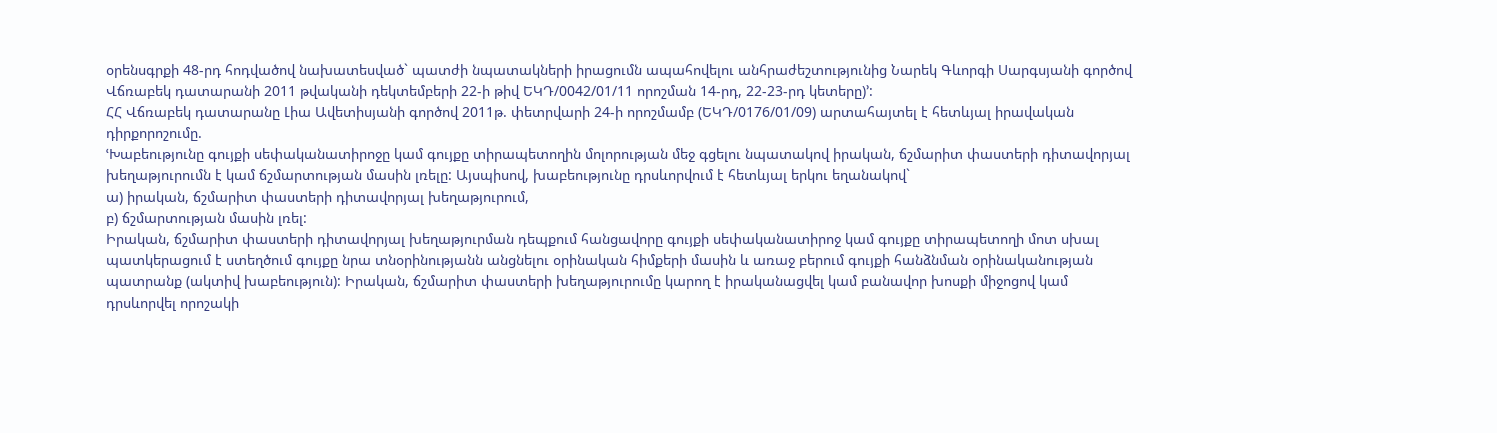օրենսգրքի 48-րդ հոդվածով նախատեսված` պատժի նպատակների իրացումն ապահովելու անհրաժեշտությունից Նարեկ Գևորգի Սարգսյանի գործով Վճռաբեկ դատարանի 2011 թվականի դեկտեմբերի 22-ի թիվ ԵԿԴ/0042/01/11 որոշման 14-րդ, 22-23-րդ կետերը)՚:
ՀՀ Վճռաբեկ դատարանը Լիա Ավետիսյանի գործով 2011թ. փետրվարի 24-ի որոշմամբ (ԵԿԴ/0176/01/09) արտահայտել է հետևյալ իրավական դիրքորոշումը.
ՙԽաբեությունը գույքի սեփականատիրոջը կամ գույքը տիրապետողին մոլորության մեջ գցելու նպատակով իրական, ճշմարիտ փաստերի դիտավորյալ խեղաթյուրումն է կամ ճշմարտության մասին լռելը: Այսպիսով, խաբեությունը դրսևորվում է հետևյալ երկու եղանակով`
ա) իրական, ճշմարիտ փաստերի դիտավորյալ խեղաթյուրում,
բ) ճշմարտության մասին լռել:
Իրական, ճշմարիտ փաստերի դիտավորյալ խեղաթյուրման դեպքում հանցավորը գույքի սեփականատիրոջ կամ գույքը տիրապետողի մոտ սխալ պատկերացում է ստեղծում գույքը նրա տնօրինությանն անցնելու օրինական հիմքերի մասին և առաջ բերում գույքի հանձնման օրինականության պատրանք (ակտիվ խաբեություն): Իրական, ճշմարիտ փաստերի խեղաթյուրումը կարող է իրականացվել կամ բանավոր խոսքի միջոցով կամ դրսևորվել որոշակի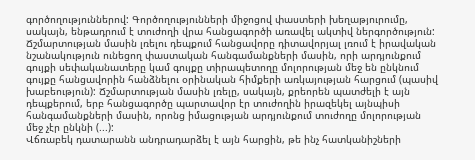գործողություններով: Գործողությունների միջոցով փաստերի խեղաթյուրումը, սակայն, ենթադրում է տուժողի վրա հանցագործի առավել ակտիվ ներգործություն:
Ճշմարտության մասին լռելու դեպքում հանցավորը դիտավորյալ լռում է իրավական նշանակություն ունեցող փաստական հանգամանքների մասին, որի արդյունքում գույքի սեփականատերը կամ գույքը տիրապետողը մոլորության մեջ են ընկնում գույքը հանցավորին հանձնելու օրինական հիմքերի առկայության հարցում (պասիվ խաբեություն): Ճշմարտության մասին լռելը, սակայն, քրեորեն պատժելի է այն դեպքերում, երբ հանցագործը պարտավոր էր տուժողին իրազեկել այնպիսի հանգամանքների մասին, որոնց իմացության արդյունքում տուժողը մոլորության մեջ չէր ընկնի (...):
Վճռաբեկ դատարանն անդրադարձել է այն հարցին, թե ինչ հատկանիշների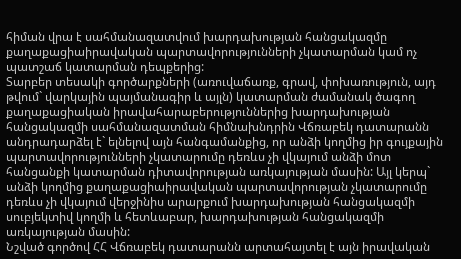հիման վրա է սահմանազատվում խարդախության հանցակազմը քաղաքացիաիրավական պարտավորությունների չկատարման կամ ոչ պատշաճ կատարման դեպքերից:
Տարբեր տեսակի գործարքների (առուվաճառք, գրավ, փոխառություն, այդ թվում` վարկային պայմանագիր և այլն) կատարման ժամանակ ծագող քաղաքացիական իրավահարաբերություններից խարդախության հանցակազմի սահմանազատման հիմնախնդրին Վճռաբեկ դատարանն անդրադարձել է` ելնելով այն հանգամանքից, որ անձի կողմից իր գույքային պարտավորությունների չկատարումը դեռևս չի վկայում անձի մոտ հանցանքի կատարման դիտավորության առկայության մասին: Այլ կերպ` անձի կողմից քաղաքացիաիրավական պարտավորության չկատարումը դեռևս չի վկայում վերջինիս արարքում խարդախության հանցակազմի սուբյեկտիվ կողմի և հետևաբար, խարդախության հանցակազմի առկայության մասին:
Նշված գործով ՀՀ Վճռաբեկ դատարանն արտահայտել է այն իրավական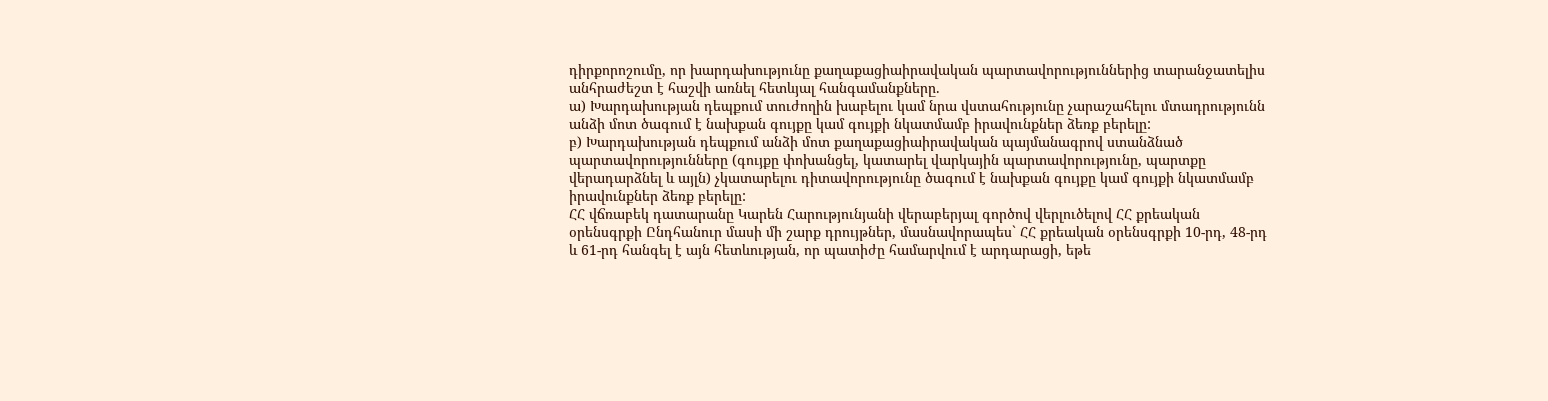դիրքորոշումը, որ խարդախությունը քաղաքացիաիրավական պարտավորություններից տարանջատելիս անհրաժեշտ է հաշվի առնել հետևյալ հանգամանքները.
ա) Խարդախության դեպքում տուժողին խաբելու կամ նրա վստահությունը չարաշահելու մտադրությունն անձի մոտ ծագում է նախքան գույքը կամ գույքի նկատմամբ իրավունքներ ձեռք բերելը:
բ) Խարդախության դեպքում անձի մոտ քաղաքացիաիրավական պայմանագրով ստանձնած պարտավորությունները (գույքը փոխանցել, կատարել վարկային պարտավորությունը, պարտքը վերադարձնել և այլն) չկատարելու դիտավորությունը ծագում է նախքան գույքը կամ գույքի նկատմամբ իրավունքներ ձեռք բերելը:
ՀՀ վճռաբեկ դատարանը Կարեն Հարությունյանի վերաբերյալ գործով վերլուծելով ՀՀ քրեական օրենսգրքի Ընդհանուր մասի մի շարք դրույթներ, մասնավորապես` ՀՀ քրեական օրենսգրքի 10-րդ, 48-րդ և 61-րդ հանգել է այն հետևության, որ պատիժը համարվում է արդարացի, եթե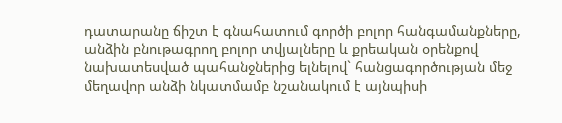դատարանը ճիշտ է գնահատում գործի բոլոր հանգամանքները, անձին բնութագրող բոլոր տվյալները և քրեական օրենքով նախատեսված պահանջներից ելնելով` հանցագործության մեջ մեղավոր անձի նկատմամբ նշանակում է այնպիսի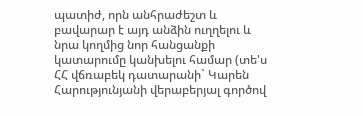պատիժ, որն անհրաժեշտ և բավարար է այդ անձին ուղղելու և նրա կողմից նոր հանցանքի կատարումը կանխելու համար (տե'ս ՀՀ վճռաբեկ դատարանի` Կարեն Հարությունյանի վերաբերյալ գործով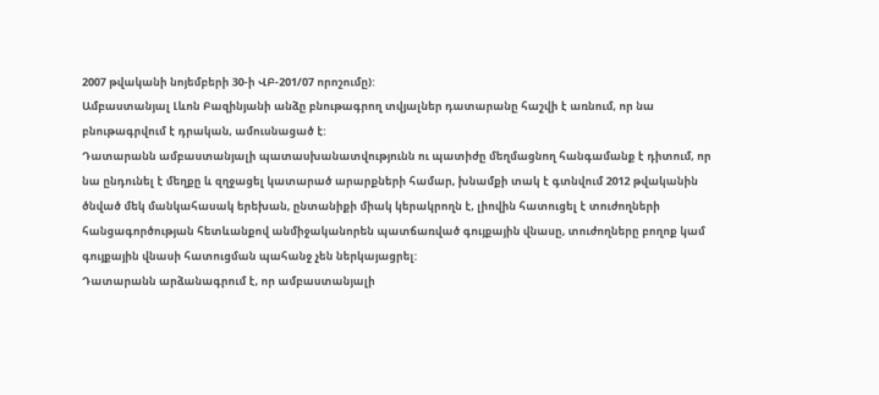2007 թվականի նոյեմբերի 30-ի ՎԲ-201/07 որոշումը):
Ամբաստանյալ Լևոն Բազինյանի անձը բնութագրող տվյալներ դատարանը հաշվի է առնում, որ նա բնութագրվում է դրական, ամուսնացած է:
Դատարանն ամբաստանյալի պատասխանատվությունն ու պատիժը մեղմացնող հանգամանք է դիտում, որ նա ընդունել է մեղքը և զղջացել կատարած արարքների համար, խնամքի տակ է գտնվում 2012 թվականին ծնված մեկ մանկահասակ երեխան, ընտանիքի միակ կերակրողն է, լիովին հատուցել է տուժողների հանցագործության հետևանքով անմիջականորեն պատճառված գույքային վնասը, տուժողները բողոք կամ գույքային վնասի հատուցման պահանջ չեն ներկայացրել:
Դատարանն արձանագրում է, որ ամբաստանյալի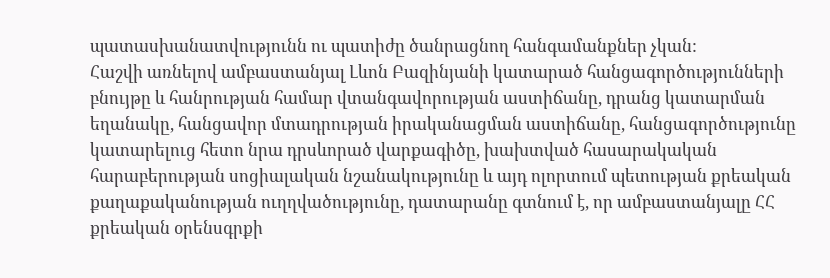պատասխանատվությունն ու պատիժը ծանրացնող հանգամանքներ չկան:
Հաշվի առնելով ամբաստանյալ Լևոն Բազինյանի կատարած հանցագործությունների բնույթը և հանրության համար վտանգավորության աստիճանը, դրանց կատարման եղանակը, հանցավոր մտադրության իրականացման աստիճանը, հանցագործությունը կատարելուց հետո նրա դրսևորած վարքագիծը, խախտված հասարակական հարաբերության սոցիալական նշանակությունը և այդ ոլորտում պետության քրեական քաղաքականության ուղղվածությունը, դատարանը գտնում է, որ ամբաստանյալը ՀՀ քրեական օրենսգրքի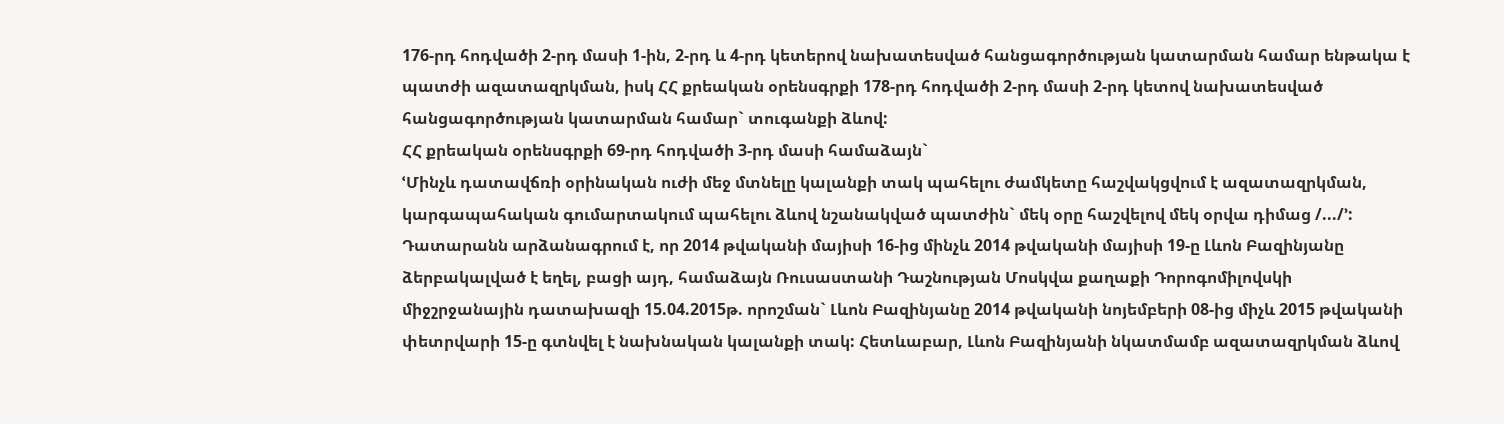176-րդ հոդվածի 2-րդ մասի 1-ին, 2-րդ և 4-րդ կետերով նախատեսված հանցագործության կատարման համար ենթակա է պատժի ազատազրկման, իսկ ՀՀ քրեական օրենսգրքի 178-րդ հոդվածի 2-րդ մասի 2-րդ կետով նախատեսված հանցագործության կատարման համար` տուգանքի ձևով:
ՀՀ քրեական օրենսգրքի 69-րդ հոդվածի 3-րդ մասի համաձայն`
ՙՄինչև դատավճռի օրինական ուժի մեջ մտնելը կալանքի տակ պահելու ժամկետը հաշվակցվում է ազատազրկման, կարգապահական գումարտակում պահելու ձևով նշանակված պատժին` մեկ օրը հաշվելով մեկ օրվա դիմաց /.../՚:
Դատարանն արձանագրում է, որ 2014 թվականի մայիսի 16-ից մինչև 2014 թվականի մայիսի 19-ը Լևոն Բազինյանը ձերբակալված է եղել, բացի այդ, համաձայն Ռուսաստանի Դաշնության Մոսկվա քաղաքի Դորոգոմիլովսկի միջշրջանային դատախազի 15.04.2015թ. որոշման` Լևոն Բազինյանը 2014 թվականի նոյեմբերի 08-ից միչև 2015 թվականի փետրվարի 15-ը գտնվել է նախնական կալանքի տակ: Հետևաբար, Լևոն Բազինյանի նկատմամբ ազատազրկման ձևով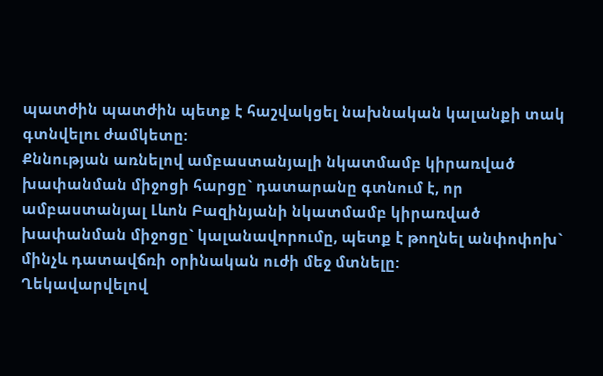պատժին պատժին պետք է հաշվակցել նախնական կալանքի տակ գտնվելու ժամկետը:
Քննության առնելով ամբաստանյալի նկատմամբ կիրառված խափանման միջոցի հարցը` դատարանը գտնում է, որ ամբաստանյալ Լևոն Բազինյանի նկատմամբ կիրառված խափանման միջոցը` կալանավորումը, պետք է թողնել անփոփոխ` մինչև դատավճռի օրինական ուժի մեջ մտնելը:
Ղեկավարվելով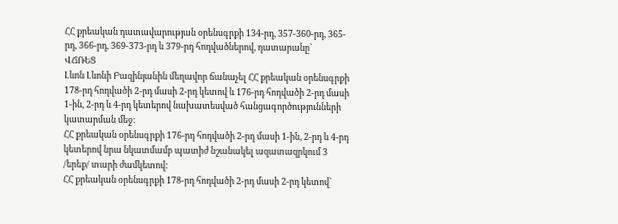ՀՀ քրեական դատավարության օրենսգրքի 134-րդ, 357-360-րդ, 365-րդ, 366-րդ, 369-373-րդ և 379-րդ հոդվածներով, դատարանը`
ՎՃՌԵՑ
Լևոն Լևոնի Բազինյանին մեղավոր ճանաչել ՀՀ քրեական օրենսգրքի 178-րդ հոդվածի 2-րդ մասի 2-րդ կետով և 176-րդ հոդվածի 2-րդ մասի 1-ին, 2-րդ և 4-րդ կետերով նախատեսված հանցագործությունների կատարման մեջ:
ՀՀ քրեական օրենսգրքի 176-րդ հոդվածի 2-րդ մասի 1-ին, 2-րդ և 4-րդ կետերով նրա նկատմամբ պատիժ նշանակել ազատազրկում 3 /երեք/ տարի ժամկետով:
ՀՀ քրեական օրենսգրքի 178-րդ հոդվածի 2-րդ մասի 2-րդ կետով`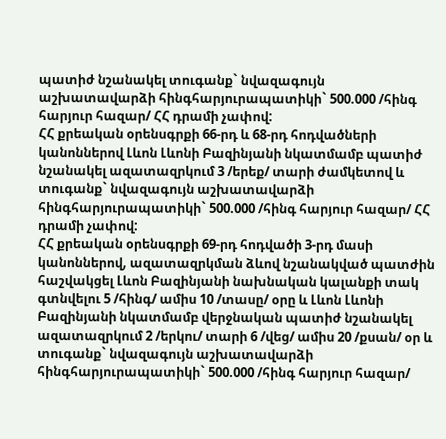պատիժ նշանակել տուգանք` նվազագույն աշխատավարձի հինգհարյուրապատիկի` 500.000 /հինգ հարյուր հազար/ ՀՀ դրամի չափով:
ՀՀ քրեական օրենսգրքի 66-րդ և 68-րդ հոդվածների կանոններով Լևոն Լևոնի Բազինյանի նկատմամբ պատիժ նշանակել ազատազրկում 3 /երեք/ տարի ժամկետով և տուգանք` նվազագույն աշխատավարձի հինգհարյուրապատիկի` 500.000 /հինգ հարյուր հազար/ ՀՀ դրամի չափով:
ՀՀ քրեական օրենսգրքի 69-րդ հոդվածի 3-րդ մասի կանոններով, ազատազրկման ձևով նշանակված պատժին հաշվակցել Լևոն Բազինյանի նախնական կալանքի տակ գտնվելու 5 /հինգ/ ամիս 10 /տասը/ օրը և Լևոն Լևոնի Բազինյանի նկատմամբ վերջնական պատիժ նշանակել ազատազրկում 2 /երկու/ տարի 6 /վեց/ ամիս 20 /քսան/ օր և տուգանք` նվազագույն աշխատավարձի հինգհարյուրապատիկի` 500.000 /հինգ հարյուր հազար/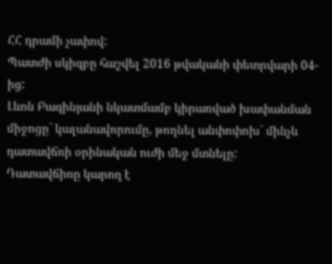ՀՀ դրամի չափով:
Պատժի սկիզբը հաշվել 2016 թվականի փետրվարի 04-ից:
Լևոն Բազինյանի նկատմամբ կիրառված խափանման միջոցը` կալանավորումը, թողնել անփոփոխ` մինչև դատավճռի օրինական ուժի մեջ մտնելը:
Դատավճիռը կարող է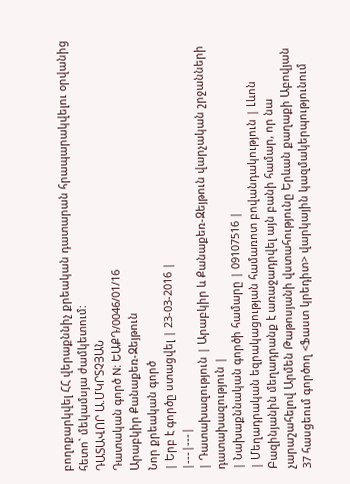բողոքարկվել ՀՀ վերաքննիչ քրեական դատարան հրապարակվելու օրվանից հետո` մեկամսյա ժամկետում:
ԴԱՏԱՎՈՐ Ա.ՄԿՐՏՉՅԱՆ
Դատական գործ N: ԵԱՔԴ/0046/01/16
Արաբկիր Քանաքեռ-Զեյթուն
Նոր քրեական գործ
| Երբ է գործը ստացվել | 23-03-2016 |
|---|---|
| Դատախազություն | Արաբկիր և Քանաքեռ-Զեյթուն վարչական շրջանների դատախազություն |
| Նախաքննական գործի համարը | 09107516 |
| Մեղադրական եզրակացության համառոտ բովանդակություն | Լևոն Բազինյանին մեղադրանք է առաջադրվել այն բանի համար, որ նա չարաշահելով Արմեն Թաթոսյանի վստահությունը Երևան քաղաքի Աբովյան 37 հասցեում գործող <Ֆաստ կրեդիտ> վարկային կազմակերպությունում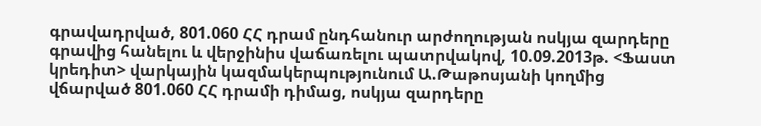գրավադրված, 801.060 ՀՀ դրամ ընդհանուր արժողության ոսկյա զարդերը գրավից հանելու և վերջինիս վաճառելու պատրվակով, 10.09.2013թ. <Ֆաստ կրեդիտ> վարկային կազմակերպությունում Ա.Թաթոսյանի կողմից վճարված 801.060 ՀՀ դրամի դիմաց, ոսկյա զարդերը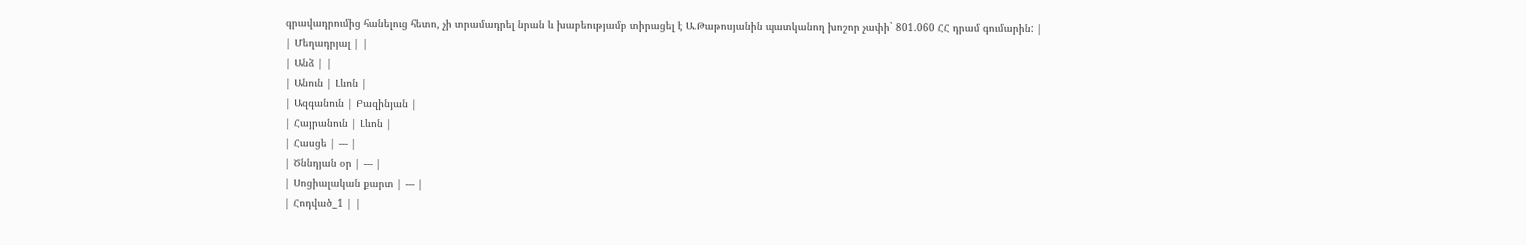գրավադրումից հանելուց հետո, չի տրամադրել նրան և խաբեությամբ տիրացել է Ա.Թաթոսյանին պատկանող խոշոր չափի` 801.060 ՀՀ դրամ գումարին: |
| Մեղադրյալ | |
| Անձ | |
| Անուն | Լևոն |
| Ազգանուն | Բազինյան |
| Հայրանուն | Լևոն |
| Հասցե | --- |
| Ծննդյան օր | --- |
| Սոցիալական քարտ | --- |
| Հոդված_1 | |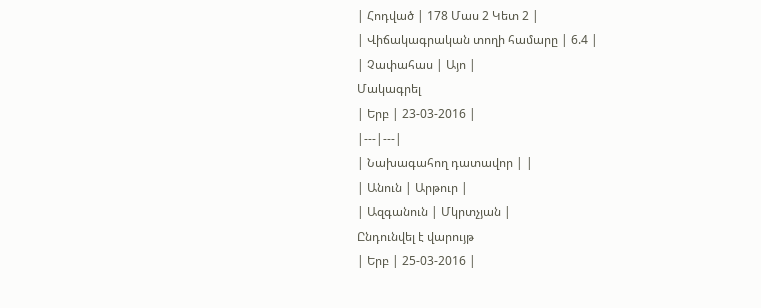| Հոդված | 178 Մաս 2 Կետ 2 |
| Վիճակագրական տողի համարը | 6.4 |
| Չափահաս | Այո |
Մակագրել
| Երբ | 23-03-2016 |
|---|---|
| Նախագահող դատավոր | |
| Անուն | Արթուր |
| Ազգանուն | Մկրտչյան |
Ընդունվել է վարույթ
| Երբ | 25-03-2016 |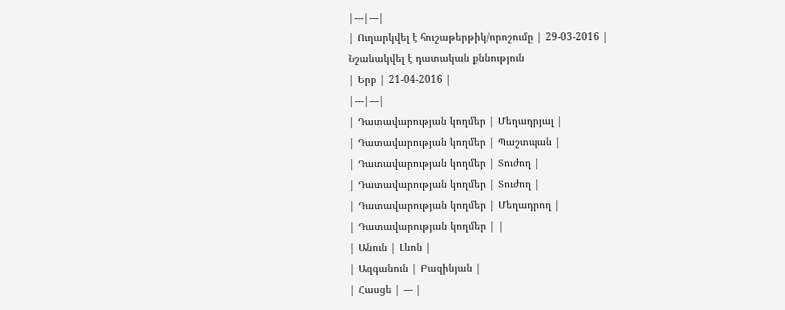|---|---|
| Ուղարկվել է հուշաթերթիկ/որոշումը | 29-03-2016 |
Նշանակվել է դատական քննություն
| Երբ | 21-04-2016 |
|---|---|
| Դատավարության կողմեր | Մեղադրյալ |
| Դատավարության կողմեր | Պաշտպան |
| Դատավարության կողմեր | Տուժող |
| Դատավարության կողմեր | Տուժող |
| Դատավարության կողմեր | Մեղադրող |
| Դատավարության կողմեր | |
| Անուն | Լևոն |
| Ազգանուն | Բազինյան |
| Հասցե | --- |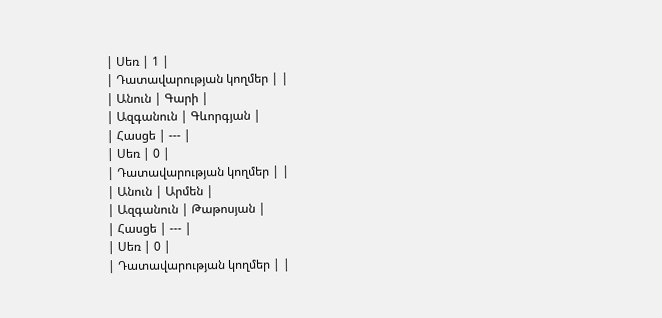| Սեռ | 1 |
| Դատավարության կողմեր | |
| Անուն | Գարի |
| Ազգանուն | Գևորգյան |
| Հասցե | --- |
| Սեռ | 0 |
| Դատավարության կողմեր | |
| Անուն | Արմեն |
| Ազգանուն | Թաթոսյան |
| Հասցե | --- |
| Սեռ | 0 |
| Դատավարության կողմեր | |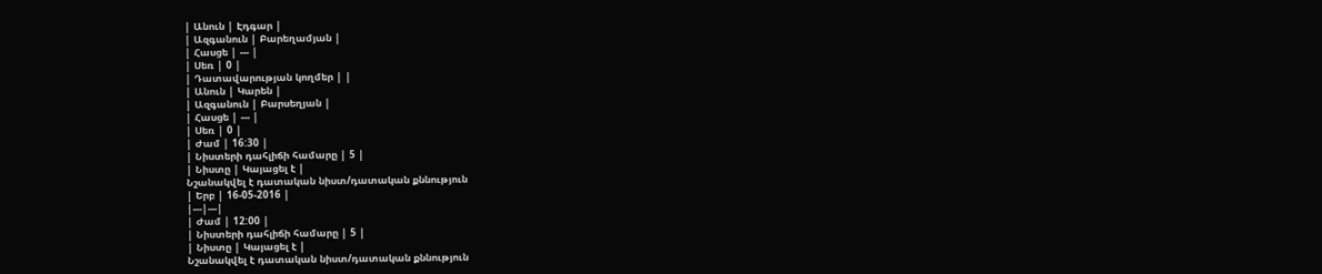| Անուն | Էդգար |
| Ազգանուն | Բարեղամյան |
| Հասցե | --- |
| Սեռ | 0 |
| Դատավարության կողմեր | |
| Անուն | Կարեն |
| Ազգանուն | Բարսեղյան |
| Հասցե | --- |
| Սեռ | 0 |
| Ժամ | 16:30 |
| Նիստերի դահլիճի համարը | 5 |
| Նիստը | Կայացել է |
Նշանակվել է դատական նիստ/դատական քննություն
| Երբ | 16-05-2016 |
|---|---|
| Ժամ | 12:00 |
| Նիստերի դահլիճի համարը | 5 |
| Նիստը | Կայացել է |
Նշանակվել է դատական նիստ/դատական քննություն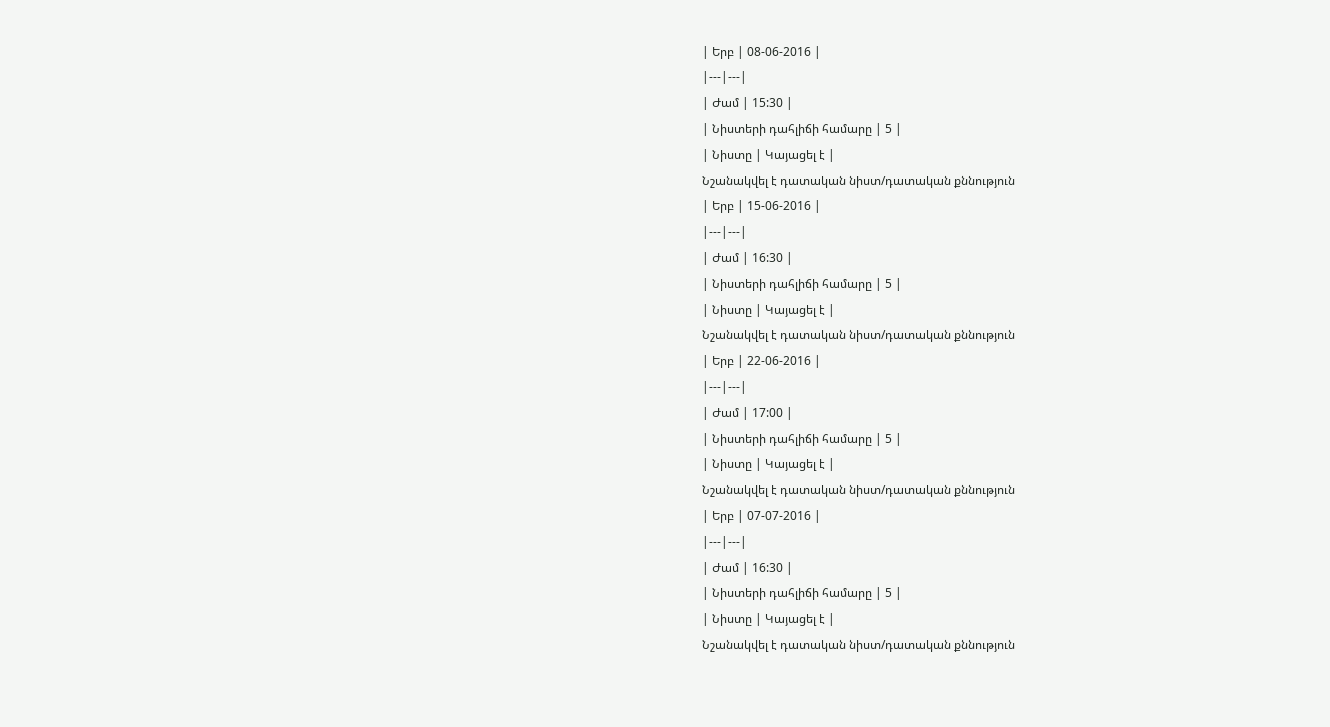| Երբ | 08-06-2016 |
|---|---|
| Ժամ | 15:30 |
| Նիստերի դահլիճի համարը | 5 |
| Նիստը | Կայացել է |
Նշանակվել է դատական նիստ/դատական քննություն
| Երբ | 15-06-2016 |
|---|---|
| Ժամ | 16:30 |
| Նիստերի դահլիճի համարը | 5 |
| Նիստը | Կայացել է |
Նշանակվել է դատական նիստ/դատական քննություն
| Երբ | 22-06-2016 |
|---|---|
| Ժամ | 17:00 |
| Նիստերի դահլիճի համարը | 5 |
| Նիստը | Կայացել է |
Նշանակվել է դատական նիստ/դատական քննություն
| Երբ | 07-07-2016 |
|---|---|
| Ժամ | 16:30 |
| Նիստերի դահլիճի համարը | 5 |
| Նիստը | Կայացել է |
Նշանակվել է դատական նիստ/դատական քննություն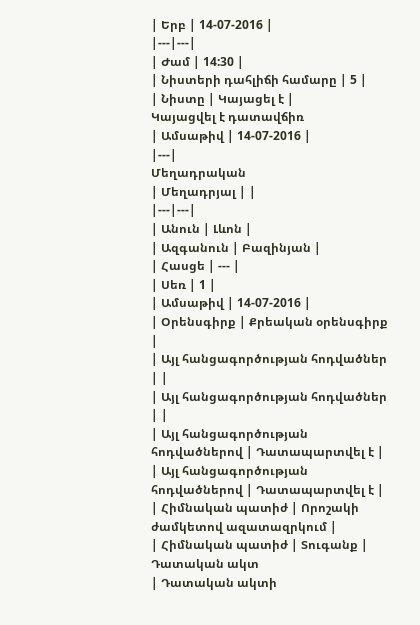| Երբ | 14-07-2016 |
|---|---|
| Ժամ | 14:30 |
| Նիստերի դահլիճի համարը | 5 |
| Նիստը | Կայացել է |
Կայացվել է դատավճիռ
| Ամսաթիվ | 14-07-2016 |
|---|
Մեղադրական
| Մեղադրյալ | |
|---|---|
| Անուն | Լևոն |
| Ազգանուն | Բազինյան |
| Հասցե | --- |
| Սեռ | 1 |
| Ամսաթիվ | 14-07-2016 |
| Օրենսգիրք | Քրեական օրենսգիրք |
| Այլ հանցագործության հոդվածներ | |
| Այլ հանցագործության հոդվածներ | |
| Այլ հանցագործության հոդվածներով | Դատապարտվել է |
| Այլ հանցագործության հոդվածներով | Դատապարտվել է |
| Հիմնական պատիժ | Որոշակի ժամկետով ազատազրկում |
| Հիմնական պատիժ | Տուգանք |
Դատական ակտ
| Դատական ակտի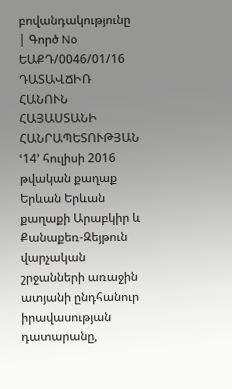բովանդակությունը | Գործ No ԵԱՔԴ/0046/01/16 ԴԱՏԱՎՃԻՌ ՀԱՆՈՒՆ ՀԱՅԱՍՏԱՆԻ ՀԱՆՐԱՊԵՏՈՒԹՅԱՆ ՙ14՚ հուլիսի 2016 թվական քաղաք Երևան Երևան քաղաքի Արաբկիր և Քանաքեռ-Զեյթուն վարչական շրջանների առաջին ատյանի ընդհանուր իրավասության դատարանը,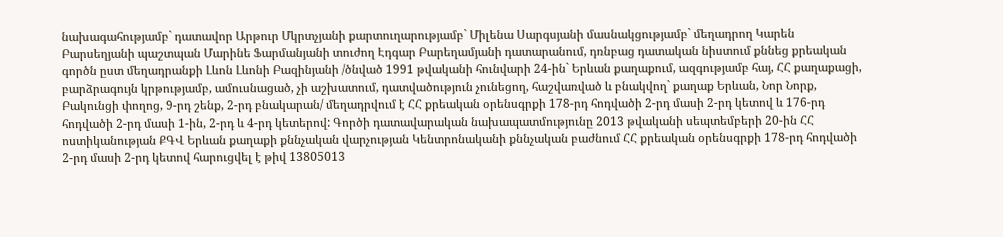նախագահությամբ` դատավոր Արթուր Մկրտչյանի քարտուղարությամբ` Միլենա Սարգսյանի մասնակցությամբ` մեղադրող Կարեն Բարսեղյանի պաշտպան Մարինե Ֆարմանյանի տուժող Էդգար Բարեղամյանի դատարանում, դռնբաց դատական նիստում քննեց քրեական գործն ըստ մեղադրանքի Լևոն Լևոնի Բազինյանի /ծնված 1991 թվականի հունվարի 24-ին` Երևան քաղաքում, ազգությամբ հայ, ՀՀ քաղաքացի, բարձրագույն կրթությամբ, ամուսնացած, չի աշխատում, դատվածություն չունեցող, հաշվառված և բնակվող` քաղաք Երևան, Նոր Նորք, Բակունցի փողոց, 9-րդ շենք, 2-րդ բնակարան/ մեղադրվում է ՀՀ քրեական օրենսգրքի 178-րդ հոդվածի 2-րդ մասի 2-րդ կետով և 176-րդ հոդվածի 2-րդ մասի 1-ին, 2-րդ և 4-րդ կետերով: Գործի դատավարական նախապատմությունը 2013 թվականի սեպտեմբերի 20-ին ՀՀ ոստիկանության ՔԳՎ Երևան քաղաքի քննչական վարչության Կենտրոնականի քննչական բաժնում ՀՀ քրեական օրենսգրքի 178-րդ հոդվածի 2-րդ մասի 2-րդ կետով հարուցվել է թիվ 13805013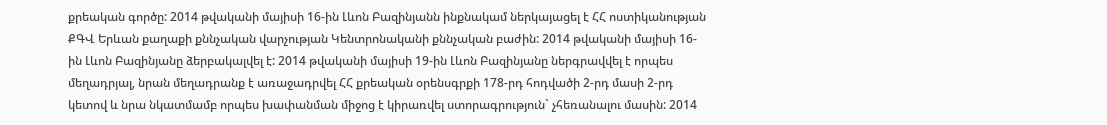քրեական գործը: 2014 թվականի մայիսի 16-ին Լևոն Բազինյանն ինքնակամ ներկայացել է ՀՀ ոստիկանության ՔԳՎ Երևան քաղաքի քննչական վարչության Կենտրոնականի քննչական բաժին: 2014 թվականի մայիսի 16-ին Լևոն Բազինյանը ձերբակալվել է: 2014 թվականի մայիսի 19-ին Լևոն Բազինյանը ներգրավվել է որպես մեղադրյալ, նրան մեղադրանք է առաջադրվել ՀՀ քրեական օրենսգրքի 178-րդ հոդվածի 2-րդ մասի 2-րդ կետով և նրա նկատմամբ որպես խափանման միջոց է կիրառվել ստորագրություն` չհեռանալու մասին: 2014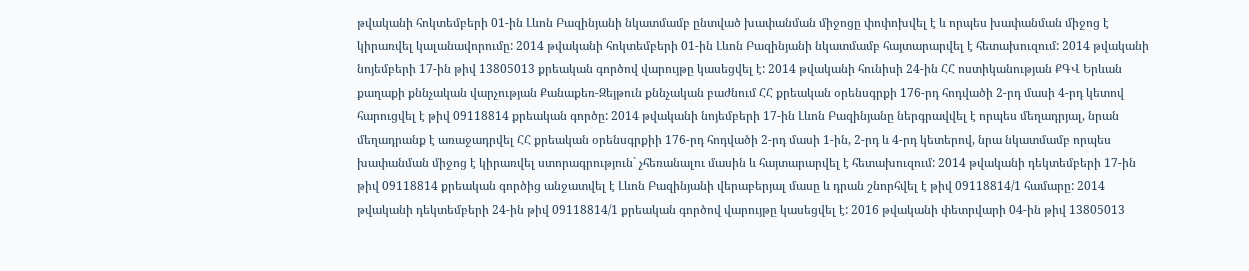թվականի հոկտեմբերի 01-ին Լևոն Բազինյանի նկատմամբ ընտված խափանման միջոցը փոփոխվել է և որպես խափանման միջոց է կիրառվել կալանավորումը: 2014 թվականի հոկտեմբերի 01-ին Լևոն Բազինյանի նկատմամբ հայտարարվել է հետախուզում: 2014 թվականի նոյեմբերի 17-ին թիվ 13805013 քրեական գործով վարույթը կասեցվել է: 2014 թվականի հունիսի 24-ին ՀՀ ոստիկանության ՔԳՎ Երևան քաղաքի քննչական վարչության Քանաքեռ-Զեյթուն քննչական բաժնում ՀՀ քրեական օրենսգրքի 176-րդ հոդվածի 2-րդ մասի 4-րդ կետով հարուցվել է թիվ 09118814 քրեական գործը: 2014 թվականի նոյեմբերի 17-ին Լևոն Բազինյանը ներգրավվել է որպես մեղադրյալ, նրան մեղադրանք է առաջադրվել ՀՀ քրեական օրենսգրքիի 176-րդ հոդվածի 2-րդ մասի 1-ին, 2-րդ և 4-րդ կետերով, նրա նկատմամբ որպես խափանման միջոց է կիրառվել ստորագրություն` չհեռանալու մասին և հայտարարվել է հետախուզում: 2014 թվականի դեկտեմբերի 17-ին թիվ 09118814 քրեական գործից անջատվել է Լևոն Բազինյանի վերաբերյալ մասը և դրան շնորհվել է թիվ 09118814/1 համարը: 2014 թվականի դեկտեմբերի 24-ին թիվ 09118814/1 քրեական գործով վարույթը կասեցվել է: 2016 թվականի փետրվարի 04-ին թիվ 13805013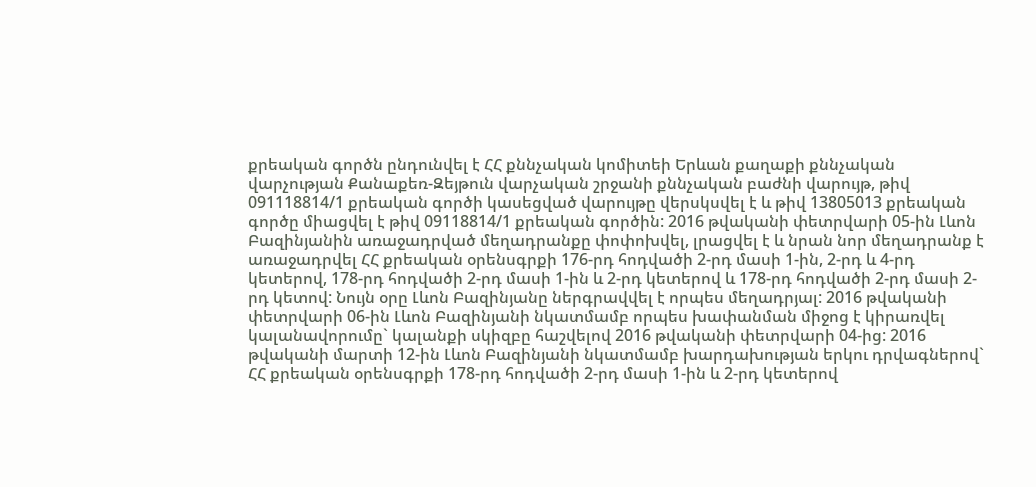քրեական գործն ընդունվել է ՀՀ քննչական կոմիտեի Երևան քաղաքի քննչական վարչության Քանաքեռ-Զեյթուն վարչական շրջանի քննչական բաժնի վարույթ, թիվ 091118814/1 քրեական գործի կասեցված վարույթը վերսկսվել է և թիվ 13805013 քրեական գործը միացվել է թիվ 09118814/1 քրեական գործին: 2016 թվականի փետրվարի 05-ին Լևոն Բազինյանին առաջադրված մեղադրանքը փոփոխվել, լրացվել է և նրան նոր մեղադրանք է առաջադրվել ՀՀ քրեական օրենսգրքի 176-րդ հոդվածի 2-րդ մասի 1-ին, 2-րդ և 4-րդ կետերով, 178-րդ հոդվածի 2-րդ մասի 1-ին և 2-րդ կետերով և 178-րդ հոդվածի 2-րդ մասի 2-րդ կետով: Նույն օրը Լևոն Բազինյանը ներգրավվել է որպես մեղադրյալ: 2016 թվականի փետրվարի 06-ին Լևոն Բազինյանի նկատմամբ որպես խափանման միջոց է կիրառվել կալանավորումը` կալանքի սկիզբը հաշվելով 2016 թվականի փետրվարի 04-ից: 2016 թվականի մարտի 12-ին Լևոն Բազինյանի նկատմամբ խարդախության երկու դրվագներով` ՀՀ քրեական օրենսգրքի 178-րդ հոդվածի 2-րդ մասի 1-ին և 2-րդ կետերով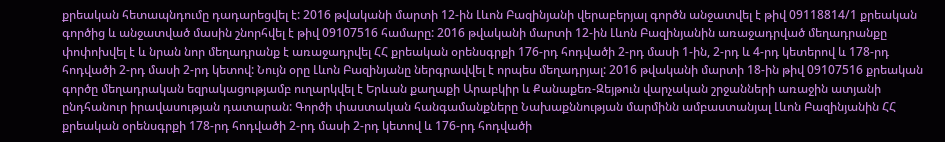քրեական հետապնդումը դադարեցվել է: 2016 թվականի մարտի 12-ին Լևոն Բազինյանի վերաբերյալ գործն անջատվել է թիվ 09118814/1 քրեական գործից և անջատված մասին շնորհվել է թիվ 09107516 համարը: 2016 թվականի մարտի 12-ին Լևոն Բազինյանին առաջադրված մեղադրանքը փոփոխվել է և նրան նոր մեղադրանք է առաջադրվել ՀՀ քրեական օրենսգրքի 176-րդ հոդվածի 2-րդ մասի 1-ին, 2-րդ և 4-րդ կետերով և 178-րդ հոդվածի 2-րդ մասի 2-րդ կետով: Նույն օրը Լևոն Բազինյանը ներգրավվել է որպես մեղադրյալ: 2016 թվականի մարտի 18-ին թիվ 09107516 քրեական գործը մեղադրական եզրակացությամբ ուղարկվել է Երևան քաղաքի Արաբկիր և Քանաքեռ-Զեյթուն վարչական շրջանների առաջին ատյանի ընդհանուր իրավասության դատարան: Գործի փաստական հանգամանքները Նախաքննության մարմինն ամբաստանյալ Լևոն Բազինյանին ՀՀ քրեական օրենսգրքի 178-րդ հոդվածի 2-րդ մասի 2-րդ կետով և 176-րդ հոդվածի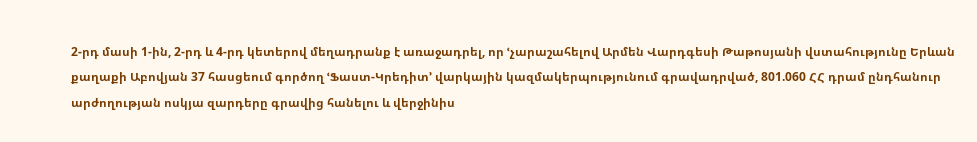2-րդ մասի 1-ին, 2-րդ և 4-րդ կետերով մեղադրանք է առաջադրել, որ ՙչարաշահելով Արմեն Վարդգեսի Թաթոսյանի վստահությունը Երևան քաղաքի Աբովյան 37 հասցեում գործող ՙՖաստ-Կրեդիտ՚ վարկային կազմակերպությունում գրավադրված, 801.060 ՀՀ դրամ ընդհանուր արժողության ոսկյա զարդերը գրավից հանելու և վերջինիս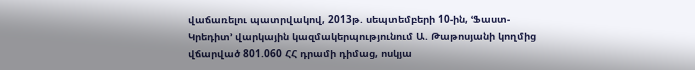վաճառելու պատրվակով, 2013թ. սեպտեմբերի 10-ին, ՙՖաստ-Կրեդիտ՚ վարկային կազմակերպությունում Ա. Թաթոսյանի կողմից վճարված 801.060 ՀՀ դրամի դիմաց, ոսկյա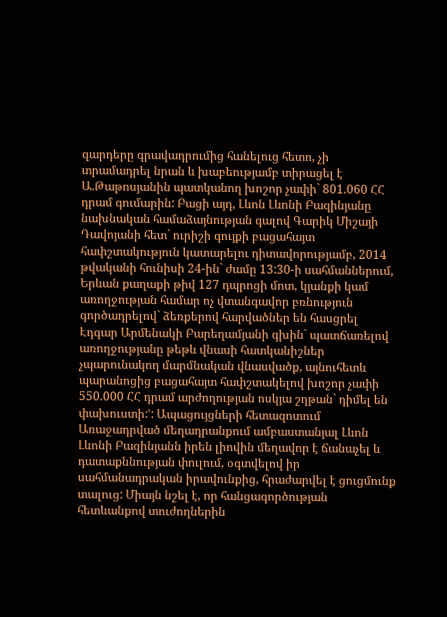զարդերը գրավադրումից հանելուց հետո, չի տրամադրել նրան և խաբեությամբ տիրացել է Ա.Թաթոսյանին պատկանող խոշոր չափի` 801.060 ՀՀ դրամ գումարին: Բացի այդ, Լևոն Լևոնի Բազինյանը նախնական համաձայնության գալով Գարիկ Միշայի Դավոյանի հետ` ուրիշի գույքի բացահայտ հափշտակություն կատարելու դիտավորությամբ, 2014 թվականի հունիսի 24-ին` ժամը 13:30-ի սահմաններում, Երևան քաղաքի թիվ 127 դպրոցի մոտ, կյանքի կամ առողջության համար ոչ վտանգավոր բռնություն գործադրելով` ձեռքերով հարվածներ են հասցրել Էդգար Արմենակի Բարեղամյանի գխին` պատճառելով առողջությանը թեթև վնասի հատկանիշներ չպարունակող մարմնական վնասվածք, այնուհետև պարանոցից բացահայտ հափշտակելով խոշոր չափի 550.000 ՀՀ դրամ արժողության ոսկյա շղթան` դիմել են փախուստի:՚: Ապացույցների հետազոտում Առաջադրված մեղադրանքում ամբաստանյալ Լևոն Լևոնի Բազինյանն իրեն լիովին մեղավոր է ճանաչել և դատաքննության փուլում, օգտվելով իր սահմանադրական իրավունքից, հրաժարվել է ցուցմունք տալուց: Միայն նշել է, որ հանցագործության հետևանքով տուժողներին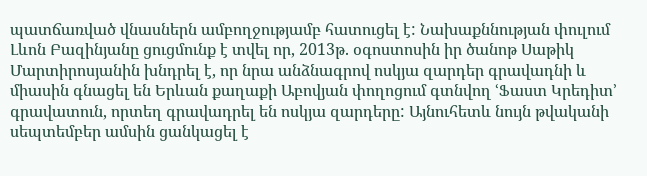պատճառված վնասներն ամբողջությամբ հատուցել է: Նախաքննության փուլում Լևոն Բազինյանը ցուցմունք է տվել որ, 2013թ. օգոստոսին իր ծանոթ Սաթիկ Մարտիրոսյանին խնդրել է, որ նրա անձնագրով ոսկյա զարդեր գրավադնի և միասին գնացել են Երևան քաղաքի Աբովյան փողոցում գտնվող ՙՖաստ Կրեդիտ՚ գրավատուն, որտեղ գրավադրել են ոսկյա զարդերը: Այնուհետև նույն թվականի սեպտեմբեր ամսին ցանկացել է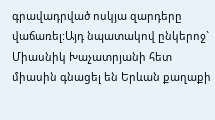գրավադրված ոսկյա զարդերը վաճառել:Այդ նպատակով ընկերոջ` Միասնիկ Խաչատրյանի հետ միասին գնացել են Երևան քաղաքի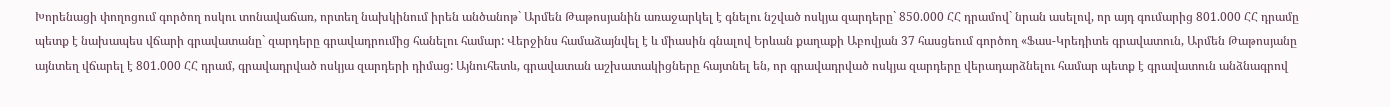Խորենացի փողոցում գործող ոսկու տոնավաճառ, որտեղ նախկինում իրեն անծանոթ` Արմեն Թաթոսյանին առաջարկել է գնելու նշված ոսկյա զարդերը` 850.000 ՀՀ դրամով` նրան ասելով, որ այդ գումարից 801.000 ՀՀ դրամը պետք է նախապես վճարի գրավատանը` զարդերը գրավադրումից հանելու համար: Վերջինս համաձայնվել է և միասին գնալով Երևան քաղաքի Աբովյան 37 հասցեում գործող «Ֆաս-Կրեդիտե գրավատուն, Արմեն Թաթոսյանը այնտեղ վճարել է 801.000 ՀՀ դրամ, գրավադրված ոսկյա զարդերի դիմաց: Այնուհետև, գրավատան աշխատակիցները հայտնել են, որ գրավադրված ոսկյա զարդերը վերադարձնելու համար պետք է գրավատուն անձնագրով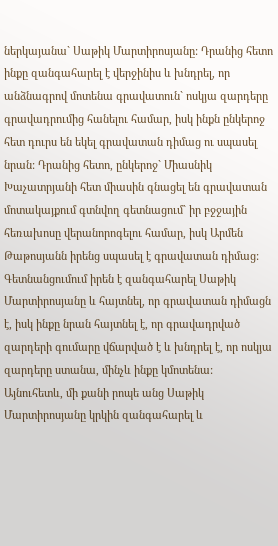ներկայանա` Սաթիկ Մարտիրոսյանը: Դրանից հետո ինքը զանգահարել է վերջինիս և խնդրել, որ անձնագրով մոտենա գրավատուն` ոսկյա զարդերը գրավադրումից հանելու համար, իսկ ինքն ընկերոջ հետ դուրս են եկել գրավատան դիմաց ու սպասել նրան: Դրանից հետո, ընկերոջ` Միասնիկ Խաչատրյանի հետ միասին գնացել են գրավատան մոտակայքում գտնվող գետնացում` իր բջջային հեռախոսը վերանորոգելու համար, իսկ Արմեն Թաթոսյանն իրենց սպասել է գրավատան դիմաց: Գետնանցումում իրեն է զանգահարել Սաթիկ Մարտիրոսյանը և հայտնել, որ գրավատան դիմացն է, իսկ ինքը նրան հայտնել է, որ գրավադրված զարդերի գումարը վճարված է և խնդրել է, որ ոսկյա զարդերը ստանա, մինչև ինքը կմոտենա: Այնուհետև, մի քանի րոպե անց Սաթիկ Մարտիրոսյանը կրկին զանգահարել և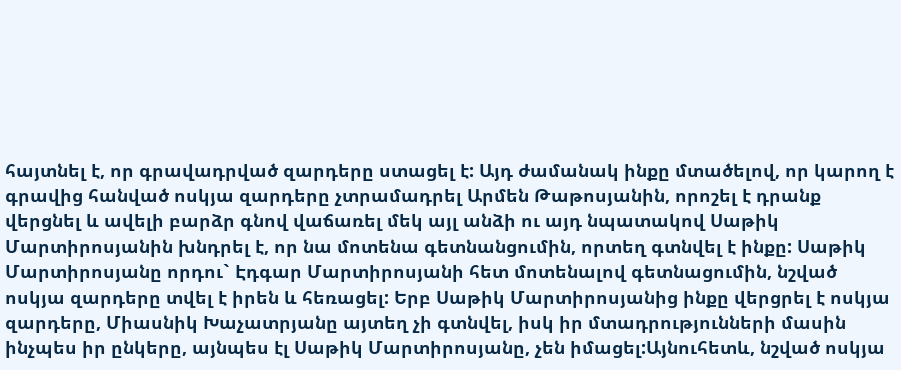հայտնել է, որ գրավադրված զարդերը ստացել է: Այդ ժամանակ ինքը մտածելով, որ կարող է գրավից հանված ոսկյա զարդերը չտրամադրել Արմեն Թաթոսյանին, որոշել է դրանք վերցնել և ավելի բարձր գնով վաճառել մեկ այլ անձի ու այդ նպատակով Սաթիկ Մարտիրոսյանին խնդրել է, որ նա մոտենա գետնանցումին, որտեղ գտնվել է ինքը: Սաթիկ Մարտիրոսյանը որդու` Էդգար Մարտիրոսյանի հետ մոտենալով գետնացումին, նշված ոսկյա զարդերը տվել է իրեն և հեռացել: Երբ Սաթիկ Մարտիրոսյանից ինքը վերցրել է ոսկյա զարդերը, Միասնիկ Խաչատրյանը այտեղ չի գտնվել, իսկ իր մտադրությունների մասին ինչպես իր ընկերը, այնպես էլ Սաթիկ Մարտիրոսյանը, չեն իմացել:Այնուհետև, նշված ոսկյա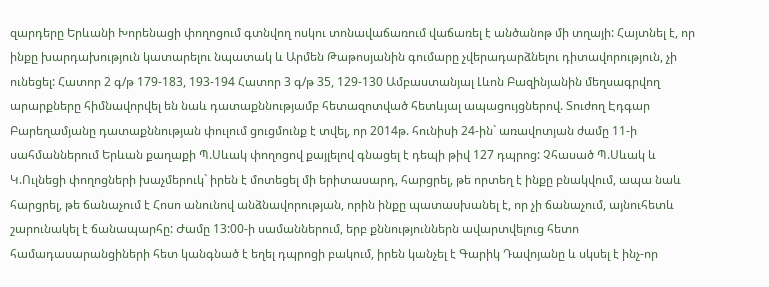զարդերը Երևանի Խորենացի փողոցում գտնվող ոսկու տոնավաճառում վաճառել է անծանոթ մի տղայի: Հայտնել է, որ ինքը խարդախություն կատարելու նպատակ և Արմեն Թաթոսյանին գումարը չվերադարձնելու դիտավորություն, չի ունեցել: Հատոր 2 գ/թ 179-183, 193-194 Հատոր 3 գ/թ 35, 129-130 Ամբաստանյալ Լևոն Բազինյանին մեղսագրվող արարքները հիմնավորվել են նաև դատաքննությամբ հետազոտված հետևյալ ապացույցներով. Տուժող Էդգար Բարեղամյանը դատաքննության փուլում ցուցմունք է տվել, որ 2014թ. հունիսի 24-ին` առավոտյան ժամը 11-ի սահմաններում Երևան քաղաքի Պ.Սևակ փողոցով քայլելով գնացել է դեպի թիվ 127 դպրոց: Չհասած Պ.Սևակ և Կ.Ուլնեցի փողոցների խաչմերուկ` իրեն է մոտեցել մի երիտասարդ, հարցրել, թե որտեղ է ինքը բնակվում, ապա նաև հարցրել, թե ճանաչում է Հոսո անունով անձնավորության, որին ինքը պատասխանել է, որ չի ճանաչում, այնուհետև շարունակել է ճանապարհը: Ժամը 13:00-ի սամաններում, երբ քննություններն ավարտվելուց հետո համադասարանցիների հետ կանգնած է եղել դպրոցի բակում, իրեն կանչել է Գարիկ Դավոյանը և սկսել է ինչ-որ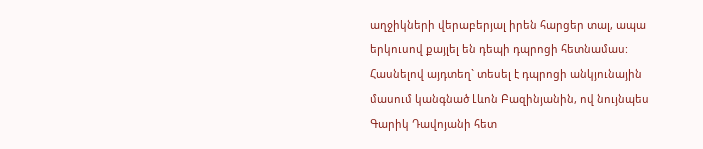աղջիկների վերաբերյալ իրեն հարցեր տալ, ապա երկուսով քայլել են դեպի դպրոցի հետնամաս: Հասնելով այդտեղ` տեսել է դպրոցի անկյունային մասում կանգնած Լևոն Բազինյանին, ով նույնպես Գարիկ Դավոյանի հետ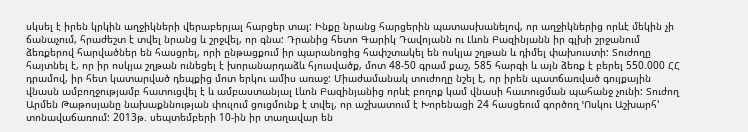սկսել է իրեն կրկին աղջիկների վերաբերյալ հարցեր տալ: Ինքը նրանց հարցերին պատասխանելով, որ աղջիկներից որևէ մեկին չի ճանաչում, հրաժեշտ է տվել նրանց և շրջվել, որ գնա: Դրանից հետո Գարիկ Դավոյանն ու Լևոն Բազինյանն իր գլխի շրջանում ձեռքերով հարվածներ են հասցրել, որի ընթացքում իր պարանոցից հափշտակել են ոսկյա շղթան և դիմել փախուստի: Տուժողը հայտնել է, որ իր ոսկյա շղթան ունեցել է խորանարդաձև հյուսվածք, մոտ 48-50 գրամ քաշ, 585 հարգի և այն ձեռք է բերել 550.000 ՀՀ դրամով, իր հետ կատարված դեպքից մոտ երկու ամիս առաջ: Միաժամանակ տուժողը նշել է, որ իրեն պատճառված գույքային վնասն ամբողջությամբ հատուցվել է և ամբաստանյալ Լևոն Բազինյանից որևէ բողոք կամ վնասի հատուցման պահանջ չունի: Տուժող Արմեն Թաթոսյանը նախաքննության փուլում ցուցմունք է տվել, որ աշխատում է Խորենացի 24 հասցեում գործող ՙՈսկու Աշխարհ՚ տոնավաճառում: 2013թ. սեպտեմբերի 10-ին իր տաղավար են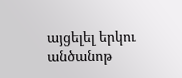այցելել երկու անծանոթ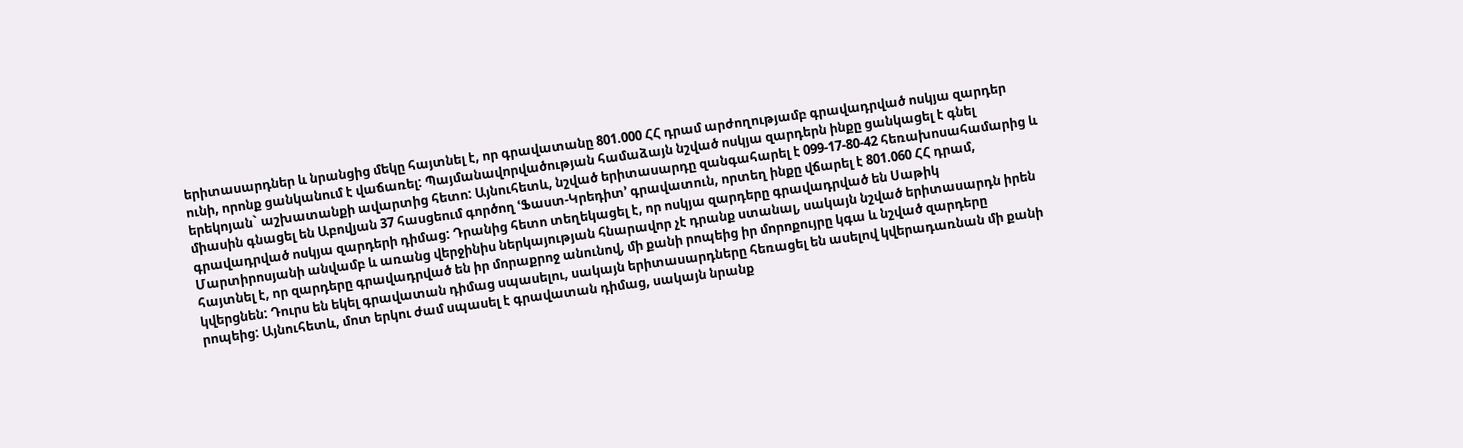երիտասարդներ և նրանցից մեկը հայտնել է, որ գրավատանը 801.000 ՀՀ դրամ արժողությամբ գրավադրված ոսկյա զարդեր ունի, որոնք ցանկանում է վաճառել: Պայմանավորվածության համաձայն նշված ոսկյա զարդերն ինքը ցանկացել է գնել երեկոյան` աշխատանքի ավարտից հետո: Այնուհետև, նշված երիտասարդը զանգահարել է 099-17-80-42 հեռախոսահամարից և միասին գնացել են Աբովյան 37 հասցեում գործող ՙՖաստ-Կրեդիտ՚ գրավատուն, որտեղ ինքը վճարել է 801.060 ՀՀ դրամ, գրավադրված ոսկյա զարդերի դիմաց: Դրանից հետո տեղեկացել է, որ ոսկյա զարդերը գրավադրված են Սաթիկ Մարտիրոսյանի անվամբ և առանց վերջինիս ներկայության հնարավոր չէ դրանք ստանալ, սակայն նշված երիտասարդն իրեն հայտնել է, որ զարդերը գրավադրված են իր մորաքրոջ անունով, մի քանի րոպեից իր մորոքույրը կգա և նշված զարդերը կվերցնեն: Դուրս են եկել գրավատան դիմաց սպասելու, սակայն երիտասարդները հեռացել են ասելով կվերադառնան մի քանի րոպեից: Այնուհետև, մոտ երկու ժամ սպասել է գրավատան դիմաց, սակայն նրանք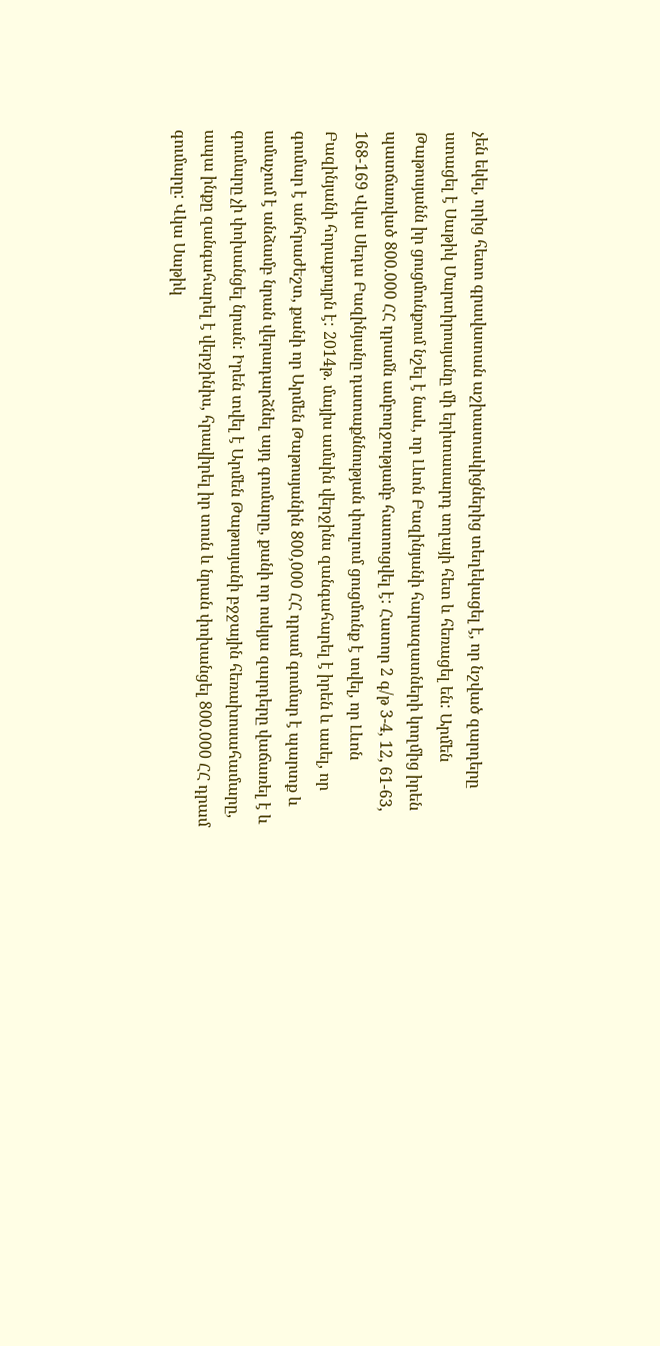չեն եկել, որից հետո գրավատան աշխատակիցներից տեղեկացել է, որ նշված զարդերը ստացել է Սաթիկ Մարտիրոսյանը մի երիտասարդ տղայի հետ և հեռացել են: Արմեն Թաթոսյանն իր ցուցմունքում նշել է նաև, որ Լևոն Բազինյանի հարազատների կողմից իրեն պատճառված 800.000 ՀՀ դրամն ամբողջությամբ հատուցվել է: Հատոր 2 գ/թ 3-4, 12, 61-63, 168-169 Վկա Սեդա Բազինյանը դատաքննության փուլում ցուցմունք է տվել, որ Լևոն Բազինյանի հորաքույրն է: 2014թ. մայիս ամսին վերջինս զանգահարել է իրեն և ասել, որ գումար է անհրաժեշտ, քանի որ Արմեն Թաթոսյանին 800,000 ՀՀ դրամ գումար է պարտք և ամաչում է անձամբ նրան վերադարձնել այդ գումարը, քանի որ ոսկյա զարդերը վաճառել է և գումարը չի փոխանցել նրան: Իրեն տվել է Արմեն Թաթոսյանի բջջային հեռախոսահամարը, ապա ինքը զանգահարել է վերջինիս, հրավիրել իր տուն և նրան փոխանցել 800.000 ՀՀ դրամ գումարը: Վկա Սաթիկ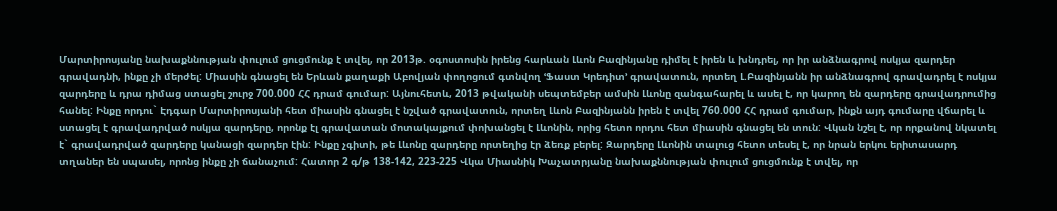Մարտիրոսյանը նախաքննության փուլում ցուցմունք է տվել, որ 2013թ. օգոստոսին իրենց հարևան Լևոն Բազինյանը դիմել է իրեն և խնդրել, որ իր անձնագրով ոսկյա զարդեր գրավադնի, ինքը չի մերժել: Միասին գնացել են Երևան քաղաքի Աբովյան փողոցում գտնվող ՙՖաստ Կրեդիտ՚ գրավատուն, որտեղ Լ.Բազինյանն իր անձնագրով գրավադրել է ոսկյա զարդերը և դրա դիմաց ստացել շուրջ 700.000 ՀՀ դրամ գումար: Այնուհետև, 2013 թվականի սեպտեմբեր ամսին Լևոնը զանգահարել և ասել է, որ կարող են զարդերը գրավադրումից հանել: Ինքը որդու` Էդգար Մարտիրոսյանի հետ միասին գնացել է նշված գրավատուն, որտեղ Լևոն Բազինյանն իրեն է տվել 760.000 ՀՀ դրամ գումար, ինքն այդ գումարը վճարել և ստացել է գրավադրված ոսկյա զարդերը, որոնք էլ գրավատան մոտակայքում փոխանցել է Լևոնին, որից հետո որդու հետ միասին գնացել են տուն: Վկան նշել է, որ որքանով նկատել է` գրավադրված զարդերը կանացի զարդեր էին: Ինքը չգիտի, թե Լևոնը զարդերը որտեղից էր ձեռք բերել: Զարդերը Լևոնին տալուց հետո տեսել է, որ նրան երկու երիտասարդ տղաներ են սպասել, որոնց ինքը չի ճանաչում: Հատոր 2 գ/թ 138-142, 223-225 Վկա Միասնիկ Խաչատրյանը նախաքննության փուլում ցուցմունք է տվել, որ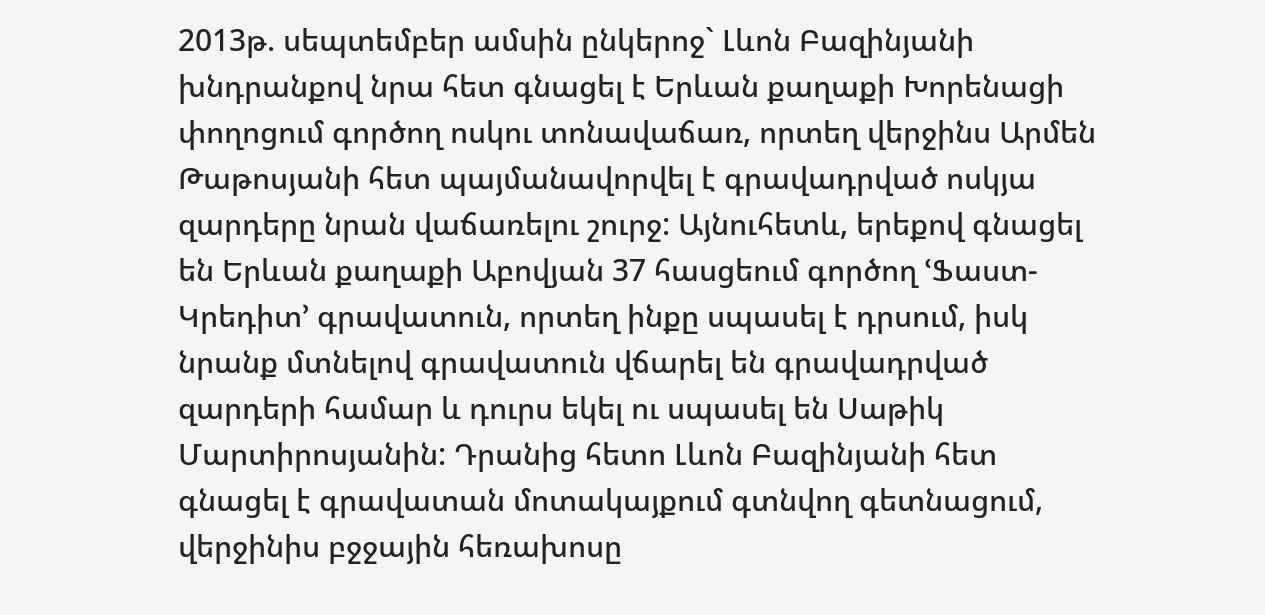2013թ. սեպտեմբեր ամսին ընկերոջ` Լևոն Բազինյանի խնդրանքով նրա հետ գնացել է Երևան քաղաքի Խորենացի փողոցում գործող ոսկու տոնավաճառ, որտեղ վերջինս Արմեն Թաթոսյանի հետ պայմանավորվել է գրավադրված ոսկյա զարդերը նրան վաճառելու շուրջ: Այնուհետև, երեքով գնացել են Երևան քաղաքի Աբովյան 37 հասցեում գործող ՙՖաստ-Կրեդիտ՚ գրավատուն, որտեղ ինքը սպասել է դրսում, իսկ նրանք մտնելով գրավատուն վճարել են գրավադրված զարդերի համար և դուրս եկել ու սպասել են Սաթիկ Մարտիրոսյանին: Դրանից հետո Լևոն Բազինյանի հետ գնացել է գրավատան մոտակայքում գտնվող գետնացում, վերջինիս բջջային հեռախոսը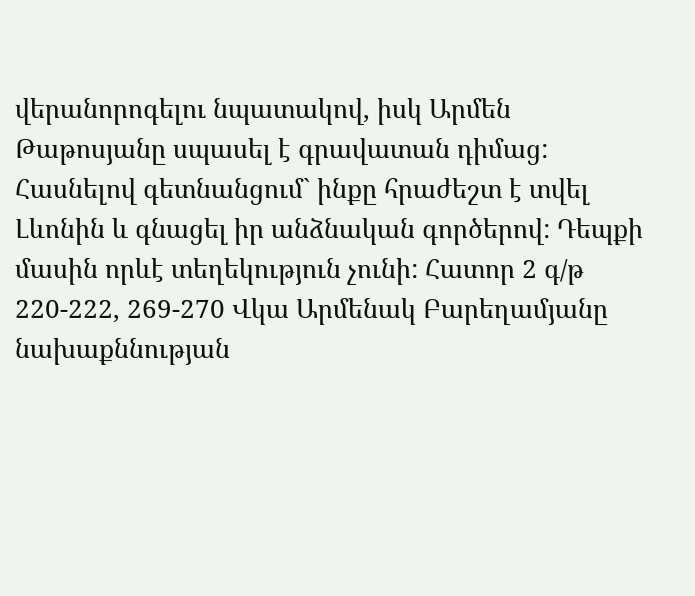վերանորոգելու նպատակով, իսկ Արմեն Թաթոսյանը սպասել է գրավատան դիմաց: Հասնելով գետնանցում` ինքը հրաժեշտ է տվել Լևոնին և գնացել իր անձնական գործերով: Դեպքի մասին որևէ տեղեկություն չունի: Հատոր 2 գ/թ 220-222, 269-270 Վկա Արմենակ Բարեղամյանը նախաքննության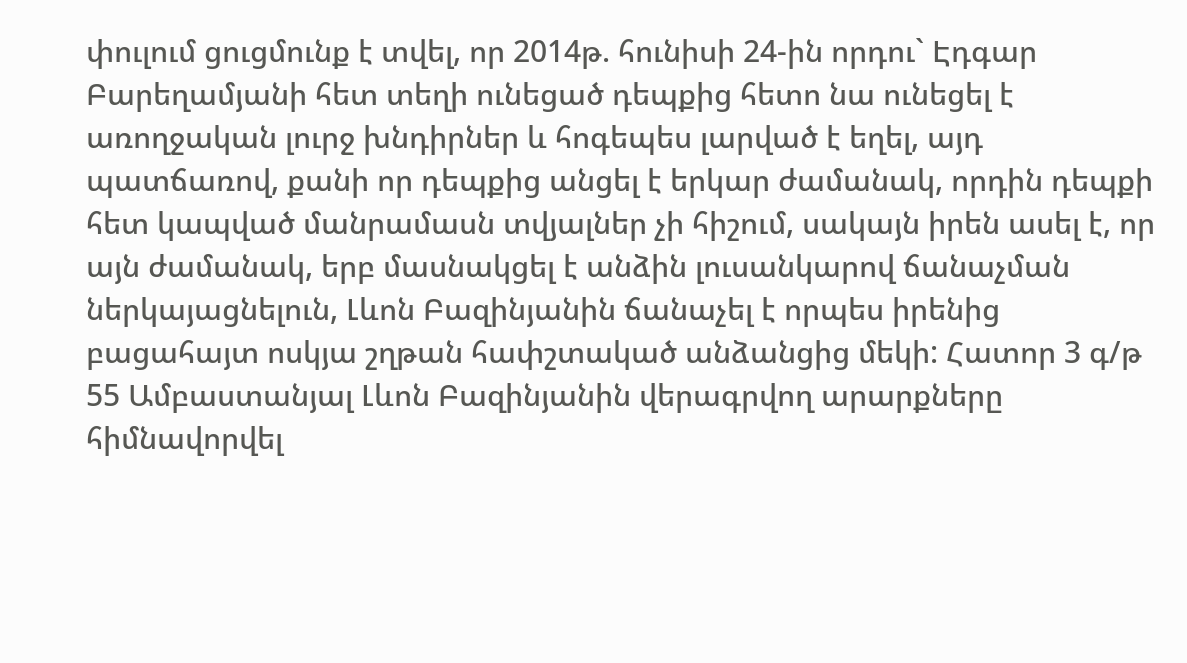փուլում ցուցմունք է տվել, որ 2014թ. հունիսի 24-ին որդու` Էդգար Բարեղամյանի հետ տեղի ունեցած դեպքից հետո նա ունեցել է առողջական լուրջ խնդիրներ և հոգեպես լարված է եղել, այդ պատճառով, քանի որ դեպքից անցել է երկար ժամանակ, որդին դեպքի հետ կապված մանրամասն տվյալներ չի հիշում, սակայն իրեն ասել է, որ այն ժամանակ, երբ մասնակցել է անձին լուսանկարով ճանաչման ներկայացնելուն, Լևոն Բազինյանին ճանաչել է որպես իրենից բացահայտ ոսկյա շղթան հափշտակած անձանցից մեկի: Հատոր 3 գ/թ 55 Ամբաստանյալ Լևոն Բազինյանին վերագրվող արարքները հիմնավորվել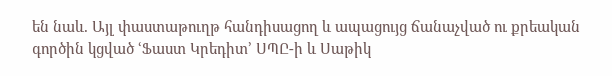են նաև. Այլ փաստաթուղթ հանդիսացող և ապացույց ճանաչված ու քրեական գործին կցված ՙՖաստ Կրեդիտ՚ ՍՊԸ-ի և Սաթիկ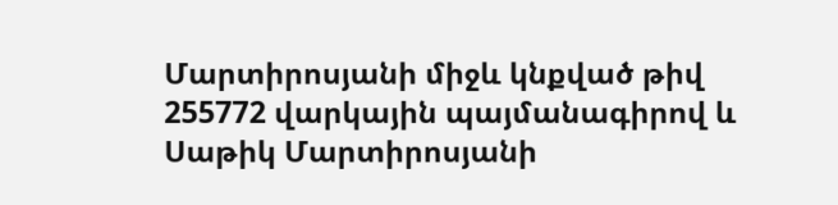Մարտիրոսյանի միջև կնքված թիվ 255772 վարկային պայմանագիրով և Սաթիկ Մարտիրոսյանի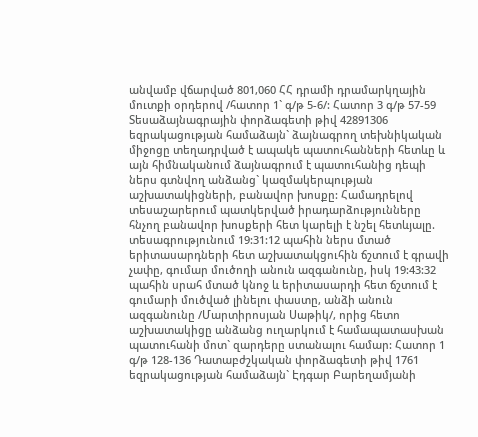անվամբ վճարված 801,060 ՀՀ դրամի դրամարկղային մուտքի օրդերով /հատոր 1` գ/թ 5-6/: Հատոր 3 գ/թ 57-59 Տեսաձայնագրային փորձագետի թիվ 42891306 եզրակացության համաձայն` ձայնագրող տեխնիկական միջոցը տեղադրված է ապակե պատուհանների հետևը և այն հիմնականում ձայնագրում է պատուհանից դեպի ներս գտնվող անձանց` կազմակերպության աշխատակիցների, բանավոր խոսքը: Համադրելով տեսաշարերում պատկերված իրադարձությունները հնչող բանավոր խոսքերի հետ կարելի է նշել հետևյալը. տեսագրությունում 19:31:12 պահին ներս մտած երիտասարդների հետ աշխատակցուհին ճշտում է գրավի չափը, գումար մուծողի անուն ազգանունը, իսկ 19:43:32 պահին սրահ մտած կնոջ և երիտասարդի հետ ճշտում է գումարի մուծված լինելու փաստը, անձի անուն ազգանունը /Մարտիրոսյան Սաթիկ/, որից հետո աշխատակիցը անձանց ուղարկում է համապատասխան պատուհանի մոտ` զարդերը ստանալու համար: Հատոր 1 գ/թ 128-136 Դատաբժշկական փորձագետի թիվ 1761 եզրակացության համաձայն` Էդգար Բարեղամյանի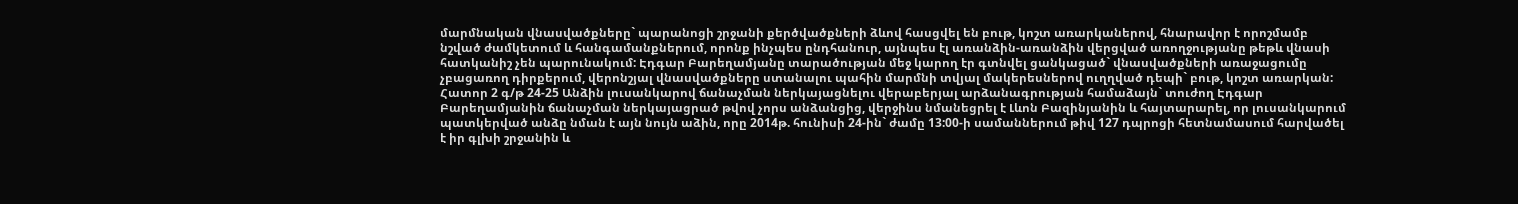մարմնական վնասվածքները` պարանոցի շրջանի քերծվածքների ձևով հասցվել են բութ, կոշտ առարկաներով, հնարավոր է որոշմամբ նշված ժամկետում և հանգամանքներում, որոնք ինչպես ընդհանուր, այնպես էլ առանձին-առանձին վերցված առողջությանը թեթև վնասի հատկանիշ չեն պարունակում: Էդգար Բարեղամյանը տարածության մեջ կարող էր գտնվել ցանկացած` վնասվածքների առաջացումը չբացառող դիրքերում, վերոնշյալ վնասվածքները ստանալու պահին մարմնի տվյալ մակերեսներով ուղղված դեպի` բութ, կոշտ առարկան: Հատոր 2 գ/թ 24-25 Անձին լուսանկարով ճանաչման ներկայացնելու վերաբերյալ արձանագրության համաձայն` տուժող Էդգար Բարեղամյանին ճանաչման ներկայացրած թվով չորս անձանցից, վերջինս նմանեցրել է Լևոն Բազինյանին և հայտարարել, որ լուսանկարում պատկերված անձը նման է այն նույն աձին, որը 2014թ. հունիսի 24-ին` ժամը 13:00-ի սամաններում թիվ 127 դպրոցի հետնամասում հարվածել է իր գլխի շրջանին և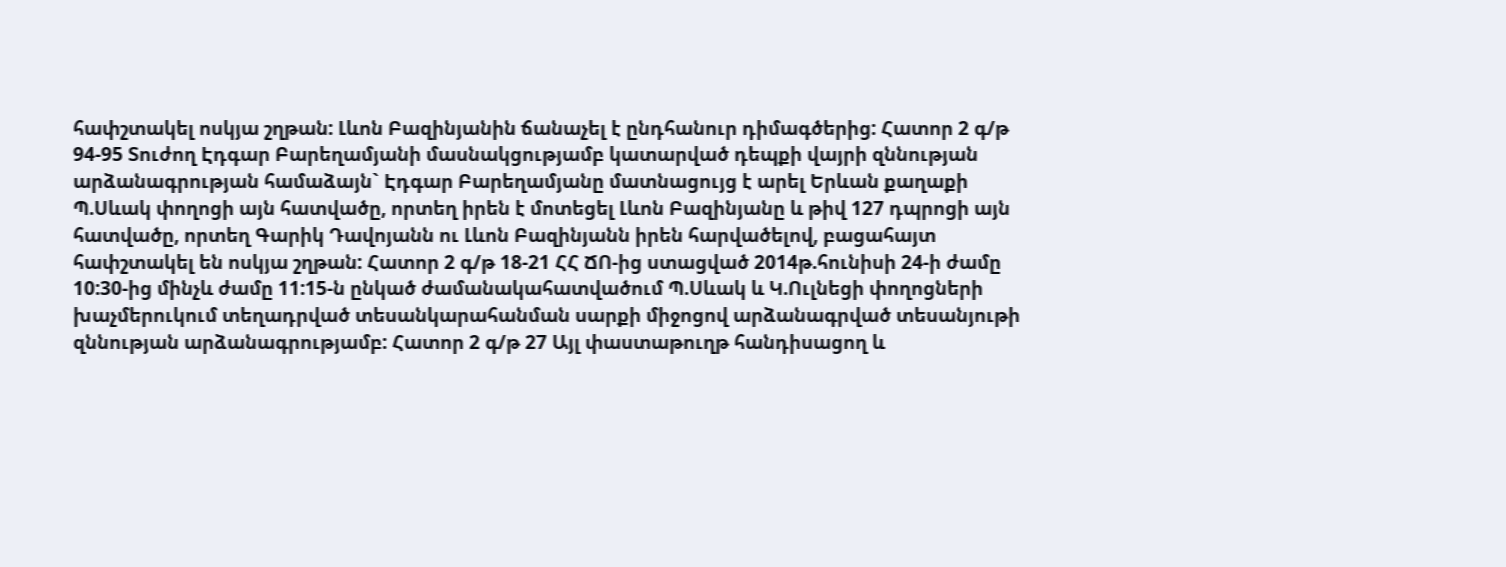հափշտակել ոսկյա շղթան: Լևոն Բազինյանին ճանաչել է ընդհանուր դիմագծերից: Հատոր 2 գ/թ 94-95 Տուժող Էդգար Բարեղամյանի մասնակցությամբ կատարված դեպքի վայրի զննության արձանագրության համաձայն` Էդգար Բարեղամյանը մատնացույց է արել Երևան քաղաքի Պ.Սևակ փողոցի այն հատվածը, որտեղ իրեն է մոտեցել Լևոն Բազինյանը և թիվ 127 դպրոցի այն հատվածը, որտեղ Գարիկ Դավոյանն ու Լևոն Բազինյանն իրեն հարվածելով, բացահայտ հափշտակել են ոսկյա շղթան: Հատոր 2 գ/թ 18-21 ՀՀ ՃՈ-ից ստացված 2014թ.հունիսի 24-ի ժամը 10:30-ից մինչև ժամը 11:15-ն ընկած ժամանակահատվածում Պ.Սևակ և Կ.Ուլնեցի փողոցների խաչմերուկում տեղադրված տեսանկարահանման սարքի միջոցով արձանագրված տեսանյութի զննության արձանագրությամբ: Հատոր 2 գ/թ 27 Այլ փաստաթուղթ հանդիսացող և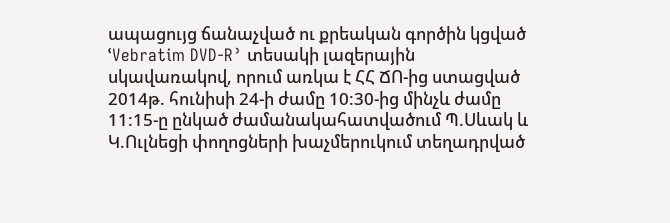ապացույց ճանաչված ու քրեական գործին կցված ՙVebratim DVD-R՚ տեսակի լազերային սկավառակով, որում առկա է ՀՀ ՃՈ-ից ստացված 2014թ. հունիսի 24-ի ժամը 10:30-ից մինչև ժամը 11:15-ը ընկած ժամանակահատվածում Պ.Սևակ և Կ.Ուլնեցի փողոցների խաչմերուկում տեղադրված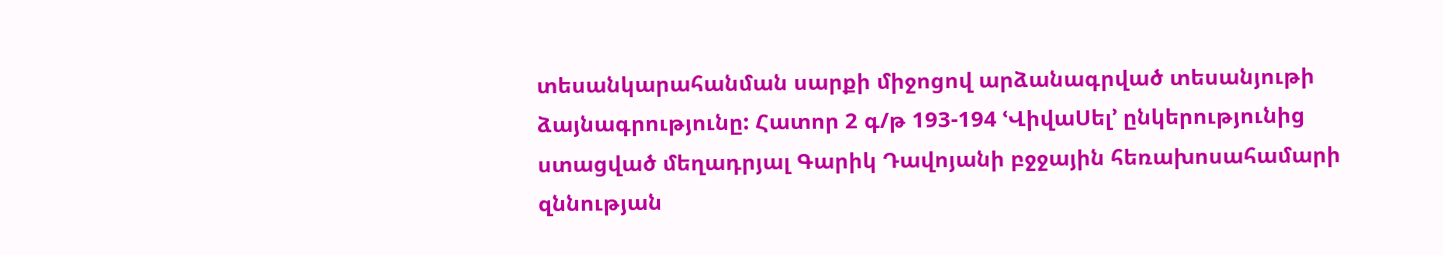տեսանկարահանման սարքի միջոցով արձանագրված տեսանյութի ձայնագրությունը: Հատոր 2 գ/թ 193-194 ՙՎիվաՍել՚ ընկերությունից ստացված մեղադրյալ Գարիկ Դավոյանի բջջային հեռախոսահամարի զննության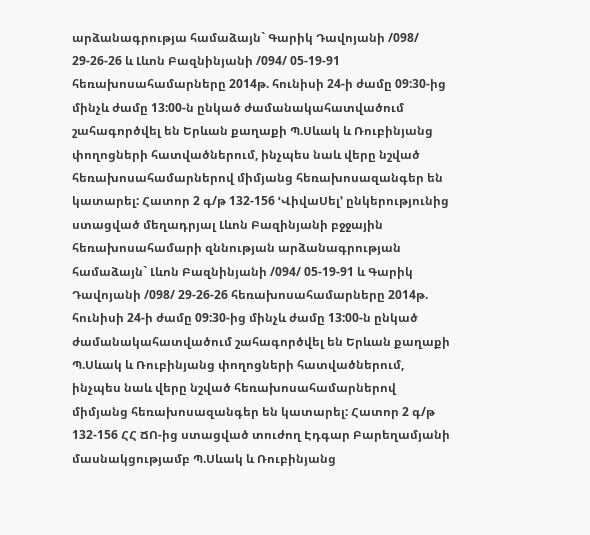արձանագրությա համաձայն` Գարիկ Դավոյանի /098/ 29-26-26 և Լևոն Բազնինյանի /094/ 05-19-91 հեռախոսահամարները 2014թ. հունիսի 24-ի ժամը 09:30-ից մինչև ժամը 13:00-ն ընկած ժամանակահատվածում շահագործվել են Երևան քաղաքի Պ.Սևակ և Ռուբինյանց փողոցների հատվածներում, ինչպես նաև վերը նշված հեռախոսահամարներով միմյանց հեռախոսազանգեր են կատարել: Հատոր 2 գ/թ 132-156 ՙՎիվաՍել՚ ընկերությունից ստացված մեղադրյալ Լևոն Բազինյանի բջջային հեռախոսահամարի զննության արձանագրության համաձայն` Լևոն Բազնինյանի /094/ 05-19-91 և Գարիկ Դավոյանի /098/ 29-26-26 հեռախոսահամարները 2014թ. հունիսի 24-ի ժամը 09:30-ից մինչև ժամը 13:00-ն ընկած ժամանակահատվածում շահագործվել են Երևան քաղաքի Պ.Սևակ և Ռուբինյանց փողոցների հատվածներում, ինչպես նաև վերը նշված հեռախոսահամարներով միմյանց հեռախոսազանգեր են կատարել: Հատոր 2 գ/թ 132-156 ՀՀ ՃՈ-ից ստացված տուժող Էդգար Բարեղամյանի մասնակցությամբ Պ.Սևակ և Ռուբինյանց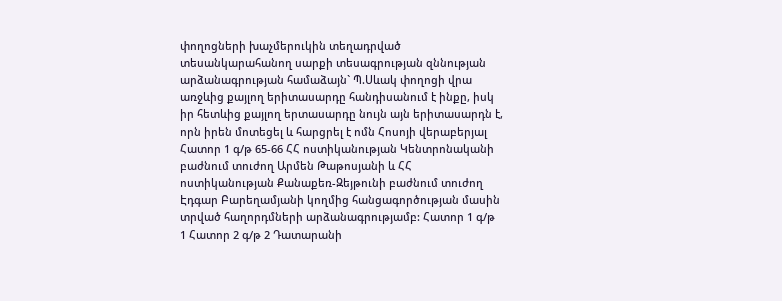փողոցների խաչմերուկին տեղադրված տեսանկարահանող սարքի տեսագրության զննության արձանագրության համաձայն` Պ.Սևակ փողոցի վրա առջևից քայլող երիտասարդը հանդիսանում է ինքը, իսկ իր հետևից քայլող երտասարդը նույն այն երիտասարդն է, որն իրեն մոտեցել և հարցրել է ոմն Հոսոյի վերաբերյալ Հատոր 1 գ/թ 65-66 ՀՀ ոստիկանության Կենտրոնականի բաժնում տուժող Արմեն Թաթոսյանի և ՀՀ ոստիկանության Քանաքեռ-Զեյթունի բաժնում տուժող Էդգար Բարեղամյանի կողմից հանցագործության մասին տրված հաղորդմների արձանագրությամբ: Հատոր 1 գ/թ 1 Հատոր 2 գ/թ 2 Դատարանի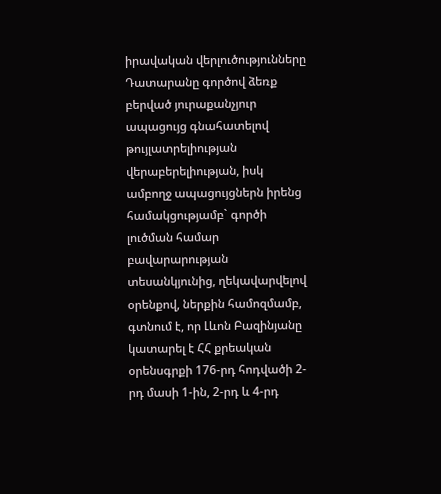իրավական վերլուծությունները Դատարանը գործով ձեռք բերված յուրաքանչյուր ապացույց գնահատելով թույլատրելիության վերաբերելիության, իսկ ամբողջ ապացույցներն իրենց համակցությամբ` գործի լուծման համար բավարարության տեսանկյունից, ղեկավարվելով օրենքով, ներքին համոզմամբ, գտնում է, որ Լևոն Բազինյանը կատարել է ՀՀ քրեական օրենսգրքի 176-րդ հոդվածի 2-րդ մասի 1-ին, 2-րդ և 4-րդ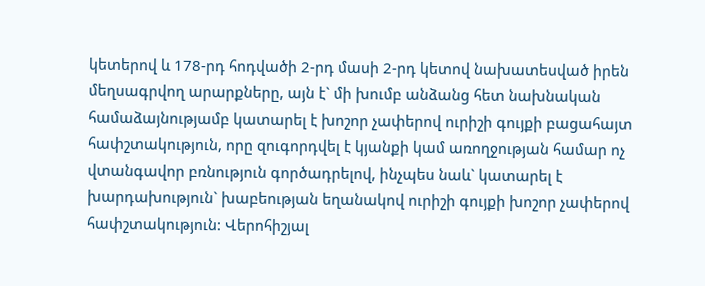կետերով և 178-րդ հոդվածի 2-րդ մասի 2-րդ կետով նախատեսված իրեն մեղսագրվող արարքները, այն է` մի խումբ անձանց հետ նախնական համաձայնությամբ կատարել է խոշոր չափերով ուրիշի գույքի բացահայտ հափշտակություն, որը զուգորդվել է կյանքի կամ առողջության համար ոչ վտանգավոր բռնություն գործադրելով, ինչպես նաև` կատարել է խարդախություն` խաբեության եղանակով ուրիշի գույքի խոշոր չափերով հափշտակություն: Վերոհիշյալ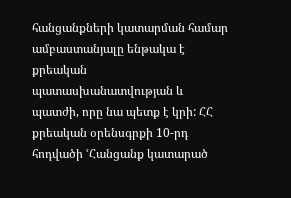հանցանքների կատարման համար ամբաստանյալը ենթակա է քրեական պատասխանատվության և պատժի, որը նա պետք է կրի: ՀՀ քրեական օրենսգրքի 10-րդ հոդվածի ՙՀանցանք կատարած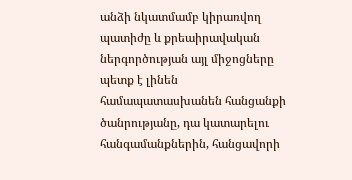անձի նկատմամբ կիրառվող պատիժը և քրեաիրավական ներգործության այլ միջոցները պետք է լինեն համապատասխանեն հանցանքի ծանրությանը, դա կատարելու հանգամանքներին, հանցավորի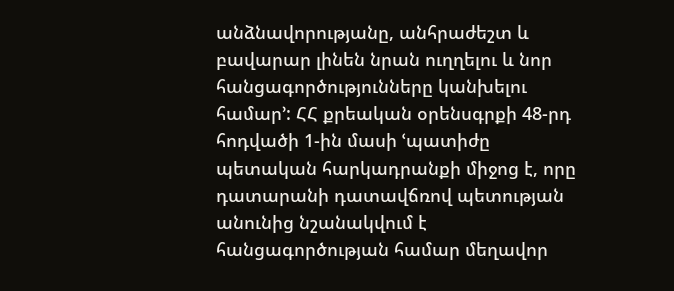անձնավորությանը, անհրաժեշտ և բավարար լինեն նրան ուղղելու և նոր հանցագործությունները կանխելու համար՚: ՀՀ քրեական օրենսգրքի 48-րդ հոդվածի 1-ին մասի ՙպատիժը պետական հարկադրանքի միջոց է, որը դատարանի դատավճռով պետության անունից նշանակվում է հանցագործության համար մեղավոր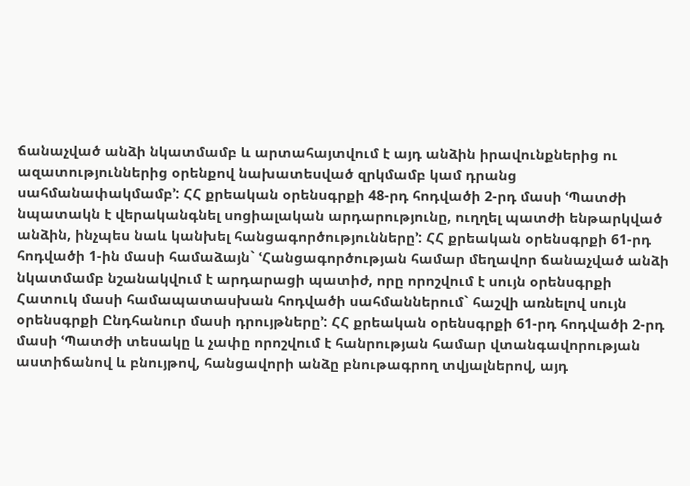ճանաչված անձի նկատմամբ և արտահայտվում է այդ անձին իրավունքներից ու ազատություններից օրենքով նախատեսված զրկմամբ կամ դրանց սահմանափակմամբ՚: ՀՀ քրեական օրենսգրքի 48-րդ հոդվածի 2-րդ մասի ՙՊատժի նպատակն է վերականգնել սոցիալական արդարությունը, ուղղել պատժի ենթարկված անձին, ինչպես նաև կանխել հանցագործությունները՚: ՀՀ քրեական օրենսգրքի 61-րդ հոդվածի 1-ին մասի համաձայն` ՙՀանցագործության համար մեղավոր ճանաչված անձի նկատմամբ նշանակվում է արդարացի պատիժ, որը որոշվում է սույն օրենսգրքի Հատուկ մասի համապատասխան հոդվածի սահմաններում` հաշվի առնելով սույն օրենսգրքի Ընդհանուր մասի դրույթները՚: ՀՀ քրեական օրենսգրքի 61-րդ հոդվածի 2-րդ մասի ՙՊատժի տեսակը և չափը որոշվում է հանրության համար վտանգավորության աստիճանով և բնույթով, հանցավորի անձը բնութագրող տվյալներով, այդ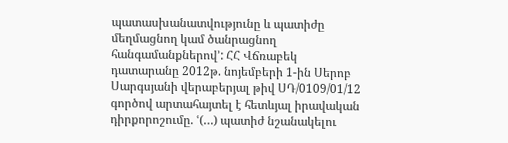պատասխանատվությունը և պատիժը մեղմացնող կամ ծանրացնող հանգամանքներով՚: ՀՀ Վճռաբեկ դատարանը 2012թ. նոյեմբերի 1-ին Սերոբ Սարգսյանի վերաբերյալ թիվ ՍԴ/0109/01/12 գործով արտահայտել է հետևյալ իրավական դիրքորոշումը. ՙ(…) պատիժ նշանակելու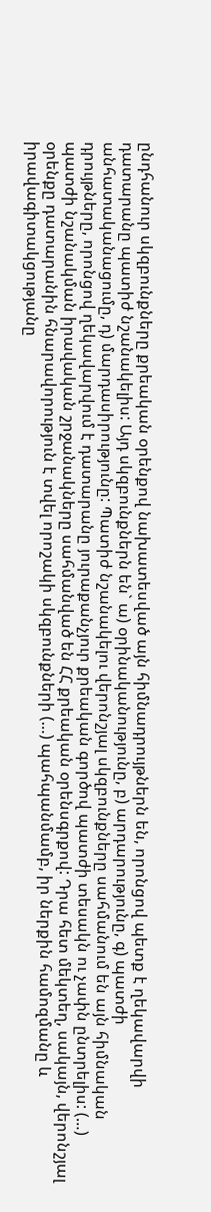ընդհանուր սկզբունքները քրեական օրենքով նախատեսված այն հիմնադրույթներն են, որոնցով պետք է ղեկավարվի դատարանը պատիժ նշանակելիս: Այդ սկզբունքներն են` ա) օրինականությունը, բ) արդարությունը, գ) պատժի անհատականացումը, դ) մարդասիրությունը: Պատիժ նշանակելու վերոնշյալ սկզբունքները սահմանում են այն հիմնական դրույթները, որոնցով ղեկավարվում է դատարանը յուրաքանչյուր քրեական գործով պատժի տեսակն ու չափն ընտրելիս: (…) պատժի նշանակման իրավական շրջանակները սահմանված են ՀՀ քրեական օրենսգրքով: Դրա հետ մեկտեղ, սակայն, վերոնշյալ օրենքը դատարանին հնարավորություն է տվել որոշակի սկզբունքների (…) պահպանմամբ, իր ներքին համոզմանը և իրավագիտակցությանը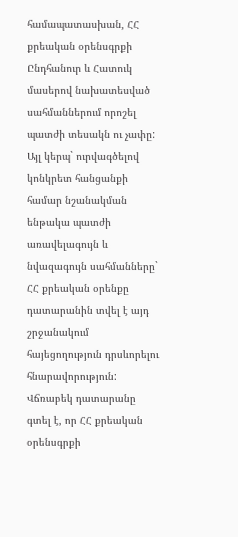համապատասխան, ՀՀ քրեական օրենսգրքի Ընդհանուր և Հատուկ մասերով նախատեսված սահմաններում որոշել պատժի տեսակն ու չափը: Այլ կերպ` ուրվագծելով կոնկրետ հանցանքի համար նշանակման ենթակա պատժի առավելագույն և նվազագույն սահմանները` ՀՀ քրեական օրենքը դատարանին տվել է այդ շրջանակում հայեցողություն դրսևորելու հնարավորություն: Վճռաբեկ դատարանը գտել է, որ ՀՀ քրեական օրենսգրքի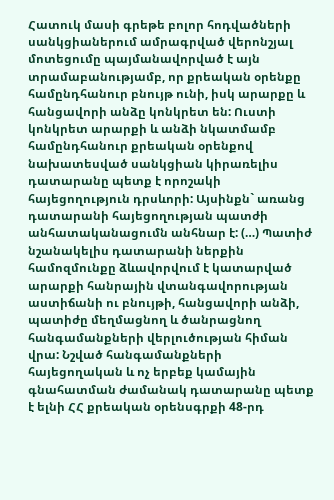Հատուկ մասի գրեթե բոլոր հոդվածների սանկցիաներում ամրագրված վերոնշյալ մոտեցումը պայմանավորված է այն տրամաբանությամբ, որ քրեական օրենքը համընդհանուր բնույթ ունի, իսկ արարքը և հանցավորի անձը կոնկրետ են: Ուստի կոնկրետ արարքի և անձի նկատմամբ համընդհանուր քրեական օրենքով նախատեսված սանկցիան կիրառելիս դատարանը պետք է որոշակի հայեցողություն դրսևորի: Այսինքն` առանց դատարանի հայեցողության պատժի անհատականացումն անհնար է: (…) Պատիժ նշանակելիս դատարանի ներքին համոզմունքը ձևավորվում է կատարված արարքի հանրային վտանգավորության աստիճանի ու բնույթի, հանցավորի անձի, պատիժը մեղմացնող և ծանրացնող հանգամանքների վերլուծության հիման վրա: Նշված հանգամանքների հայեցողական և ոչ երբեք կամային գնահատման ժամանակ դատարանը պետք է ելնի ՀՀ քրեական օրենսգրքի 48-րդ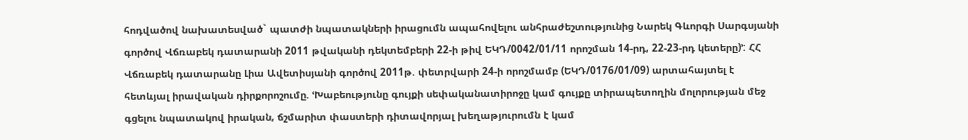հոդվածով նախատեսված` պատժի նպատակների իրացումն ապահովելու անհրաժեշտությունից Նարեկ Գևորգի Սարգսյանի գործով Վճռաբեկ դատարանի 2011 թվականի դեկտեմբերի 22-ի թիվ ԵԿԴ/0042/01/11 որոշման 14-րդ, 22-23-րդ կետերը)՚: ՀՀ Վճռաբեկ դատարանը Լիա Ավետիսյանի գործով 2011թ. փետրվարի 24-ի որոշմամբ (ԵԿԴ/0176/01/09) արտահայտել է հետևյալ իրավական դիրքորոշումը. ՙԽաբեությունը գույքի սեփականատիրոջը կամ գույքը տիրապետողին մոլորության մեջ գցելու նպատակով իրական, ճշմարիտ փաստերի դիտավորյալ խեղաթյուրումն է կամ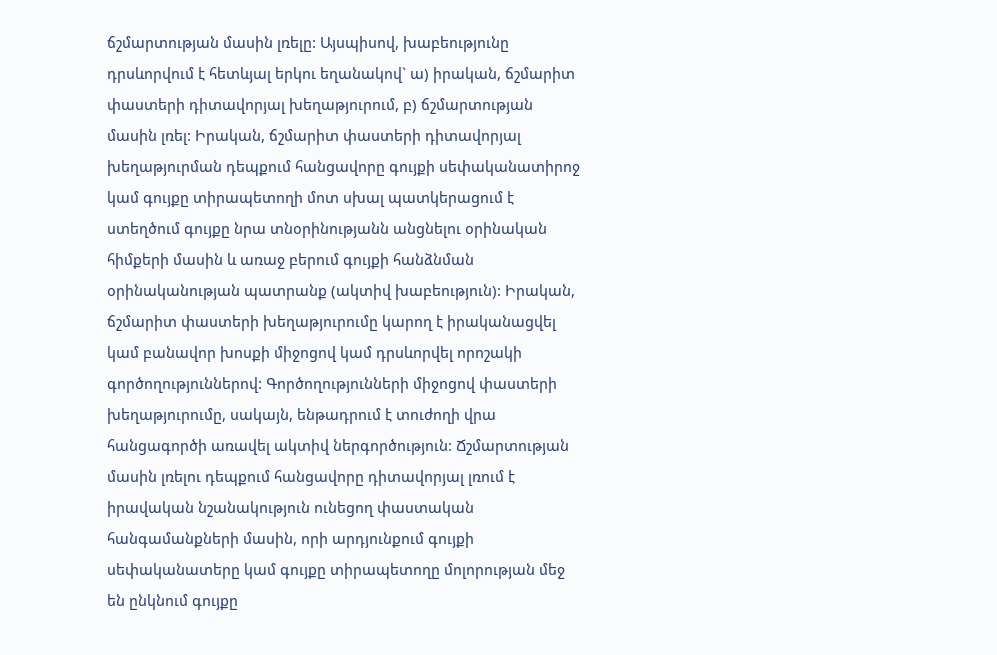ճշմարտության մասին լռելը: Այսպիսով, խաբեությունը դրսևորվում է հետևյալ երկու եղանակով` ա) իրական, ճշմարիտ փաստերի դիտավորյալ խեղաթյուրում, բ) ճշմարտության մասին լռել: Իրական, ճշմարիտ փաստերի դիտավորյալ խեղաթյուրման դեպքում հանցավորը գույքի սեփականատիրոջ կամ գույքը տիրապետողի մոտ սխալ պատկերացում է ստեղծում գույքը նրա տնօրինությանն անցնելու օրինական հիմքերի մասին և առաջ բերում գույքի հանձնման օրինականության պատրանք (ակտիվ խաբեություն): Իրական, ճշմարիտ փաստերի խեղաթյուրումը կարող է իրականացվել կամ բանավոր խոսքի միջոցով կամ դրսևորվել որոշակի գործողություններով: Գործողությունների միջոցով փաստերի խեղաթյուրումը, սակայն, ենթադրում է տուժողի վրա հանցագործի առավել ակտիվ ներգործություն: Ճշմարտության մասին լռելու դեպքում հանցավորը դիտավորյալ լռում է իրավական նշանակություն ունեցող փաստական հանգամանքների մասին, որի արդյունքում գույքի սեփականատերը կամ գույքը տիրապետողը մոլորության մեջ են ընկնում գույքը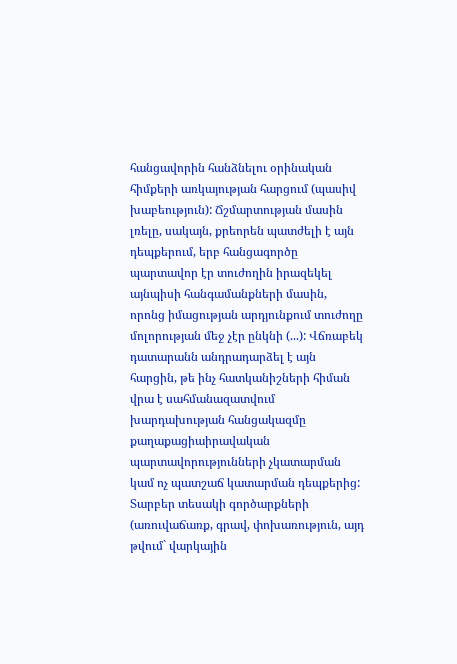հանցավորին հանձնելու օրինական հիմքերի առկայության հարցում (պասիվ խաբեություն): Ճշմարտության մասին լռելը, սակայն, քրեորեն պատժելի է այն դեպքերում, երբ հանցագործը պարտավոր էր տուժողին իրազեկել այնպիսի հանգամանքների մասին, որոնց իմացության արդյունքում տուժողը մոլորության մեջ չէր ընկնի (...): Վճռաբեկ դատարանն անդրադարձել է այն հարցին, թե ինչ հատկանիշների հիման վրա է սահմանազատվում խարդախության հանցակազմը քաղաքացիաիրավական պարտավորությունների չկատարման կամ ոչ պատշաճ կատարման դեպքերից: Տարբեր տեսակի գործարքների (առուվաճառք, գրավ, փոխառություն, այդ թվում` վարկային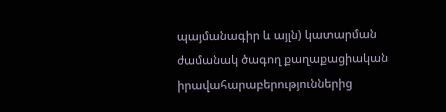պայմանագիր և այլն) կատարման ժամանակ ծագող քաղաքացիական իրավահարաբերություններից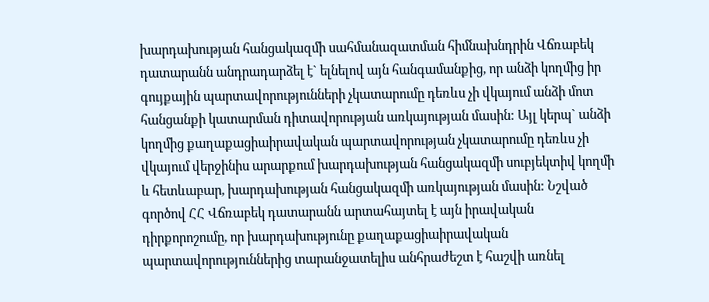խարդախության հանցակազմի սահմանազատման հիմնախնդրին Վճռաբեկ դատարանն անդրադարձել է` ելնելով այն հանգամանքից, որ անձի կողմից իր գույքային պարտավորությունների չկատարումը դեռևս չի վկայում անձի մոտ հանցանքի կատարման դիտավորության առկայության մասին: Այլ կերպ` անձի կողմից քաղաքացիաիրավական պարտավորության չկատարումը դեռևս չի վկայում վերջինիս արարքում խարդախության հանցակազմի սուբյեկտիվ կողմի և հետևաբար, խարդախության հանցակազմի առկայության մասին: Նշված գործով ՀՀ Վճռաբեկ դատարանն արտահայտել է այն իրավական դիրքորոշումը, որ խարդախությունը քաղաքացիաիրավական պարտավորություններից տարանջատելիս անհրաժեշտ է հաշվի առնել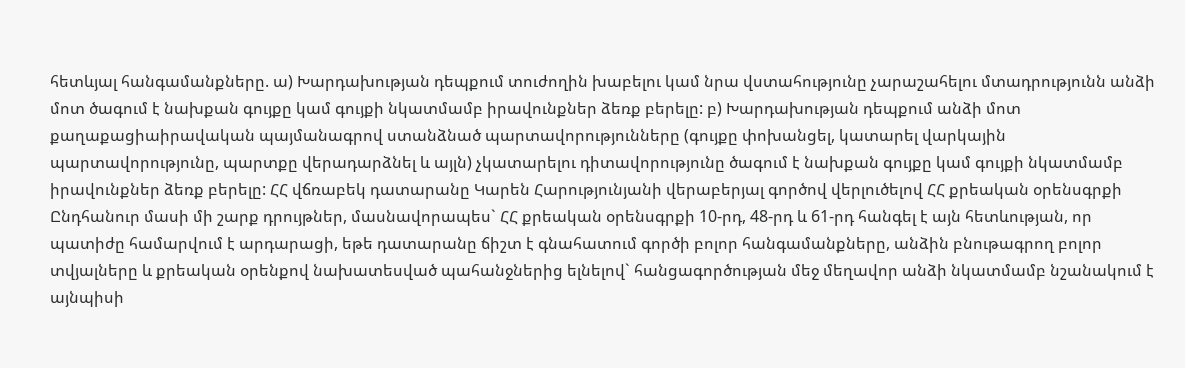հետևյալ հանգամանքները. ա) Խարդախության դեպքում տուժողին խաբելու կամ նրա վստահությունը չարաշահելու մտադրությունն անձի մոտ ծագում է նախքան գույքը կամ գույքի նկատմամբ իրավունքներ ձեռք բերելը: բ) Խարդախության դեպքում անձի մոտ քաղաքացիաիրավական պայմանագրով ստանձնած պարտավորությունները (գույքը փոխանցել, կատարել վարկային պարտավորությունը, պարտքը վերադարձնել և այլն) չկատարելու դիտավորությունը ծագում է նախքան գույքը կամ գույքի նկատմամբ իրավունքներ ձեռք բերելը: ՀՀ վճռաբեկ դատարանը Կարեն Հարությունյանի վերաբերյալ գործով վերլուծելով ՀՀ քրեական օրենսգրքի Ընդհանուր մասի մի շարք դրույթներ, մասնավորապես` ՀՀ քրեական օրենսգրքի 10-րդ, 48-րդ և 61-րդ հանգել է այն հետևության, որ պատիժը համարվում է արդարացի, եթե դատարանը ճիշտ է գնահատում գործի բոլոր հանգամանքները, անձին բնութագրող բոլոր տվյալները և քրեական օրենքով նախատեսված պահանջներից ելնելով` հանցագործության մեջ մեղավոր անձի նկատմամբ նշանակում է այնպիսի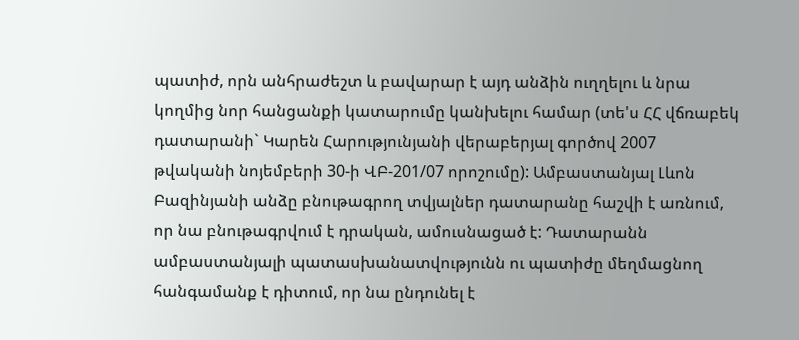պատիժ, որն անհրաժեշտ և բավարար է այդ անձին ուղղելու և նրա կողմից նոր հանցանքի կատարումը կանխելու համար (տե'ս ՀՀ վճռաբեկ դատարանի` Կարեն Հարությունյանի վերաբերյալ գործով 2007 թվականի նոյեմբերի 30-ի ՎԲ-201/07 որոշումը): Ամբաստանյալ Լևոն Բազինյանի անձը բնութագրող տվյալներ դատարանը հաշվի է առնում, որ նա բնութագրվում է դրական, ամուսնացած է: Դատարանն ամբաստանյալի պատասխանատվությունն ու պատիժը մեղմացնող հանգամանք է դիտում, որ նա ընդունել է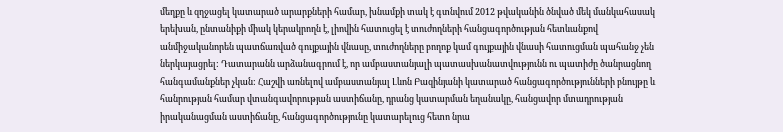մեղքը և զղջացել կատարած արարքների համար, խնամքի տակ է գտնվում 2012 թվականին ծնված մեկ մանկահասակ երեխան, ընտանիքի միակ կերակրողն է, լիովին հատուցել է տուժողների հանցագործության հետևանքով անմիջականորեն պատճառված գույքային վնասը, տուժողները բողոք կամ գույքային վնասի հատուցման պահանջ չեն ներկայացրել: Դատարանն արձանագրում է, որ ամբաստանյալի պատասխանատվությունն ու պատիժը ծանրացնող հանգամանքներ չկան: Հաշվի առնելով ամբաստանյալ Լևոն Բազինյանի կատարած հանցագործությունների բնույթը և հանրության համար վտանգավորության աստիճանը, դրանց կատարման եղանակը, հանցավոր մտադրության իրականացման աստիճանը, հանցագործությունը կատարելուց հետո նրա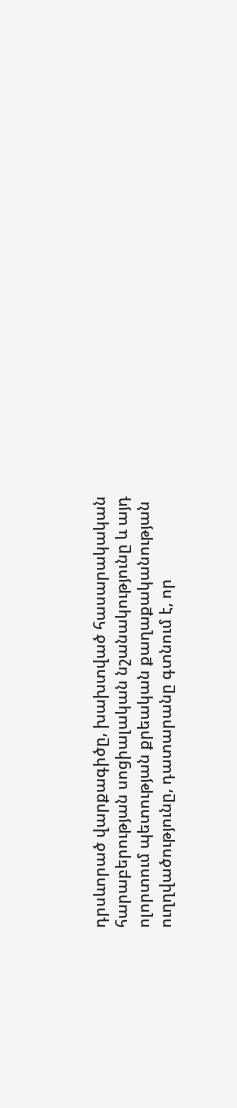դրսևորած վարքագիծը, խախտված հասարակական հարաբերության սոցիալական նշանակությունը և այդ ոլորտում պետության քրեական քաղաքականության ուղղվածությունը, դատարանը գտնում է, որ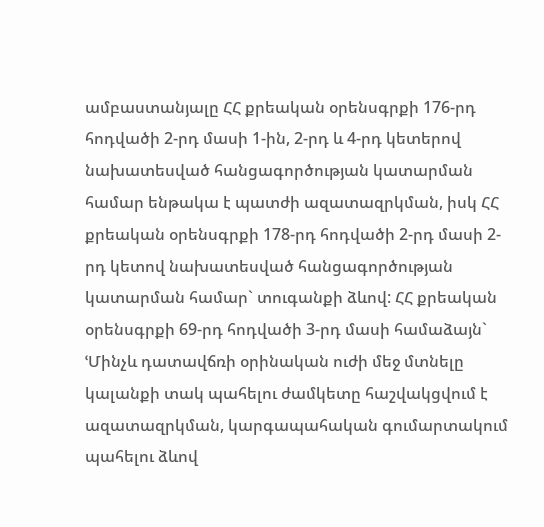ամբաստանյալը ՀՀ քրեական օրենսգրքի 176-րդ հոդվածի 2-րդ մասի 1-ին, 2-րդ և 4-րդ կետերով նախատեսված հանցագործության կատարման համար ենթակա է պատժի ազատազրկման, իսկ ՀՀ քրեական օրենսգրքի 178-րդ հոդվածի 2-րդ մասի 2-րդ կետով նախատեսված հանցագործության կատարման համար` տուգանքի ձևով: ՀՀ քրեական օրենսգրքի 69-րդ հոդվածի 3-րդ մասի համաձայն` ՙՄինչև դատավճռի օրինական ուժի մեջ մտնելը կալանքի տակ պահելու ժամկետը հաշվակցվում է ազատազրկման, կարգապահական գումարտակում պահելու ձևով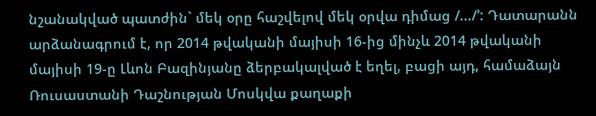նշանակված պատժին` մեկ օրը հաշվելով մեկ օրվա դիմաց /.../՚: Դատարանն արձանագրում է, որ 2014 թվականի մայիսի 16-ից մինչև 2014 թվականի մայիսի 19-ը Լևոն Բազինյանը ձերբակալված է եղել, բացի այդ, համաձայն Ռուսաստանի Դաշնության Մոսկվա քաղաքի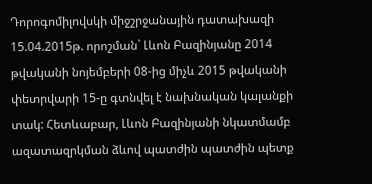Դորոգոմիլովսկի միջշրջանային դատախազի 15.04.2015թ. որոշման` Լևոն Բազինյանը 2014 թվականի նոյեմբերի 08-ից միչև 2015 թվականի փետրվարի 15-ը գտնվել է նախնական կալանքի տակ: Հետևաբար, Լևոն Բազինյանի նկատմամբ ազատազրկման ձևով պատժին պատժին պետք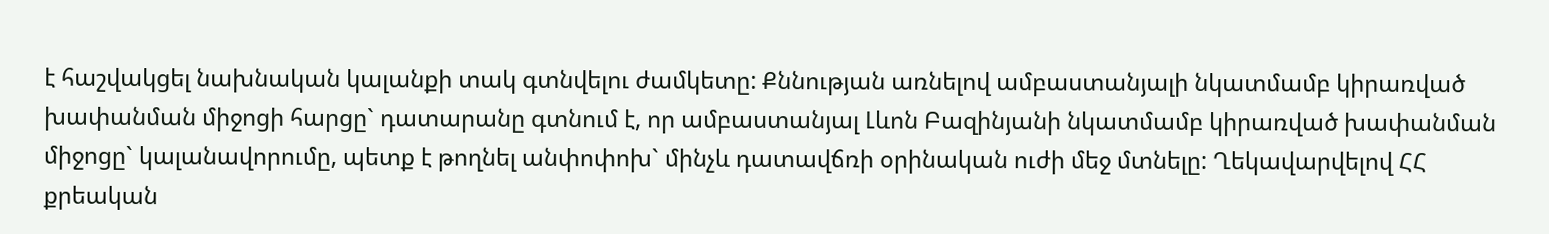է հաշվակցել նախնական կալանքի տակ գտնվելու ժամկետը: Քննության առնելով ամբաստանյալի նկատմամբ կիրառված խափանման միջոցի հարցը` դատարանը գտնում է, որ ամբաստանյալ Լևոն Բազինյանի նկատմամբ կիրառված խափանման միջոցը` կալանավորումը, պետք է թողնել անփոփոխ` մինչև դատավճռի օրինական ուժի մեջ մտնելը: Ղեկավարվելով ՀՀ քրեական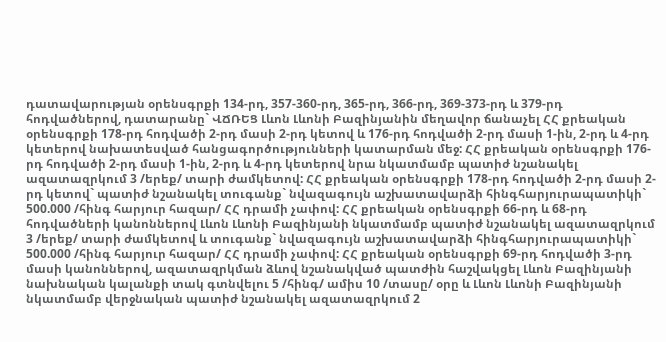դատավարության օրենսգրքի 134-րդ, 357-360-րդ, 365-րդ, 366-րդ, 369-373-րդ և 379-րդ հոդվածներով, դատարանը` ՎՃՌԵՑ Լևոն Լևոնի Բազինյանին մեղավոր ճանաչել ՀՀ քրեական օրենսգրքի 178-րդ հոդվածի 2-րդ մասի 2-րդ կետով և 176-րդ հոդվածի 2-րդ մասի 1-ին, 2-րդ և 4-րդ կետերով նախատեսված հանցագործությունների կատարման մեջ: ՀՀ քրեական օրենսգրքի 176-րդ հոդվածի 2-րդ մասի 1-ին, 2-րդ և 4-րդ կետերով նրա նկատմամբ պատիժ նշանակել ազատազրկում 3 /երեք/ տարի ժամկետով: ՀՀ քրեական օրենսգրքի 178-րդ հոդվածի 2-րդ մասի 2-րդ կետով` պատիժ նշանակել տուգանք` նվազագույն աշխատավարձի հինգհարյուրապատիկի` 500.000 /հինգ հարյուր հազար/ ՀՀ դրամի չափով: ՀՀ քրեական օրենսգրքի 66-րդ և 68-րդ հոդվածների կանոններով Լևոն Լևոնի Բազինյանի նկատմամբ պատիժ նշանակել ազատազրկում 3 /երեք/ տարի ժամկետով և տուգանք` նվազագույն աշխատավարձի հինգհարյուրապատիկի` 500.000 /հինգ հարյուր հազար/ ՀՀ դրամի չափով: ՀՀ քրեական օրենսգրքի 69-րդ հոդվածի 3-րդ մասի կանոններով, ազատազրկման ձևով նշանակված պատժին հաշվակցել Լևոն Բազինյանի նախնական կալանքի տակ գտնվելու 5 /հինգ/ ամիս 10 /տասը/ օրը և Լևոն Լևոնի Բազինյանի նկատմամբ վերջնական պատիժ նշանակել ազատազրկում 2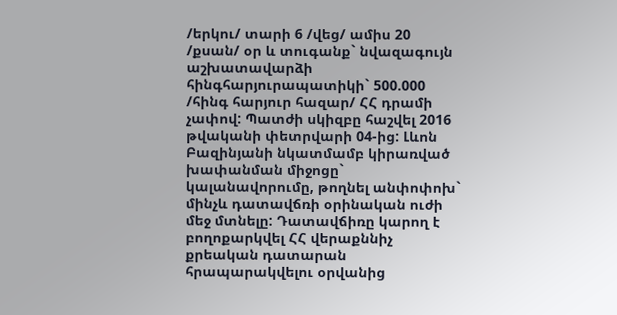/երկու/ տարի 6 /վեց/ ամիս 20 /քսան/ օր և տուգանք` նվազագույն աշխատավարձի հինգհարյուրապատիկի` 500.000 /հինգ հարյուր հազար/ ՀՀ դրամի չափով: Պատժի սկիզբը հաշվել 2016 թվականի փետրվարի 04-ից: Լևոն Բազինյանի նկատմամբ կիրառված խափանման միջոցը` կալանավորումը, թողնել անփոփոխ` մինչև դատավճռի օրինական ուժի մեջ մտնելը: Դատավճիռը կարող է բողոքարկվել ՀՀ վերաքննիչ քրեական դատարան հրապարակվելու օրվանից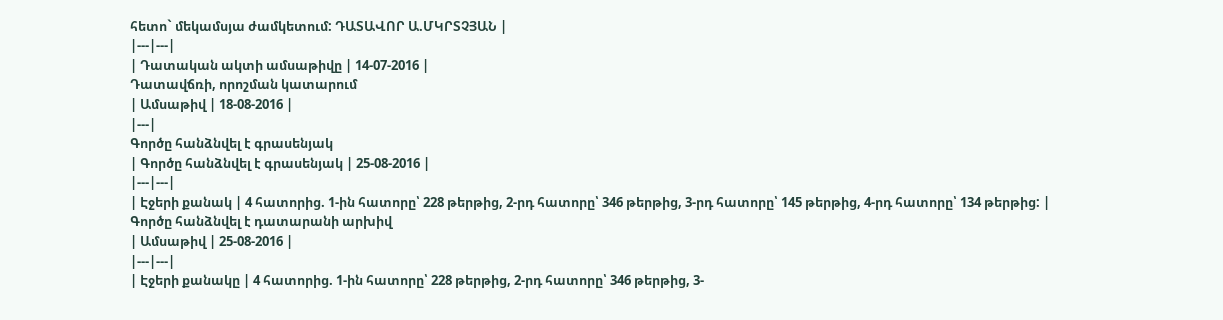հետո` մեկամսյա ժամկետում: ԴԱՏԱՎՈՐ Ա.ՄԿՐՏՉՅԱՆ |
|---|---|
| Դատական ակտի ամսաթիվը | 14-07-2016 |
Դատավճռի, որոշման կատարում
| Ամսաթիվ | 18-08-2016 |
|---|
Գործը հանձնվել է գրասենյակ
| Գործը հանձնվել է գրասենյակ | 25-08-2016 |
|---|---|
| Էջերի քանակ | 4 հատորից. 1-ին հատորը՝ 228 թերթից, 2-րդ հատորը՝ 346 թերթից, 3-րդ հատորը՝ 145 թերթից, 4-րդ հատորը՝ 134 թերթից: |
Գործը հանձնվել է դատարանի արխիվ
| Ամսաթիվ | 25-08-2016 |
|---|---|
| Էջերի քանակը | 4 հատորից. 1-ին հատորը՝ 228 թերթից, 2-րդ հատորը՝ 346 թերթից, 3-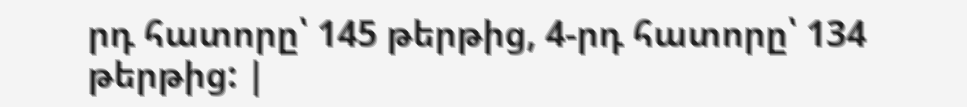րդ հատորը՝ 145 թերթից, 4-րդ հատորը՝ 134 թերթից: |